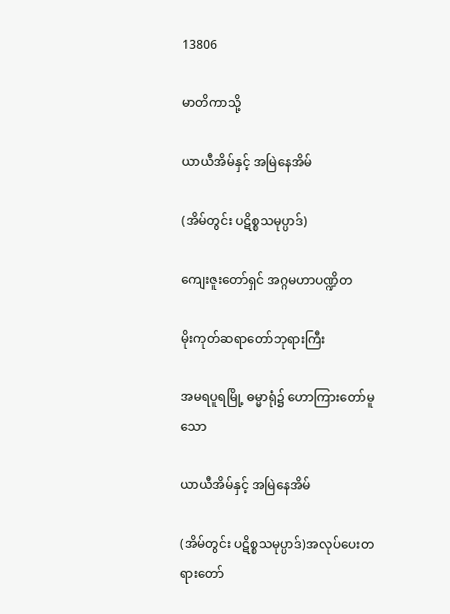13806

မာတိကာသို့

ယာယီအိမ်နှင့် အမြဲနေအိမ်

(အိမ်တွင်း ပဋိစ္စသမုပ္ပာဒ်)

ကျေးဇူးတော်ရှင် အဂ္ဂမဟာပဏ္ဍိတ

မိုးကုတ်ဆရာတော်ဘုရားကြီး

အမရပူရမြို့ ဓမ္မာရုံ၌ ဟောကြားတော်မူသော

ယာယီအိမ်နှင့် အမြဲနေအိမ်

(အိမ်တွင်း ပဋိစ္စသမုပ္ပာဒ်)အလုပ်ပေးတရားတော်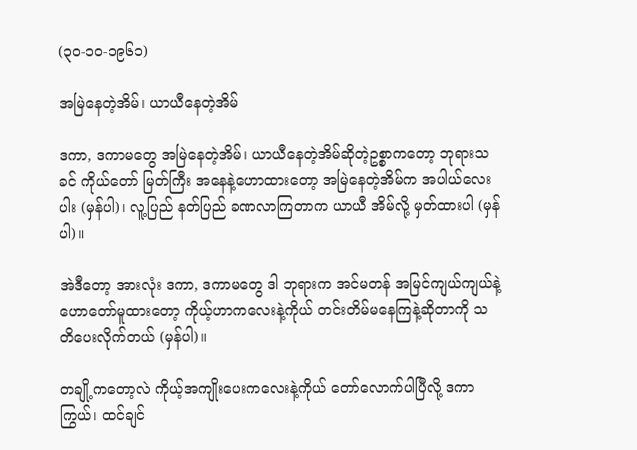(၃၀-၁၀-၁၉၆၁)

အမြဲနေတဲ့အိမ်၊ ယာယီနေတဲ့အိမ်

ဒကာ, ဒကာမတွေ အမြဲနေတဲ့အိမ်၊ ယာယီနေတဲ့အိမ်ဆိုတဲ့ဥစ္စာကတော့ ဘုရားသခင် ကိုယ်တော် မြတ်ကြီး အနေနဲ့ဟောထားတော့ အမြဲနေတဲ့အိမ်က အပါယ်လေးပါး (မှန်ပါ)၊ လူ့ပြည် နတ်ပြည် ခဏလာကြတာက ယာယီ အိမ်လို့ မှတ်ထားပါ (မှန်ပါ)။

အဲဒီတော့ အားလုံး ဒကာ, ဒကာမတွေ ဒါ ဘုရားက အင်မတန် အမြင်ကျယ်ကျယ်နဲ့ ဟောတော်မူထားတော့ ကိုယ့်ဟာကလေးနဲ့ကိုယ် တင်းတိမ်မနေကြနဲ့ဆိုတာကို သတိပေးလိုက်တယ် (မှန်ပါ)။

တချို့ကတော့လဲ ကိုယ့်အကျိုးပေးကလေးနဲ့ကိုယ် တော်လောက်ပါပြီလို့ ဒကာကြွယ်၊ ထင်ချင်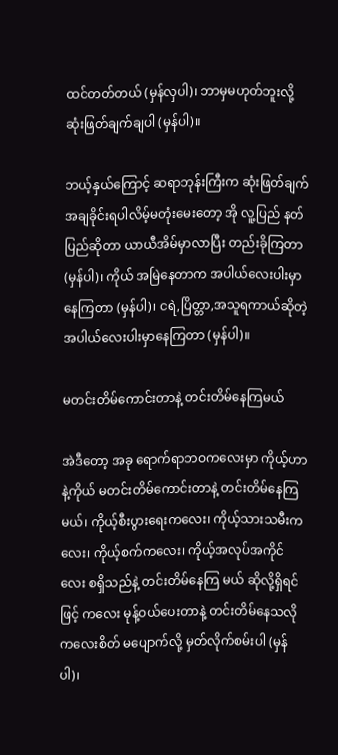ထင်တတ်တယ် (မှန်လှပါ)၊ ဘာမှမဟုတ်ဘူးလို့ ဆုံးဖြတ်ချက်ချပါ (မှန်ပါ)။

ဘယ့်နှယ်ကြောင့် ဆရာဘုန်းကြီးက ဆုံးဖြတ်ချက် အချခိုင်းရပါလိမ့်မတုံးမေးတော့ အို လူ့ပြည် နတ်ပြည်ဆိုတာ ယာယီအိမ်မှာလာပြီး တည်းခိုကြတာ (မှန်ပါ)၊ ကိုယ် အမြဲနေတာက အပါယ်လေးပါးမှာ နေကြတာ (မှန်ပါ)၊ ငရဲ,ပြိတ္တာ,အသူရကာယ်ဆိုတဲ့ အပါယ်လေးပါးမှာနေကြတာ (မှန်ပါ)။

မတင်းတိမ်ကောင်းတာနဲ့ တင်းတိမ်နေကြမယ်

အဲဒီတော့ အခု ရောက်ရာဘဝကလေးမှာ ကိုယ့်ဟာနဲ့ကိုယ် မတင်းတိမ်ကောင်းတာနဲ့ တင်းတိမ်နေကြမယ်၊ ကိုယ့်စီးပွားရေးကလေး၊ ကိုယ့်သားသမီးကလေး၊ ကိုယ့်စက်ကလေး၊ ကိုယ့်အလုပ်အကိုင်လေး စရှိသည်နဲ့ တင်းတိမ်နေကြ မယ် ဆိုလို့ရှိရင်ဖြင့် ကလေး မုန့်ဝယ်ပေးတာနဲ့ တင်းတိမ်နေသလို ကလေးစိတ် မပျောက်လို့ မှတ်လိုက်စမ်းပါ (မှန်ပါ)၊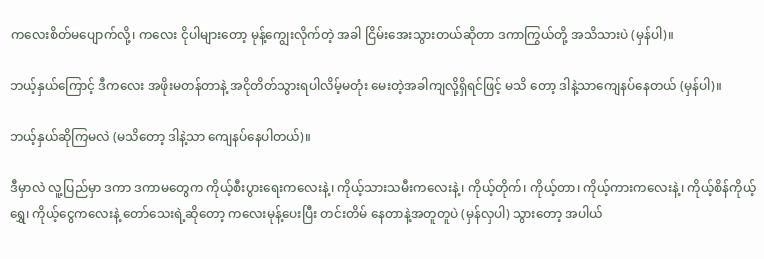ကလေးစိတ်မပျောက်လို့၊ ကလေး ငိုပါများတော့ မုန့်ကျွေးလိုက်တဲ့ အခါ ငြိမ်းအေးသွားတယ်ဆိုတာ ဒကာကြွယ်တို့ အသိသားပဲ (မှန်ပါ)။

ဘယ့်နှယ်ကြောင့် ဒီကလေး အဖိုးမတန်တာနဲ့ အငိုတိတ်သွားရပါလိမ့်မတုံး မေးတဲ့အခါကျလို့ရှိရင်ဖြင့် မသိ တော့ ဒါနဲ့သာကျေနပ်နေတယ် (မှန်ပါ)။

ဘယ့်နှယ်ဆိုကြမလဲ (မသိတော့ ဒါနဲ့သာ ကျေနပ်နေပါတယ်)။

ဒီမှာလဲ လူ့ပြည်မှာ ဒကာ ဒကာမတွေက ကိုယ့်စီးပွားရေးကလေးနဲ့၊ ကိုယ့်သားသမီးကလေးနဲ့၊ ကိုယ့်တိုက်၊ ကိုယ့်တာ၊ ကိုယ့်ကားကလေးနဲ့၊ ကိုယ့်စိန်ကိုယ့်ရွှေ၊ ကိုယ့်ငွေကလေးနဲ့ တော်သေးရဲ့ဆိုတော့ ကလေးမုန့်ပေးပြီး တင်းတိမ် နေတာနဲ့အတူတူပဲ (မှန်လှပါ) သွားတော့ အပါယ်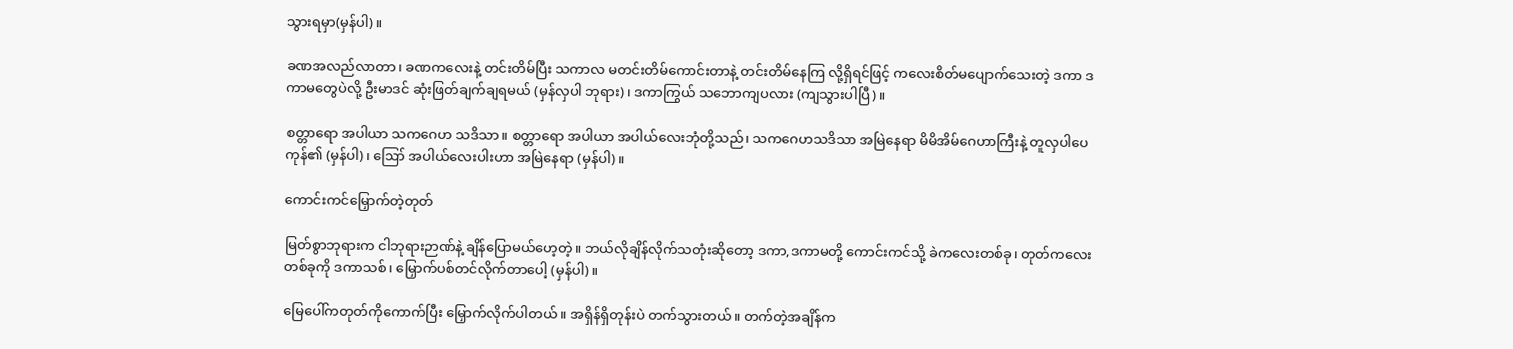သွားရမှာ(မှန်ပါ)။

ခဏအလည်လာတာ၊ ခဏကလေးနဲ့ တင်းတိမ်ပြီး သကာလ မတင်းတိမ်ကောင်းတာနဲ့ တင်းတိမ်နေကြ လို့ရှိရင်ဖြင့် ကလေးစိတ်မပျောက်သေးတဲ့ ဒကာ ဒကာမတွေပဲလို့ ဦးမာဒင် ဆုံးဖြတ်ချက်ချရမယ် (မှန်လှပါ ဘုရား)၊ ဒကာကြွယ် သဘောကျပလား (ကျသွားပါပြီ)။

စတ္တာရော အပါယာ သကဂေဟ သဒိသာ။ စတ္တာရော အပါယာ အပါယ်လေးဘုံတို့သည်၊ သကဂေဟသဒိသာ အမြဲနေရာ မိမိအိမ်ဂေဟာကြီးနဲ့ တူလှပါပေကုန်၏ (မှန်ပါ)၊ ဪ အပါယ်လေးပါးဟာ အမြဲနေရာ (မှန်ပါ)။

ကောင်းကင်မြှောက်တဲ့တုတ်

မြတ်စွာဘုရားက ငါဘုရားဉာဏ်နဲ့ ချိန်ပြောမယ်ဟေ့တဲ့။ ဘယ်လိုချိန်လိုက်သတုံးဆိုတော့ ဒကာ,ဒကာမတို့ ကောင်းကင်သို့ ခဲကလေးတစ်ခု၊ တုတ်ကလေးတစ်ခုကို ဒကာသစ်၊ မြှောက်ပစ်တင်လိုက်တာပေါ့ (မှန်ပါ)။

မြေပေါ်ကတုတ်ကိုကောက်ပြီး မြှောက်လိုက်ပါတယ်။ အရှိန်ရှိတုန်းပဲ တက်သွားတယ်။ တက်တဲ့အချိန်က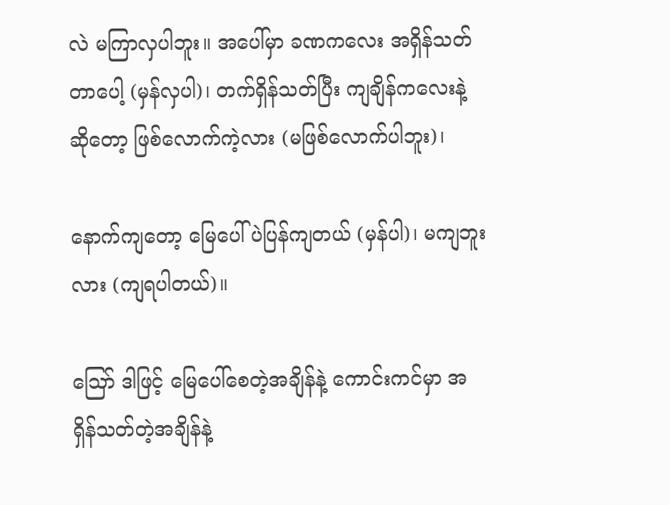လဲ မကြာလှပါဘူး။ အပေါ်မှာ ခဏကလေး အရှိန်သတ်တာပေါ့ (မှန်လှပါ)၊ တက်ရှိန်သတ်ပြီး ကျချိန်ကလေးနဲ့ ဆိုတော့ ဖြစ်လောက်ကဲ့လား (မဖြစ်လောက်ပါဘူး)၊

နောက်ကျတော့ မြေပေါ်ပဲပြန်ကျတယ် (မှန်ပါ)၊ မကျဘူးလား (ကျရပါတယ်)။

ဪ ဒါဖြင့် မြေပေါ်စေတဲ့အချိန်နဲ့ ကောင်းကင်မှာ အရှိန်သတ်တဲ့အချိန်နဲ့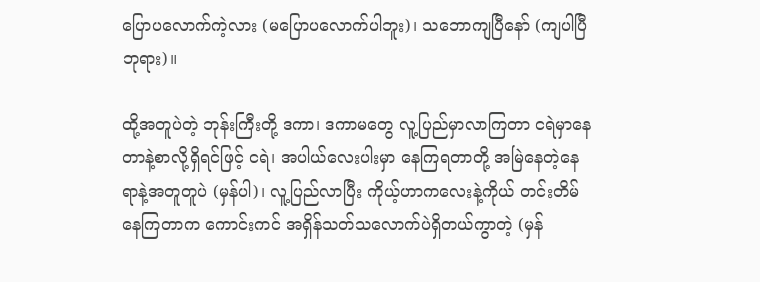ပြောပလောက်ကဲ့လား (မပြောပလောက်ပါဘူး)၊ သဘောကျပြီနော် (ကျပါပြီ ဘုရား)။

ထို့အတူပဲတဲ့ ဘုန်းကြီးတို့ ဒကာ၊ ဒကာမတွေ လူ့ပြည်မှာလာကြတာ ငရဲမှာနေတာနဲ့စာလို့ရှိရင်ဖြင့် ငရဲ၊ အပါယ်လေးပါးမှာ နေကြရတာတို့ အမြဲနေတဲ့နေရာနဲ့အတူတူပဲ (မှန်ပါ)၊ လူ့ပြည်လာပြီး ကိုယ့်ဟာကလေးနဲ့ကိုယ် တင်းတိမ်နေကြတာက ကောင်းကင် အရှိန်သတ်သလောက်ပဲရှိတယ်ကွာတဲ့ (မှန်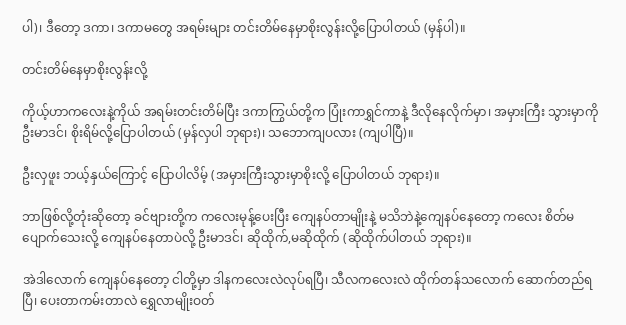ပါ)၊ ဒီတော့ ဒကာ၊ ဒကာမတွေ အရမ်းများ တင်းတိမ်နေမှာစိုးလွန်းလို့ပြောပါတယ် (မှန်ပါ)။

တင်းတိမ်နေမှာစိုးလွန်းလို့

ကိုယ့်ဟာကလေးနဲ့ကိုယ် အရမ်းတင်းတိမ်ပြီး ဒကာကြွယ်တို့က ပြုံးကာရွှင်ကာနဲ့ ဒီလိုနေလိုက်မှာ၊ အမှားကြီး သွားမှာကို ဦးမာဒင်၊ စိုးရိမ်လို့ပြောပါတယ် (မှန်လှပါ ဘုရား)၊ သဘောကျပလား (ကျပါပြီ)။

ဦးလှဖူး ဘယ့်နှယ်ကြောင့် ပြောပါလိမ့် (အမှားကြီးသွားမှာစိုးလို့ ပြောပါတယ် ဘုရား)။

ဘာဖြစ်လို့တုံးဆိုတော့ ခင်ဗျားတို့က ကလေးမုန့်ပေးပြီး ကျေနပ်တာမျိုးနဲ့ မသိဘဲနဲ့ကျေနပ်နေတော့ ကလေး စိတ်မပျောက်သေးလို့ ကျေနပ်နေတာပဲလို့ ဦးမာဒင်၊ ဆိုထိုက်,မဆိုထိုက် (ဆိုထိုက်ပါတယ် ဘုရား)။

အဲဒါလောက် ကျေနပ်နေတော့ ငါတို့မှာ ဒါနကလေးလဲလုပ်ရပြီ၊ သီလကလေးလဲ ထိုက်တန်သလောက် ဆောက်တည်ရပြီ၊ ပေးတာကမ်းတာလဲ ရွှေလာမျိုးဝတ်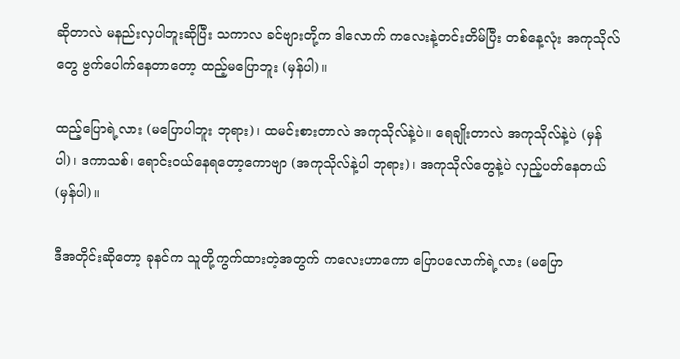ဆိုတာလဲ မနည်းလှပါဘူးဆိုပြီး သကာလ ခင်ဗျားတို့က ဒါလောက် ကလေးနဲ့တင်းတိမ်ပြီး တစ်နေ့လုံး အကုသိုလ်တွေ ဗွက်ပေါက်နေတာတော့ ထည့်မပြောဘူး (မှန်ပါ)။

ထည့်ပြောရဲ့လား (မပြောပါဘူး ဘုရား)၊ ထမင်းစားတာလဲ အကုသိုလ်နဲ့ပဲ။ ရေချိုးတာလဲ အကုသိုလ်နဲ့ပဲ (မှန်ပါ)၊ ဒကာသစ်၊ ရောင်းဝယ်နေရတော့ကောဗျာ (အကုသိုလ်နဲ့ပါ ဘုရား)၊ အကုသိုလ်တွေနဲ့ပဲ လှည့်ပတ်နေတယ် (မှန်ပါ)။

ဒီအတိုင်းဆိုတော့ ခုနင်က သူတို့ကွက်ထားတဲ့အတွက် ကလေးဟာကော ပြောပလောက်ရဲ့လား (မပြော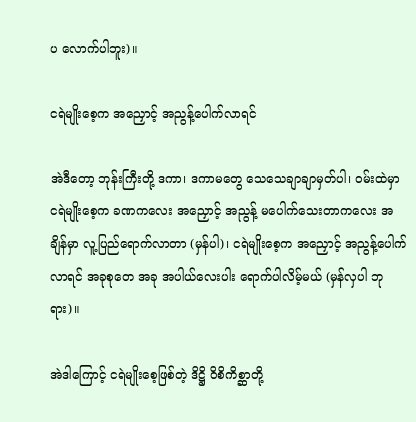ပ လောက်ပါဘူး)။

ငရဲမျိုးစေ့က အညှောင့် အညွန့်ပေါက်လာရင်

အဲဒီတော့ ဘုန်းကြီးတို့ ဒကာ၊ ဒကာမတွေ သေသေချာချာမှတ်ပါ၊ ဝမ်းထဲမှာ ငရဲမျိုးစေ့က ခဏကလေး အညှောင့် အညွန့် မပေါက်သေးတာကလေး အချိန်မှာ လူ့ပြည်ရောက်လာတာ (မှန်ပါ)၊ ငရဲမျိုးစေ့က အညှောင့် အညွန့်ပေါက်လာရင် အခုစုတေ အခု အပါယ်လေးပါး ရောက်ပါလိမ့်မယ် (မှန်လှပါ ဘုရား)။

အဲဒါကြောင့် ငရဲမျိုးစေ့ဖြစ်တဲ့ ဒိဋ္ဌိ ဝိစိကိစ္ဆာတို့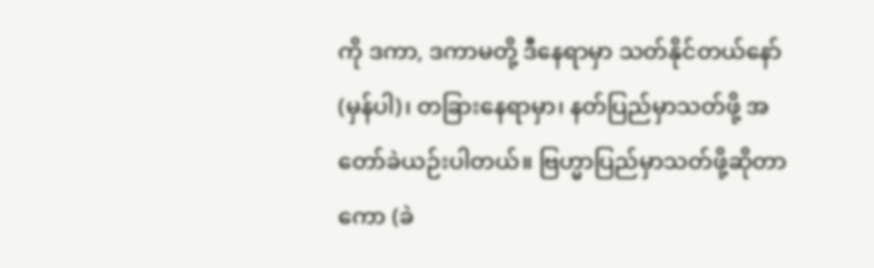ကို ဒကာ, ဒကာမတို့ ဒီနေရာမှာ သတ်နိုင်တယ်နော် (မှန်ပါ)၊ တခြားနေရာမှာ၊ နတ်ပြည်မှာသတ်ဖို့ အတော်ခဲယဉ်းပါတယ်။ ဗြဟ္မာပြည်မှာသတ်ဖို့ဆိုတာကော (ခဲ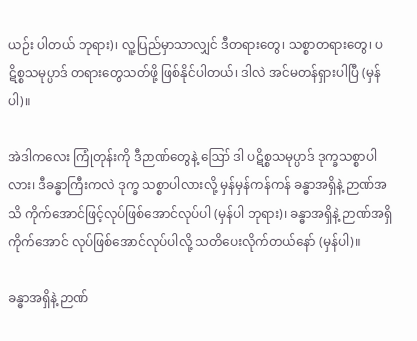ယဉ်း ပါတယ် ဘုရား)၊ လူ့ပြည်မှာသာလျှင် ဒီတရားတွေ၊ သစ္စာတရားတွေ၊ ပဋိစ္စသမုပ္ပာဒ် တရားတွေသတ်ဖို့ ဖြစ်နိုင်ပါတယ်၊ ဒါလဲ အင်မတန်ရှားပါပြီ (မှန်ပါ)။

အဲဒါကလေး ကြုံတုန်းကို ဒီဉာဏ်တွေနဲ့ ဪ ဒါ ပဋိစ္စသမုပ္ပာဒ် ဒုက္ခသစ္စာပါလား၊ ဒီခန္ဓာကြီးကလဲ ဒုက္ခ သစ္စာပါလားလို့ မှန်မှန်ကန်ကန် ခန္ဓာအရှိနဲ့ ဉာဏ်အသိ ကိုက်အောင်ဖြင့်လုပ်ဖြစ်အောင်လုပ်ပါ (မှန်ပါ ဘုရား)၊ ခန္ဓာအရှိနဲ့ ဉာဏ်အရှိ ကိုက်အောင် လုပ်ဖြစ်အောင်လုပ်ပါလို့ သတိပေးလိုက်တယ်နော် (မှန်ပါ)။

ခန္ဓာအရှိနဲ့ ဉာဏ်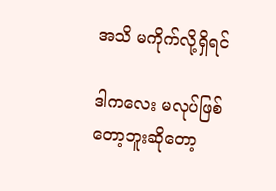အသိ မကိုက်လို့ရှိရင်

ဒါကလေး မလုပ်ဖြစ်တော့ဘူးဆိုတော့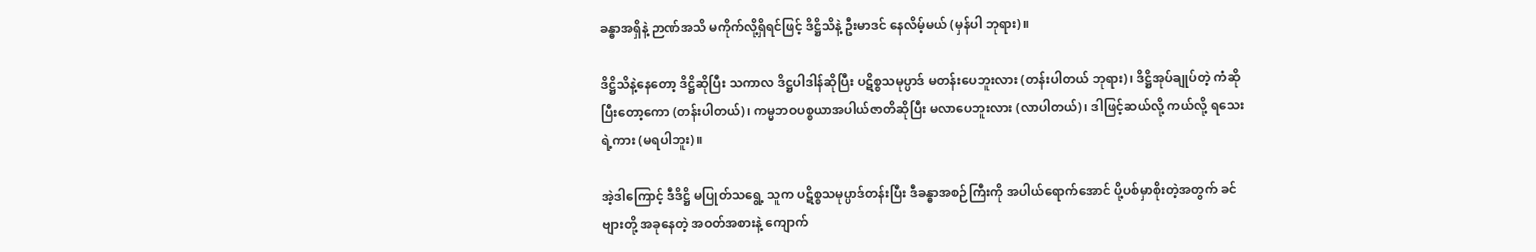ခန္ဓာအရှိနဲ့ ဉာဏ်အသိ မကိုက်လို့ရှိရင်ဖြင့် ဒိဋ္ဌိသိနဲ့ ဦးမာဒင် နေလိမ့်မယ် (မှန်ပါ ဘုရား)။

ဒိဋ္ဌိသိနဲ့နေတော့ ဒိဋ္ဌိဆိုပြီး သကာလ ဒိဋ္ဌပါဒါန်ဆိုပြီး ပဋိစ္စသမုပ္ပာဒ် မတန်းပေဘူးလား (တန်းပါတယ် ဘုရား)၊ ဒိဋ္ဌိအုပ်ချုပ်တဲ့ ကံဆိုပြီးတော့ကော (တန်းပါတယ်)၊ ကမ္မဘဝပစ္စယာအပါယ်ဇာတိဆိုပြီး မလာပေဘူးလား (လာပါတယ်)၊ ဒါဖြင့်ဆယ်လို့ ကယ်လို့ ရသေးရဲ့ကား (မရပါဘူး)။

အဲ့ဒါကြောင့် ဒီဒိဋ္ဌိ မပြုတ်သရွေ့ သူက ပဋိစ္စသမုပ္ပာဒ်တန်းပြီး ဒီခန္ဓာအစဉ်ကြီးကို အပါယ်ရောက်အောင် ပို့ပစ်မှာစိုးတဲ့အတွက် ခင်ဗျားတို့ အခုနေတဲ့ အဝတ်အစားနဲ့ ကျောက်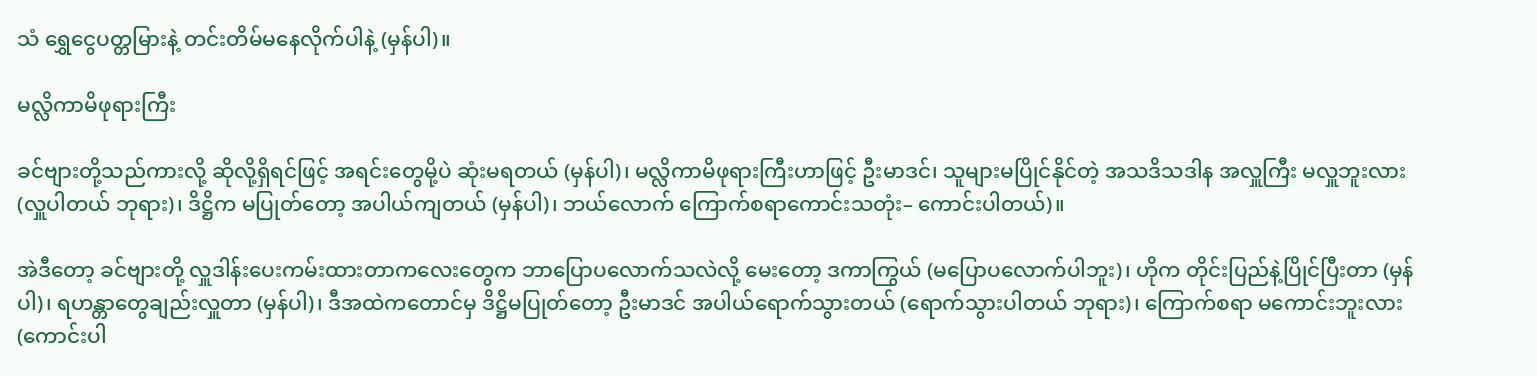သံ ရွှေငွေပတ္တမြားနဲ့ တင်းတိမ်မနေလိုက်ပါနဲ့ (မှန်ပါ)။

မလ္လိကာမိဖုရားကြီး

ခင်ဗျားတို့သည်ကားလို့ ဆိုလို့ရှိရင်ဖြင့် အရင်းတွေမို့ပဲ ဆုံးမရတယ် (မှန်ပါ)၊ မလ္လိကာမိဖုရားကြီးဟာဖြင့် ဦးမာဒင်၊ သူများမပြိုင်နိုင်တဲ့ အသဒိသဒါန အလှူကြီး မလှူဘူးလား (လှူပါတယ် ဘုရား)၊ ဒိဋ္ဌိက မပြုတ်တော့ အပါယ်ကျတယ် (မှန်ပါ)၊ ဘယ်လောက် ကြောက်စရာကောင်းသတုံး– ကောင်းပါတယ်)။

အဲဒီတော့ ခင်ဗျားတို့ လှူဒါန်းပေးကမ်းထားတာကလေးတွေက ဘာပြောပလောက်သလဲလို့ မေးတော့ ဒကာကြွယ် (မပြောပလောက်ပါဘူး)၊ ဟိုက တိုင်းပြည်နဲ့ပြိုင်ပြီးတာ (မှန်ပါ)၊ ရဟန္တာတွေချည်းလှူတာ (မှန်ပါ)၊ ဒီအထဲကတောင်မှ ဒိဋ္ဌိမပြုတ်တော့ ဦးမာဒင် အပါယ်ရောက်သွားတယ် (ရောက်သွားပါတယ် ဘုရား)၊ ကြောက်စရာ မကောင်းဘူးလား (ကောင်းပါ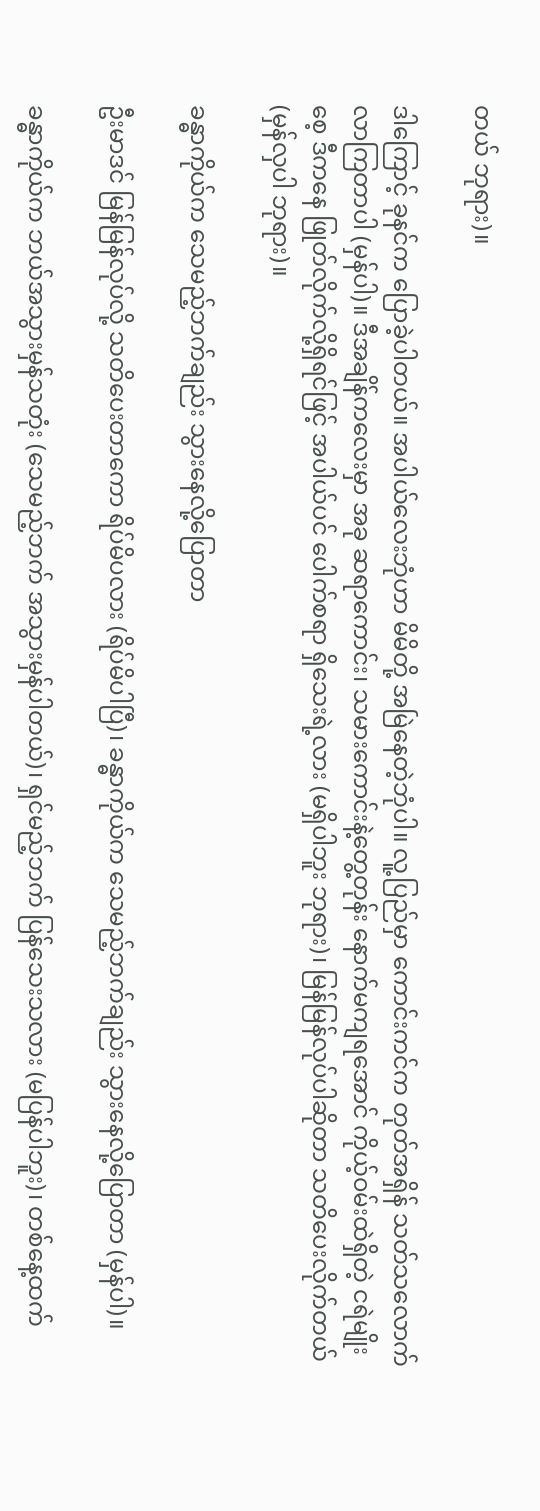တယ် ဘုရား)။

ဒါကြောင့် ခုနင်က ပြောခဲ့ပါတယ်။ အပါယ်လေးဘုံဟာ မိမိတို့ အမြဲနေတဲ့ဘုံပါ။ လူ့ပြည်မှာ ကောင်းကင်က တုတ်အရှိန် သတ်သလောက် လာကြတာပါ (မှန်ပါ)။ ဒီအချိန်ကလေးမှာ အခု ဆရာကောင်း၊ သမားကောင်းနဲ့တွေ့တုန်း နောက်မကျရအောင် ကိုယ့်ဝမ်းထဲရှိတဲ့ ငရဲမျိုးစေ့ ဒီကနေ ဖြုတ်လိုက်လို့ရှိရင်ဖြင့် အပါယ်ပင် ပေါက်စရာ ရှိသေးရဲ့လား (မရှိပါဘူး ဘုရား)၊ မြန်မြန်လုပ်ပါဆိုတာ သတိပေးလိုက်တယ် (မှန်လှပါ ဘုရား)။

ခန္ဓာကိုယ်က သေမည့်ဘက်ချည်း သွားနေလို့ပြောတာ

ဦးမာဒင် မြန်မြန်လုပ်လို့ သတိပေးတာကော ရိပ်မိပလား (ရိပ်မိပါပြီ)၊ ခန္ဓာကိုယ်က သေမည့်ဘက်ချည်း သွားနေလို့ပြောတာ (မှန်ပါ)။

ခန္ဓာကိုယ်က ဘယ်အသွားမှန်သတုံး (သေမည့်ဘက် အသွားမှန်ပါတယ်)၊ ရှင်မည့်ဘက် ပြန်သေးသလား (မပြန်ပါဘူး)၊ တစ်နေ့ထက်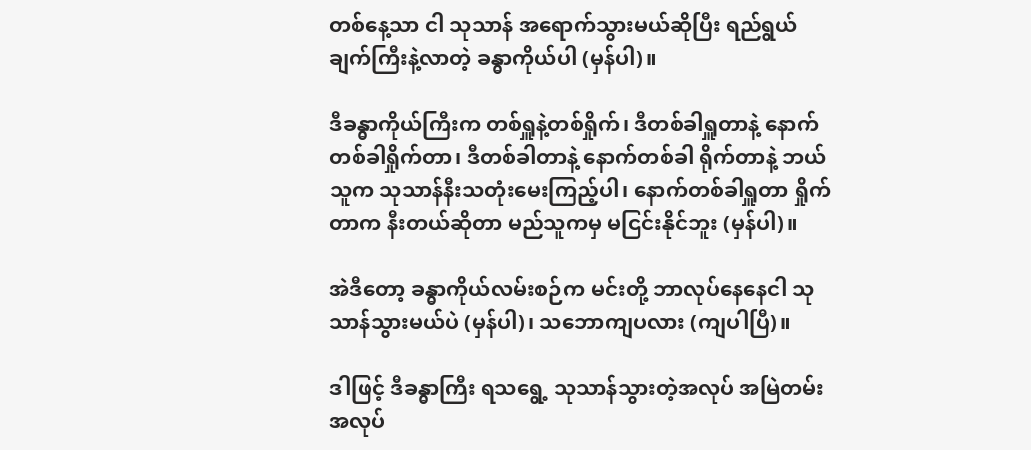တစ်နေ့သာ ငါ သုသာန် အရောက်သွားမယ်ဆိုပြီး ရည်ရွယ်ချက်ကြီးနဲ့လာတဲ့ ခန္ဓာကိုယ်ပါ (မှန်ပါ)။

ဒီခန္ဓာကိုယ်ကြီးက တစ်ရှူနဲ့တစ်ရှိုက်၊ ဒီတစ်ခါရှူတာနဲ့ နောက်တစ်ခါရှိုက်တာ၊ ဒီတစ်ခါတာနဲ့ နောက်တစ်ခါ ရိုက်တာနဲ့ ဘယ်သူက သုသာန်နီးသတုံးမေးကြည့်ပါ၊ နောက်တစ်ခါရှူတာ ရှိုက်တာက နီးတယ်ဆိုတာ မည်သူကမှ မငြင်းနိုင်ဘူး (မှန်ပါ)။

အဲဒီတော့ ခန္ဓာကိုယ်လမ်းစဉ်က မင်းတို့ ဘာလုပ်နေနေငါ သုသာန်သွားမယ်ပဲ (မှန်ပါ)၊ သဘောကျပလား (ကျပါပြီ)။

ဒါဖြင့် ဒီခန္ဓာကြီး ရသရွေ့ သုသာန်သွားတဲ့အလုပ် အမြဲတမ်း အလုပ်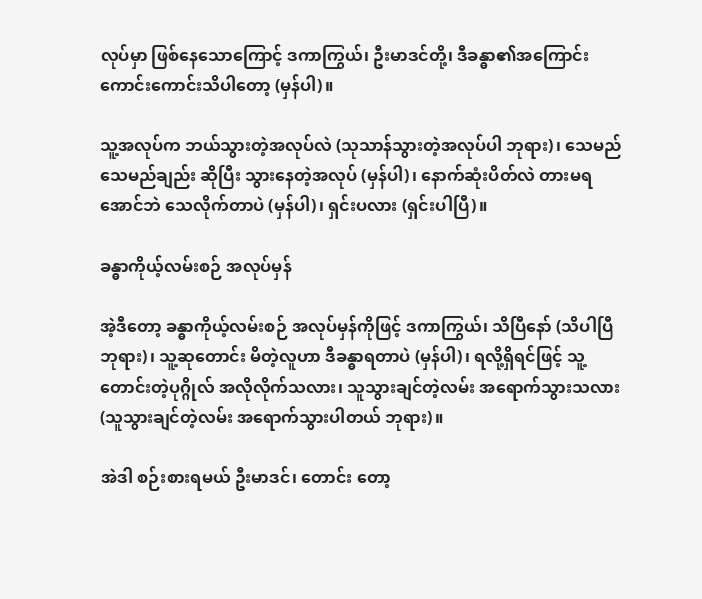လုပ်မှာ ဖြစ်နေသောကြောင့် ဒကာကြွယ်၊ ဦးမာဒင်တို့၊ ဒီခန္ဓာ၏အကြောင်း ကောင်းကောင်းသိပါတော့ (မှန်ပါ)။

သူ့အလုပ်က ဘယ်သွားတဲ့အလုပ်လဲ (သုသာန်သွားတဲ့အလုပ်ပါ ဘုရား)၊ သေမည်သေမည်ချည်း ဆိုပြီး သွားနေတဲ့အလုပ် (မှန်ပါ)၊ နောက်ဆုံးပိတ်လဲ တားမရအောင်ဘဲ သေလိုက်တာပဲ (မှန်ပါ)၊ ရှင်းပလား (ရှင်းပါပြီ)။

ခန္ဓာကိုယ့်လမ်းစဉ် အလုပ်မှန်

အဲ့ဒီတော့ ခန္ဓာကိုယ့်လမ်းစဉ် အလုပ်မှန်ကိုဖြင့် ဒကာကြွယ်၊ သိပြီနော် (သိပါပြီ ဘုရား)၊ သူ့ဆုတောင်း မိတဲ့လူဟာ ဒီခန္ဓာရတာပဲ (မှန်ပါ)၊ ရလို့ရှိရင်ဖြင့် သူ့တောင်းတဲ့ပုဂ္ဂိုလ် အလိုလိုက်သလား၊ သူသွားချင်တဲ့လမ်း အရောက်သွားသလား (သူသွားချင်တဲ့လမ်း အရောက်သွားပါတယ် ဘုရား)။

အဲဒါ စဉ်းစားရမယ် ဦးမာဒင်၊ တောင်း တော့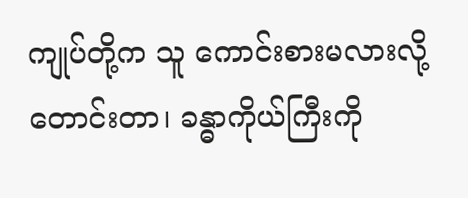ကျုပ်တို့က သူ ကောင်းစားမလားလို့တောင်းတာ၊ ခန္ဓာကိုယ်ကြီးကို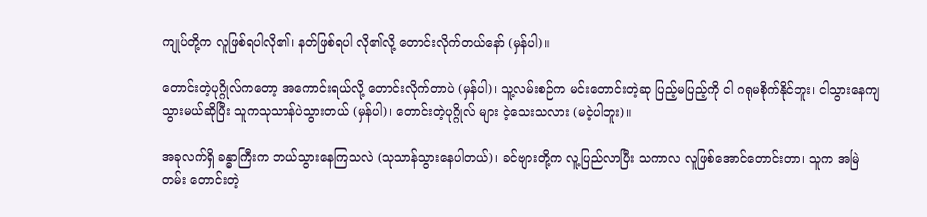ကျုပ်တို့က လူဖြစ်ရပါလို၏၊ နတ်ဖြစ်ရပါ လို၏လို့ တောင်းလိုက်တယ်နော် (မှန်ပါ)။

တောင်းတဲ့ပုဂ္ဂိုလ်ကတော့ အကောင်းရယ်လို့ တောင်းလိုက်တာပဲ (မှန်ပါ)၊ သူ့လမ်းစဉ်က မင်းတောင်းတဲ့ဆု ပြည့်မပြည့်ကို ငါ ဂရုမစိုက်နိုင်ဘူး၊ ငါသွားနေကျ သွားမယ်ဆိုပြီး သူကသုသာန်ပဲသွားတယ် (မှန်ပါ)၊ တောင်းတဲ့ပုဂ္ဂိုလ် များ ငဲ့သေးသလား (မငဲ့ပါဘူး)။

အခုလက်ရှိ ခန္ဓာကြီးက ဘယ်သွားနေကြသလဲ (သုသာန်သွားနေပါတယ်)၊ ခင်ဗျားတို့က လူ့ပြည်လာပြီး သကာလ လူဖြစ်အောင်တောင်းတာ၊ သူက အမြဲတမ်း တောင်းတဲ့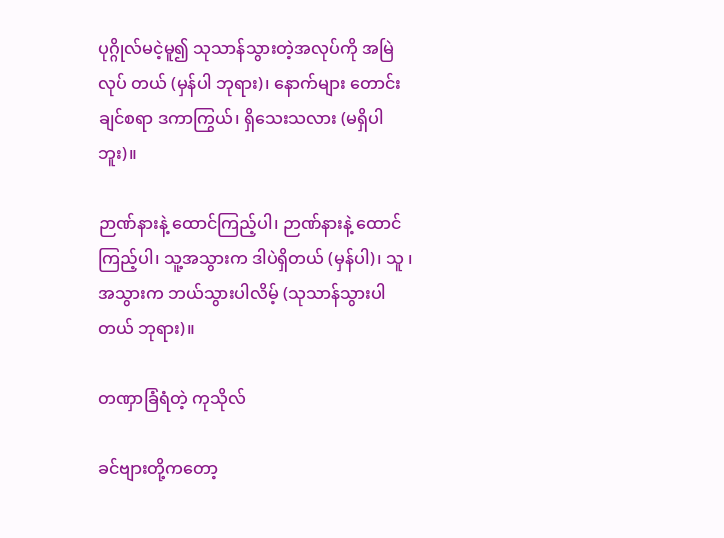ပုဂ္ဂိုလ်မငဲ့မူ၍ သုသာန်သွားတဲ့အလုပ်ကို အမြဲလုပ် တယ် (မှန်ပါ ဘုရား)၊ နောက်များ တောင်းချင်စရာ ဒကာကြွယ်၊ ရှိသေးသလား (မရှိပါဘူး)။

ဉာဏ်နားနဲ့ ထောင်ကြည့်ပါ၊ ဉာဏ်နားနဲ့ ထောင်ကြည့်ပါ၊ သူ့အသွားက ဒါပဲရှိတယ် (မှန်ပါ)၊ သူ ၊အသွားက ဘယ်သွားပါလိမ့် (သုသာန်သွားပါတယ် ဘုရား)။

တဏှာခြံရံတဲ့ ကုသိုလ်

ခင်ဗျားတို့ကတော့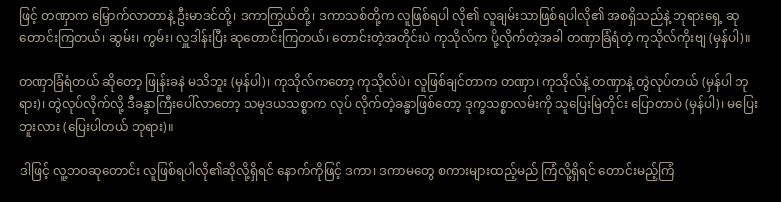ဖြင့် တဏှာက မြှောက်လာတာနဲ့ ဦးမာဒင်တို့၊ ဒကာကြွယ်တို့၊ ဒကာသစ်တို့က လူဖြစ်ရပါ လို၏ လူချမ်းသာဖြစ်ရပါလို၏ အစရှိသည်နဲ့ ဘုရားရှေ့ ဆုတောင်းကြတယ်၊ ဆွမ်း၊ ကွမ်း၊ လှူဒါန်းပြီး ဆုတောင်းကြတယ်၊ တောင်းတဲ့အတိုင်းပဲ ကုသိုလ်က ပို့လိုက်တဲ့အခါ တဏှာခြံရံတဲ့ ကုသိုလ်ကိုးဗျ (မှန်ပါ)။

တဏှာခြံရံတယ် ဆိုတော့ ဖြုန်းခနဲ မသိဘူး (မှန်ပါ)၊ ကုသိုလ်ကတော့ ကုသိုလ်ပဲ၊ လူဖြစ်ချင်တာက တဏှာ၊ ကုသိုလ်နဲ့ တဏှာနဲ့ တွဲလုပ်တယ် (မှန်ပါ ဘုရား)၊ တွဲလုပ်လိုက်လို့ ဒီခန္ဒာကြီးပေါ်လာတော့ သမုဒယသစ္စာက လုပ် လိုက်တဲ့ခန္ဓာဖြစ်တော့ ဒုက္ခသစ္စာလမ်းကို သူပြေးမြဲတိုင်း ပြောတာပဲ (မှန်ပါ)၊ မပြေးဘူးလား (ပြေးပါတယ် ဘုရား)။

ဒါဖြင့် လူ့ဘဝဆုတောင်း လူဖြစ်ရပါလို၏ဆိုလို့ရှိရင် နောက်ကိုဖြင့် ဒကာ၊ ဒကာမတွေ စကားများထည့်မည် ကြံလို့ရှိရင် တောင်းမည့်ကြံ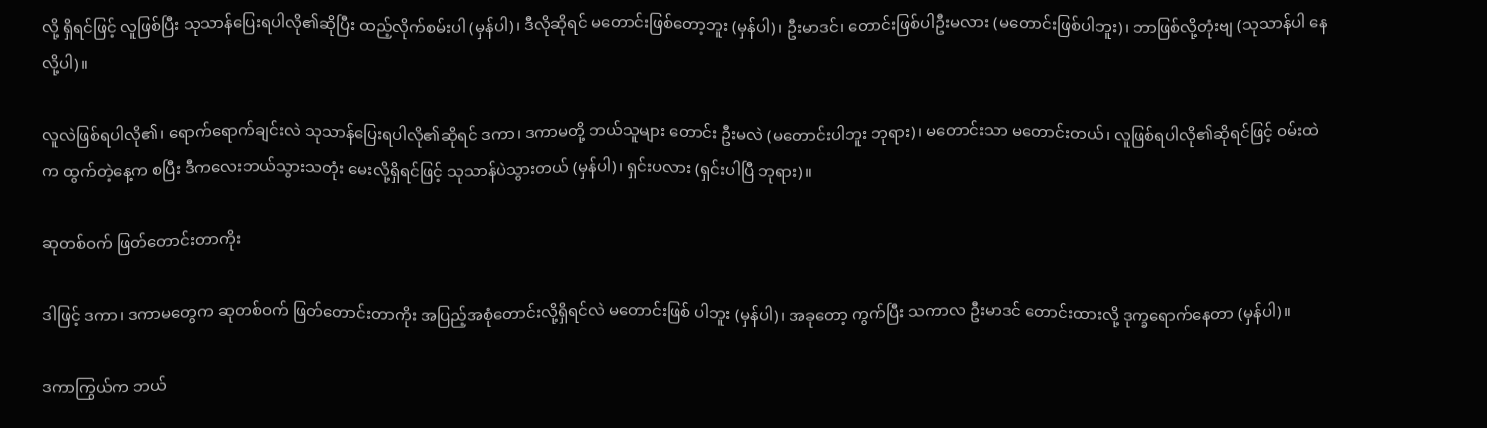လို့ ရှိရင်ဖြင့် လူဖြစ်ပြီး သုသာန်ပြေးရပါလို၏ဆိုပြီး ထည့်လိုက်စမ်းပါ (မှန်ပါ)၊ ဒီလိုဆိုရင် မတောင်းဖြစ်တော့ဘူး (မှန်ပါ)၊ ဦးမာဒင်၊ တောင်းဖြစ်ပါဦးမလား (မတောင်းဖြစ်ပါဘူး)၊ ဘာဖြစ်လို့တုံးဗျ (သုသာန်ပါ နေလို့ပါ)။

လူလဲဖြစ်ရပါလို၏၊ ရောက်ရောက်ချင်းလဲ သုသာန်ပြေးရပါလို၏ဆိုရင် ဒကာ၊ ဒကာမတို့ ဘယ်သူများ တောင်း ဦးမလဲ (မတောင်းပါဘူး ဘုရား)၊ မတောင်းသာ မတောင်းတယ်၊ လူဖြစ်ရပါလို၏ဆိုရင်ဖြင့် ဝမ်းထဲက ထွက်တဲ့နေ့က စပြီး ဒီကလေးဘယ်သွားသတုံး မေးလို့ရှိရင်ဖြင့် သုသာန်ပဲသွားတယ် (မှန်ပါ)၊ ရှင်းပလား (ရှင်းပါပြီ ဘုရား)။

ဆုတစ်ဝက် ဖြတ်တောင်းတာကိုး

ဒါဖြင့် ဒကာ၊ ဒကာမတွေက ဆုတစ်ဝက် ဖြတ်တောင်းတာကိုး အပြည့်အစုံတောင်းလို့ရှိရင်လဲ မတောင်းဖြစ် ပါဘူး (မှန်ပါ)၊ အခုတော့ ကွက်ပြီး သကာလ ဦးမာဒင် တောင်းထားလို့ ဒုက္ခရောက်နေတာ (မှန်ပါ)။

ဒကာကြွယ်က ဘယ်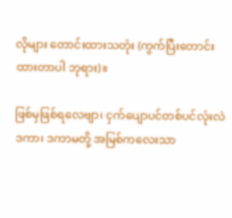လိုများ တောင်းထားသတုံး (ကွက်ပြီးတောင်းထားတာပါ ဘုရား)။

ဖြစ်မှဖြစ်ရလေဗျာ၊ ငှက်ပျောပင်တစ်ပင်လုံးလဲ ဒကာ၊ ဒကာမတို့ အမြစ်ကလေးသာ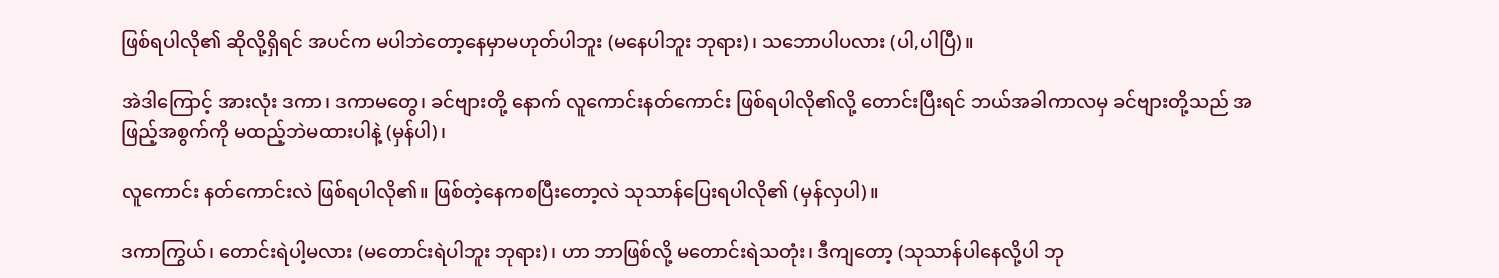ဖြစ်ရပါလို၏ ဆိုလို့ရှိရင် အပင်က မပါဘဲတော့နေမှာမဟုတ်ပါဘူး (မနေပါဘူး ဘုရား)၊ သဘောပါပလား (ပါ,ပါပြီ)။

အဲဒါကြောင့် အားလုံး ဒကာ၊ ဒကာမတွေ၊ ခင်ဗျားတို့ နောက် လူကောင်းနတ်ကောင်း ဖြစ်ရပါလို၏လို့ တောင်းပြီးရင် ဘယ်အခါကာလမှ ခင်ဗျားတို့သည် အဖြည့်အစွက်ကို မထည့်ဘဲမထားပါနဲ့ (မှန်ပါ)၊

လူကောင်း နတ်ကောင်းလဲ ဖြစ်ရပါလို၏။ ဖြစ်တဲ့နေကစပြီးတော့လဲ သုသာန်ပြေးရပါလို၏ (မှန်လှပါ)။

ဒကာကြွယ်၊ တောင်းရဲပါ့မလား (မတောင်းရဲပါဘူး ဘုရား)၊ ဟာ ဘာဖြစ်လို့ မတောင်းရဲသတုံး၊ ဒီကျတော့ (သုသာန်ပါနေလို့ပါ ဘု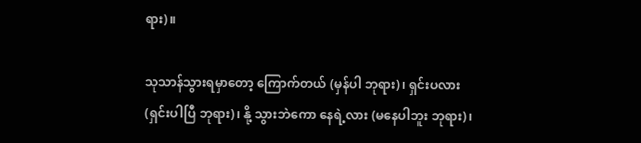ရား)။

သုသာန်သွားရမှာတော့ ကြောက်တယ် (မှန်ပါ ဘုရား)၊ ရှင်းပလား (ရှင်းပါပြီ ဘုရား)၊ နို့ သွားဘဲကော နေရဲ့လား (မနေပါဘူး ဘုရား)၊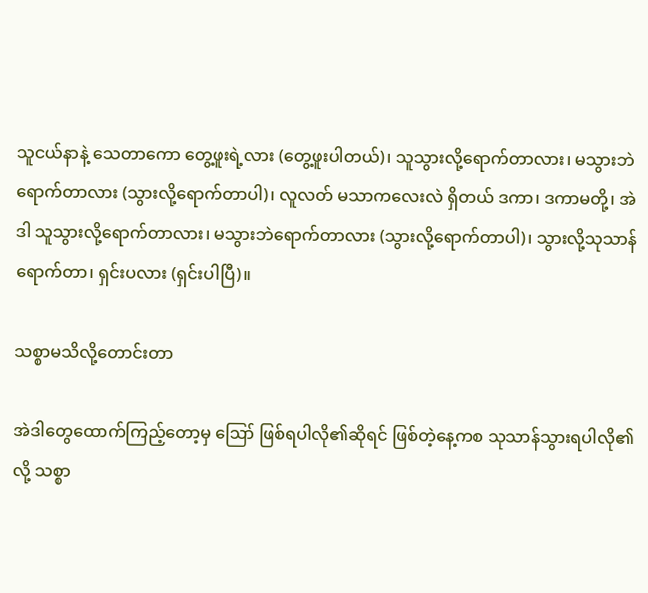သူငယ်နာနဲ့ သေတာကော တွေ့ဖူးရဲ့လား (တွေ့ဖူးပါတယ်)၊ သူသွားလို့ရောက်တာလား၊ မသွားဘဲရောက်တာလား (သွားလို့ရောက်တာပါ)၊ လူလတ် မသာကလေးလဲ ရှိတယ် ဒကာ၊ ဒကာမတို့၊ အဲဒါ သူသွားလို့ရောက်တာလား၊ မသွားဘဲရောက်တာလား (သွားလို့ရောက်တာပါ)၊ သွားလို့သုသာန်ရောက်တာ၊ ရှင်းပလား (ရှင်းပါပြီ)။

သစ္စာမသိလို့တောင်းတာ

အဲဒါတွေထောက်ကြည့်တော့မှ ဪ ဖြစ်ရပါလို၏ဆိုရင် ဖြစ်တဲ့နေ့ကစ သုသာန်သွားရပါလို၏လို့ သစ္စာ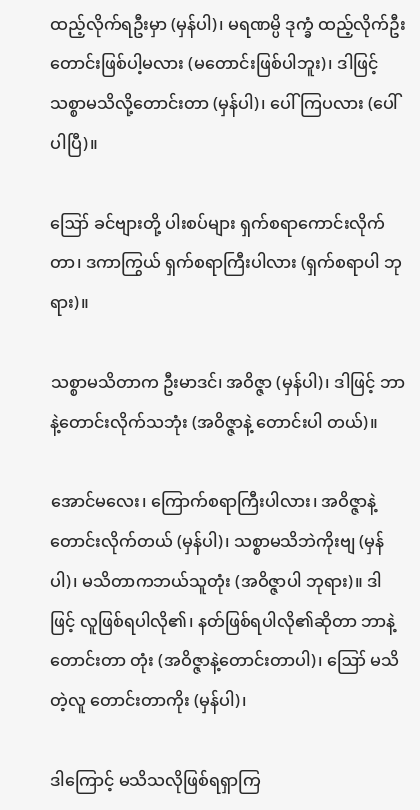ထည့်လိုက်ရဦးမှာ (မှန်ပါ)၊ မရဏမ္ပိ ဒုက္ခံ ထည့်လိုက်ဦး တောင်းဖြစ်ပါ့မလား (မတောင်းဖြစ်ပါဘူး)၊ ဒါဖြင့် သစ္စာမသိလို့တောင်းတာ (မှန်ပါ)၊ ပေါ်ကြပလား (ပေါ်ပါပြီ)။

ဪ ခင်ဗျားတို့ ပါးစပ်များ ရှက်စရာကောင်းလိုက်တာ၊ ဒကာကြွယ် ရှက်စရာကြီးပါလား (ရှက်စရာပါ ဘုရား)။

သစ္စာမသိတာက ဦးမာဒင်၊ အဝိဇ္ဇာ (မှန်ပါ)၊ ဒါဖြင့် ဘာနဲ့တောင်းလိုက်သဘုံး (အဝိဇ္ဇာနဲ့ တောင်းပါ တယ်)။

အောင်မလေး၊ ကြောက်စရာကြီးပါလား၊ အဝိဇ္ဇာနဲ့ တောင်းလိုက်တယ် (မှန်ပါ)၊ သစ္စာမသိဘဲကိုးဗျ (မှန်ပါ)၊ မသိတာကဘယ်သူတုံး (အဝိဇ္ဇာပါ ဘုရား)။ ဒါဖြင့် လူဖြစ်ရပါလို၏၊ နတ်ဖြစ်ရပါလို၏ဆိုတာ ဘာနဲ့တောင်းတာ တုံး (အဝိဇ္ဇာနဲ့တောင်းတာပါ)၊ ဪ မသိတဲ့လူ တောင်းတာကိုး (မှန်ပါ)၊

ဒါကြောင့် မသိသလိုဖြစ်ရရှာကြ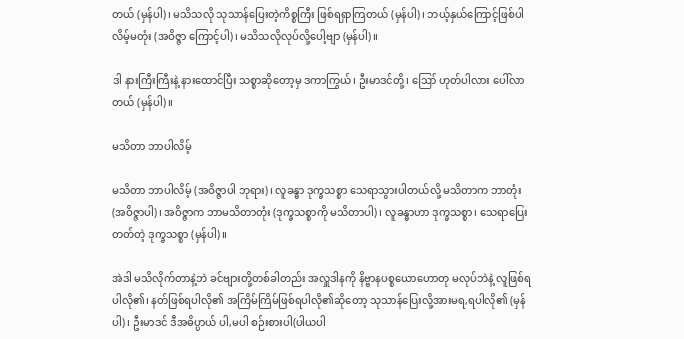တယ် (မှန်ပါ)၊ မသိသလို သုသာန်ပြေးတဲ့ကိစ္စကြီး ဖြစ်ရရှာကြတယ် (မှန်ပါ)၊ ဘယ့်နှယ်ကြောင့်ဖြစ်ပါလိမ့်မတုံး (အဝိဇ္ဇာ ကြောင့်ပါ)၊ မသိသလိုလုပ်လို့ပေါ့ဗျာ (မှန်ပါ)။

ဒါ နားကြီးကြီးနဲ့ နားထောင်ပြီး သစ္စာဆိုတော့မှ ဒကာကြွယ်၊ ဦးမာဒင်တို့၊ ဪ ဟုတ်ပါလား ပေါ်လာတယ် (မှန်ပါ)။

မသိတာ ဘာပါလိမ့်

မသိတာ ဘာပါလိမ့် (အဝိဇ္ဇာပါ ဘုရား)၊ လူခန္ဓာ ဒုက္ခသစ္စာ သေရာသွားပါတယ်လို့ မသိတာက ဘာတုံး (အဝိဇ္ဇာပါ)၊ အဝိဇ္ဇာက ဘာမသိတာတုံး (ဒုက္ခသစ္စာကို မသိတာပါ)၊ လူခန္ဓာဟာ ဒုက္ခသစ္စာ၊ သေရာပြေးတတ်တဲ့ ဒုက္ခသစ္စာ (မှန်ပါ)။

အဲဒါ မသိလိုက်တာနဲ့ဘဲ ခင်ဗျားတို့တစ်ခါတည်း အလှူဒါနကို နိဗ္ဗာနပစ္စယောဟောတု မလုပ်ဘဲနဲ့ လူဖြစ်ရ ပါလို၏၊ နတ်ဖြစ်ရပါလို၏ အကြိမ်ကြိမ်ဖြစ်ရပါလို၏ဆိုတော့ သုသာန်ပြေးလို့အားမရ,ရပါလို၏ (မှန်ပါ)၊ ဦးမာဒင် ဒီအဓိပ္ပာယ် ပါ,မပါ စဉ်းစားပါ(ပါယပါ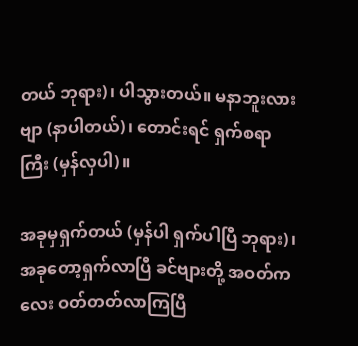တယ် ဘုရား)၊ ပါသွားတယ်။ မနာဘူးလားဗျာ (နာပါတယ်)၊ တောင်းရင် ရှက်စရာကြီး (မှန်လှပါ)။

အခုမှရှက်တယ် (မှန်ပါ ရှက်ပါပြီ ဘုရား)၊ အခုတော့ရှက်လာပြီ ခင်ဗျားတို့ အဝတ်ကလေး ဝတ်တတ်လာကြပြီ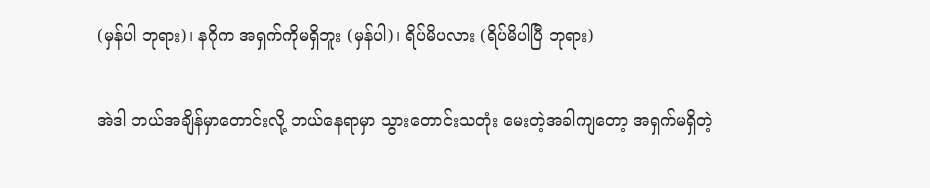(မှန်ပါ ဘုရား)၊ နဂိုက အရှက်ကိုမရှိဘူး (မှန်ပါ)၊ ရိပ်မိပလား (ရိပ်မိပါပြီ ဘုရား)

အဲဒါ ဘယ်အချိန်မှာတောင်းလို့ ဘယ်နေရာမှာ သွားတောင်းသတုံး မေးတဲ့အခါကျတော့ အရှက်မရှိတဲ့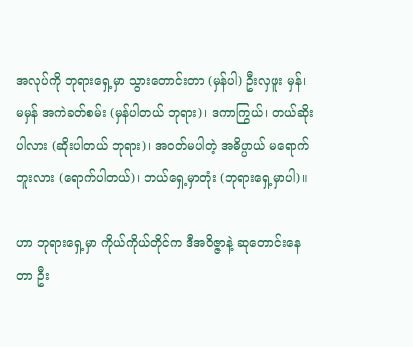အလုပ်ကို ဘုရားရှေ့မှာ သွားတောင်းတာ (မှန်ပါ) ဦးလှဖူး မှန်၊ မမှန် အကဲခတ်စမ်း (မှန်ပါတယ် ဘုရား)၊ ဒကာကြွယ်၊ တယ်ဆိုးပါလား (ဆိုးပါတယ် ဘုရား)၊ အဝတ်မပါတဲ့ အဓိပ္ပာယ် မရောက်ဘူးလား (ရောက်ပါတယ်)၊ ဘယ်ရှေ့မှာတုံး (ဘုရားရှေ့မှာပါ)။

ဟာ ဘုရားရှေ့မှာ ကိုယ်ကိုယ်တိုင်က ဒီအဝိဇ္ဇာနဲ့ ဆုတောင်းနေတာ ဦး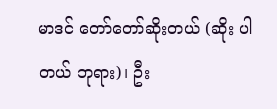မာဒင် တော်တော်ဆိုးတယ် (ဆိုး ပါတယ် ဘုရား)၊ ဦး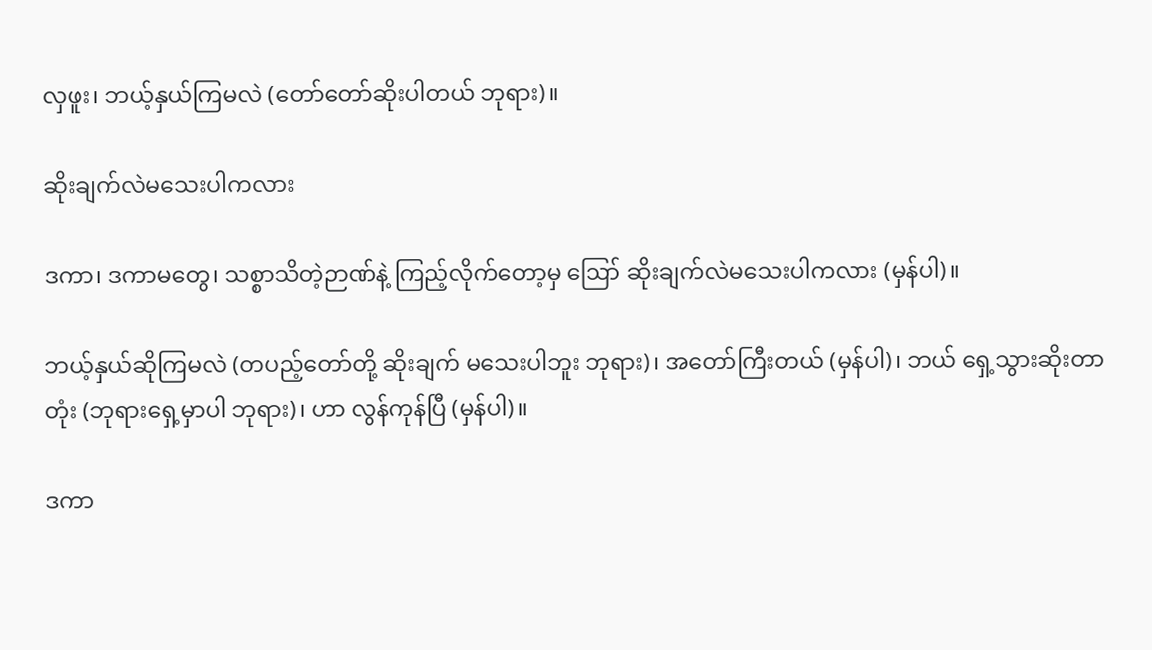လှဖူး၊ ဘယ့်နှယ်ကြမလဲ (တော်တော်ဆိုးပါတယ် ဘုရား)။

ဆိုးချက်လဲမသေးပါကလား

ဒကာ၊ ဒကာမတွေ၊ သစ္စာသိတဲ့ဉာဏ်နဲ့ ကြည့်လိုက်တော့မှ ဪ ဆိုးချက်လဲမသေးပါကလား (မှန်ပါ)။

ဘယ့်နှယ်ဆိုကြမလဲ (တပည့်တော်တို့ ဆိုးချက် မသေးပါဘူး ဘုရား)၊ အတော်ကြီးတယ် (မှန်ပါ)၊ ဘယ် ရှေ့သွားဆိုးတာတုံး (ဘုရားရှေ့မှာပါ ဘုရား)၊ ဟာ လွန်ကုန်ပြီ (မှန်ပါ)။

ဒကာ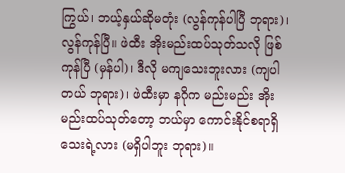ကြွယ်၊ ဘယ့်နှယ်ဆိုမတုံး (လွန်ကုန်ပါပြီ ဘုရား)၊ လွန်ကုန်ပြီ။ ဖဲထီး အိုးမည်းထပ်သုတ်သလို ဖြစ်ကုန်ပြီ (မှန်ပါ)၊ ဒီလို မကျသေးဘူးလား (ကျပါတယ် ဘုရား)၊ ဖဲထီးမှာ နဂိုက မည်းမည်း အိုးမည်းထပ်သုတ်တော့ ဘယ်မှာ ကောင်းနိုင်စရာရှိသေးရဲ့လား (မရှိပါဘူး ဘုရား)။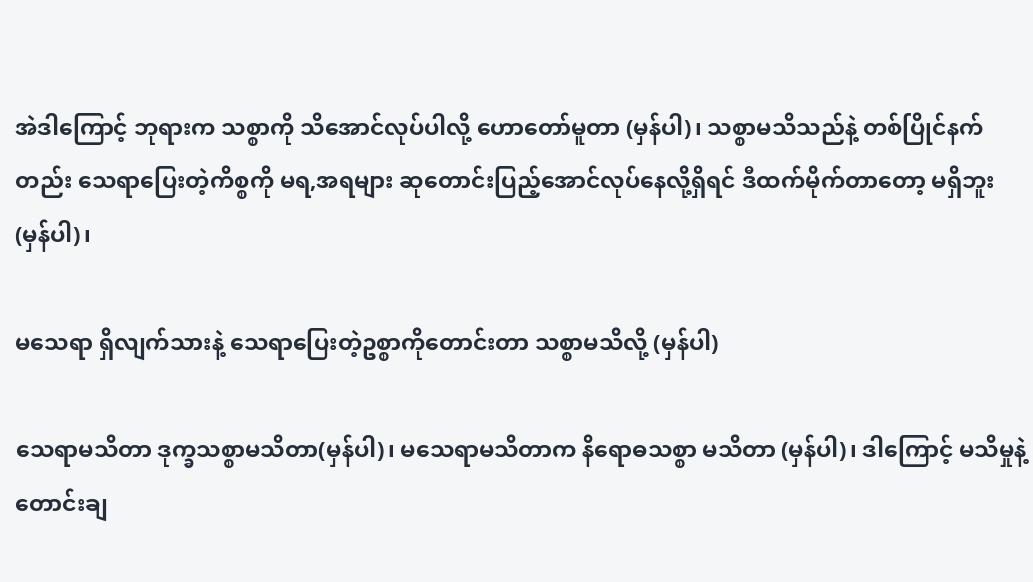အဲဒါကြောင့် ဘုရားက သစ္စာကို သိအောင်လုပ်ပါလို့ ဟောတော်မူတာ (မှန်ပါ)၊ သစ္စာမသိသည်နဲ့ တစ်ပြိုင်နက်တည်း သေရာပြေးတဲ့ကိစ္စကို မရ,အရများ ဆုတောင်းပြည့်အောင်လုပ်နေလို့ရှိရင် ဒီထက်မိုက်တာတော့ မရှိဘူး (မှန်ပါ)၊

မသေရာ ရှိလျက်သားနဲ့ သေရာပြေးတဲ့ဥစ္စာကိုတောင်းတာ သစ္စာမသိလို့ (မှန်ပါ)

သေရာမသိတာ ဒုက္ခသစ္စာမသိတာ(မှန်ပါ)၊ မသေရာမသိတာက နိရောဓသစ္စာ မသိတာ (မှန်ပါ)၊ ဒါကြောင့် မသိမှုနဲ့တောင်းချ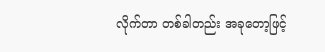လိုက်တာ တစ်ခါတည်း အခုတော့ဖြင့်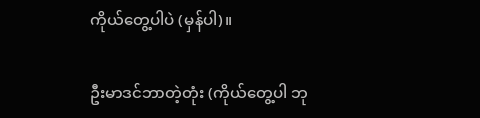ကိုယ်တွေ့ပါပဲ (မှန်ပါ)။

ဦးမာဒင်ဘာတဲ့တုံး (ကိုယ်တွေ့ပါ ဘု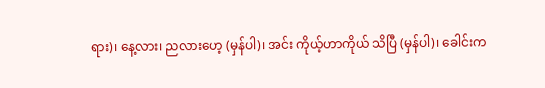ရား)၊ နေ့လား၊ ညလားဟေ့ (မှန်ပါ)၊ အင်း ကိုယ့်ဟာကိုယ် သိပြီ (မှန်ပါ)၊ ခေါင်းက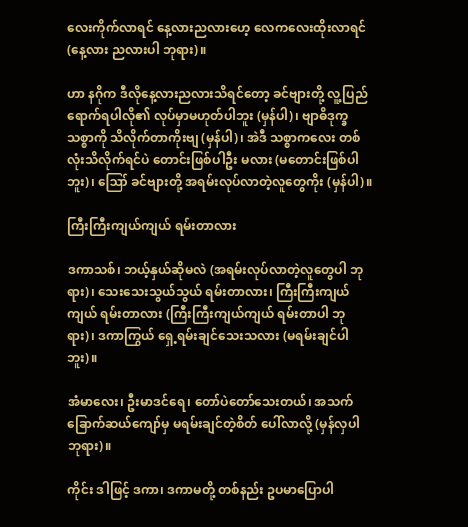လေးကိုက်လာရင် နေ့လားညလားဟေ့ လေကလေးထိုးလာရင် (နေ့လား ညလားပါ ဘုရား)။

ဟာ နဂိုက ဒီလိုနေ့လားညလားသိရင်တော့ ခင်ဗျားတို့ လူ့ပြည်ရောက်ရပါလို၏ လုပ်မှာမဟုတ်ပါဘူး (မှန်ပါ)၊ ဗျာဓိဒုက္ခသစ္စာကို သိလိုက်တာကိုးဗျ (မှန်ပါ)၊ အဲဒီ သစ္စာကလေး တစ်လုံးသိလိုက်ရင်ပဲ တောင်းဖြစ်ပါဦး မလား (မတောင်းဖြစ်ပါဘူး)၊ ဪ ခင်ဗျားတို့ အရမ်းလုပ်လာတဲ့လူတွေကိုး (မှန်ပါ)။

ကြီးကြီးကျယ်ကျယ် ရမ်းတာလား

ဒကာသစ်၊ ဘယ့်နှယ်ဆိုမလဲ (အရမ်းလုပ်လာတဲ့လူတွေပါ ဘုရား)၊ သေးသေးသွယ်သွယ် ရမ်းတာလား၊ ကြီးကြီးကျယ်ကျယ် ရမ်းတာလား (ကြီးကြီးကျယ်ကျယ် ရမ်းတာပါ ဘုရား)၊ ဒကာကြွယ် ရှေ့ရမ်းချင်သေးသလား (မရမ်းချင်ပါဘူး)။

အံမာလေး၊ ဦးမာဒင်ရေ၊ တော်ပဲတော်သေးတယ်၊ အသက် ခြောက်ဆယ်ကျော်မှ မရမ်းချင်တဲ့စိတ် ပေါ်လာလို့ (မှန်လှပါ ဘုရား)။

ကိုင်း ဒါဖြင့် ဒကာ၊ ဒကာမတို့ တစ်နည်း ဥပမာပြောပါ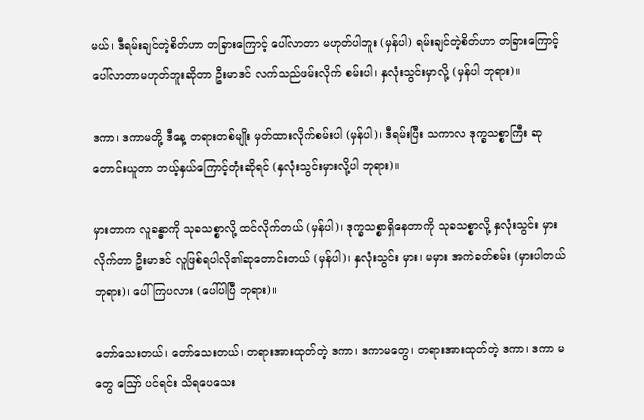မယ်၊ ဒီရမ်းချင်တဲ့စိတ်ဟာ တခြားကြောင့် ပေါ်လာတာ မဟုတ်ပါဘူး (မှန်ပါ) ရမ်းချင်တဲ့စိတ်ဟာ တခြားကြောင့်ပေါ်လာတာမဟုတ်ဘူးဆိုတာ ဦးမာဒင် လက်သည်ဖမ်းလိုက် စမ်းပါ၊ နှလုံးသွင်းမှာလို့ (မှန်ပါ ဘုရား)။

ဒကာ၊ ဒကာမတို့ ဒီနေ့ တရားတစ်မျိုး မှတ်ထားလိုက်စမ်းပါ (မှန်ပါ)၊ ဒီရမ်းပြီး သကာလ ဒုက္ခသစ္စာကြီး ဆုတောင်းယူတာ ဘယ့်နှယ်ကြောင့်တုံးဆိုရင် (နှလုံးသွင်းမှားလို့ပါ ဘုရား)။

မှားတာက လူခန္ဓာကို သုခသစ္စာလို့ ထင်လိုက်တယ် (မှန်ပါ)၊ ဒုက္ခသစ္စာရှိနေတာကို သုခသစ္စာလို့ နှလုံးသွင်း မှားလိုက်တာ ဦးမာဒင် လူဖြစ်ရပါလို၏ဆုတောင်းတယ် (မှန်ပါ)၊ နှလုံးသွင်း မှား၊ မမှား အကဲခတ်စမ်း (မှားပါတယ် ဘုရား)၊ ပေါ်ကြပလား (ပေါ်ပါပြီ ဘုရား)။

တော်သေးတယ်၊ တော်သေးတယ်၊ တရားအားထုတ်တဲ့ ဒကာ၊ ဒကာမတွေ၊ တရားအားထုတ်တဲ့ ဒကာ၊ ဒကာ မတွေ ဪ ပင်ရင်း သိရပေသေး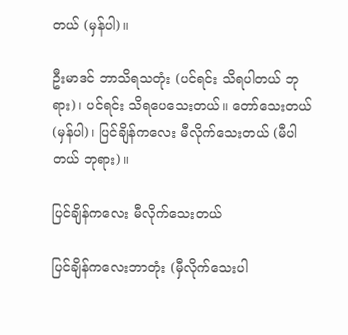တယ် (မှန်ပါ)။

ဦးမာဒင် ဘာသိရသတုံး (ပင်ရင်း သိရပါတယ် ဘုရား)၊ ပင်ရင်း သိရပေသေးတယ်။ တော်သေးတယ် (မှန်ပါ)၊ ပြင်ချိန်ကလေး မီလိုက်သေးတယ် (မီပါတယ် ဘုရား)။

ပြင်ချိန်ကလေး မီလိုက်သေးတယ်

ပြင်ချိန်ကလေးဘာတုံး (မှီလိုက်သေးပါ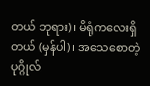တယ် ဘုရား)၊ မိရုံကလေးရှိတယ် (မှန်ပါ)၊ အသေစောတဲ့ပုဂ္ဂိုလ်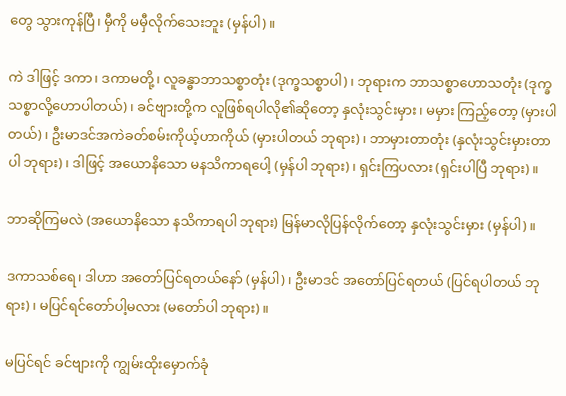တွေ သွားကုန်ပြီ၊ မှီကို မမှီလိုက်သေးဘူး (မှန်ပါ)။

ကဲ ဒါဖြင့် ဒကာ၊ ဒကာမတို့၊ လူခန္ဓာဘာသစ္စာတုံး (ဒုက္ခသစ္စာပါ)၊ ဘုရားက ဘာသစ္စာဟောသတုံး (ဒုက္ခ သစ္စာလို့ဟောပါတယ်)၊ ခင်ဗျားတို့က လူဖြစ်ရပါလို၏ဆိုတော့ နှလုံးသွင်းမှား၊ မမှား ကြည့်တော့ (မှားပါတယ်)၊ ဦးမာဒင်အကဲခတ်စမ်းကိုယ့်ဟာကိုယ် (မှားပါတယ် ဘုရား)၊ ဘာမှားတာတုံး (နှလုံးသွင်းမှားတာပါ ဘုရား)၊ ဒါဖြင့် အယောနိသော မနသိကာရပေါ့ (မှန်ပါ ဘုရား)၊ ရှင်းကြပလား (ရှင်းပါပြီ ဘုရား)။

ဘာဆိုကြမလဲ (အယောနိသော နသိကာရပါ ဘုရား) မြန်မာလိုပြန်လိုက်တော့ နှလုံးသွင်းမှား (မှန်ပါ)။

ဒကာသစ်ရေ၊ ဒါဟာ အတော်ပြင်ရတယ်နော် (မှန်ပါ)၊ ဦးမာဒင် အတော်ပြင်ရတယ် (ပြင်ရပါတယ် ဘုရား)၊ မပြင်ရင်တော်ပါ့မလား (မတော်ပါ ဘုရား)။

မပြင်ရင် ခင်ဗျားကို ကျွမ်းထိုးမှောက်ခုံ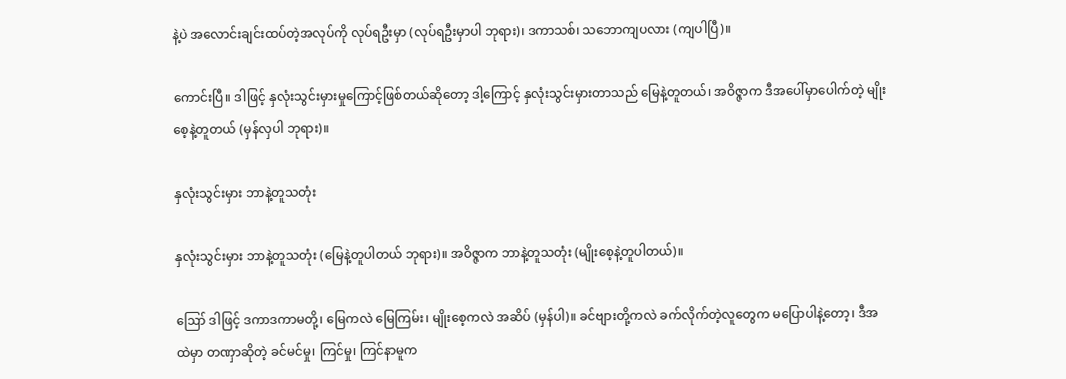နဲ့ပဲ အလောင်းချင်းထပ်တဲ့အလုပ်ကို လုပ်ရဦးမှာ (လုပ်ရဦးမှာပါ ဘုရား)၊ ဒကာသစ်၊ သဘောကျပလား (ကျပါပြီ)။

ကောင်းပြီ။ ဒါဖြင့် နှလုံးသွင်းမှားမှုကြောင့်ဖြစ်တယ်ဆိုတော့ ဒါ့ကြောင့် နှလုံးသွင်းမှားတာသည် မြေနဲ့တူတယ်၊ အဝိဇ္ဇာက ဒီအပေါ်မှာပေါက်တဲ့ မျိုးစေ့နဲ့တူတယ် (မှန်လှပါ ဘုရား)။

နှလုံးသွင်းမှား ဘာနဲ့တူသတုံး

နှလုံးသွင်းမှား ဘာနဲ့တူသတုံး (မြေနဲ့တူပါတယ် ဘုရား)။ အဝိဇ္ဇာက ဘာနဲ့တူသတုံး (မျိုးစေ့နဲ့တူပါတယ်)။

ဪ ဒါဖြင့် ဒကာဒကာမတို့၊ မြေကလဲ မြေကြမ်း၊ မျိုးစေ့ကလဲ အဆိပ် (မှန်ပါ)။ ခင်ဗျားတို့ကလဲ ခက်လိုက်တဲ့လူတွေက မပြောပါနဲ့တော့၊ ဒီအထဲမှာ တဏှာဆိုတဲ့ ခင်မင်မှု၊ ကြင်မှု၊ ကြင်နာမူက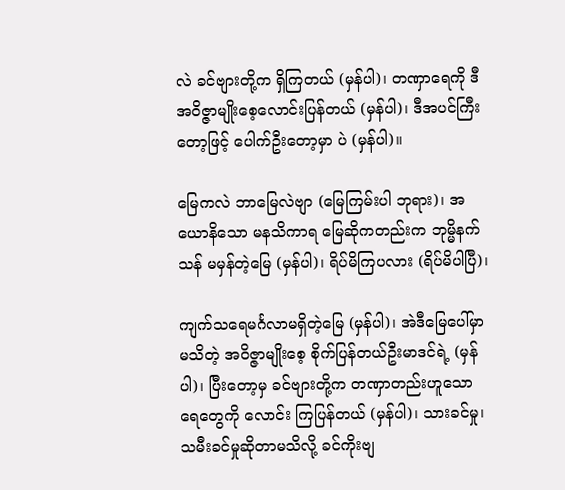လဲ ခင်ဗျားတို့က ရှိကြတယ် (မှန်ပါ)၊ တဏှာရေကို ဒီအဝိဇ္ဇာမျိုးစေ့လောင်းပြန်တယ် (မှန်ပါ)၊ ဒီအပင်ကြီးတော့ဖြင့် ပေါက်ဦးတော့မှာ ပဲ (မှန်ပါ)။

မြေကလဲ ဘာမြေလဲဗျာ (မြေကြမ်းပါ ဘုရား)၊ အယောနိသော မနသိကာရ မြေဆိုကတည်းက ဘုမ္မိနက်သန် မမှန်တဲ့မြေ (မှန်ပါ)၊ ရိပ်မိကြပလား (ရိပ်မိပါပြီ)၊

ကျက်သရေမင်္ဂလာမရှိတဲ့မြေ (မှန်ပါ)၊ အဲဒီမြေပေါ်မှာ မသိတဲ့ အဝိဇ္ဇာမျိုးစေ့ စိုက်ပြန်တယ်ဦးမာဒင်ရဲ့ (မှန်ပါ)၊ ပြီးတော့မှ ခင်ဗျားတို့က တဏှာတည်းဟူသော ရေတွေကို လောင်း ကြပြန်တယ် (မှန်ပါ)၊ သားခင်မှု၊ သမီးခင်မှုဆိုတာမသိလို့ ခင်ကိုးဗျ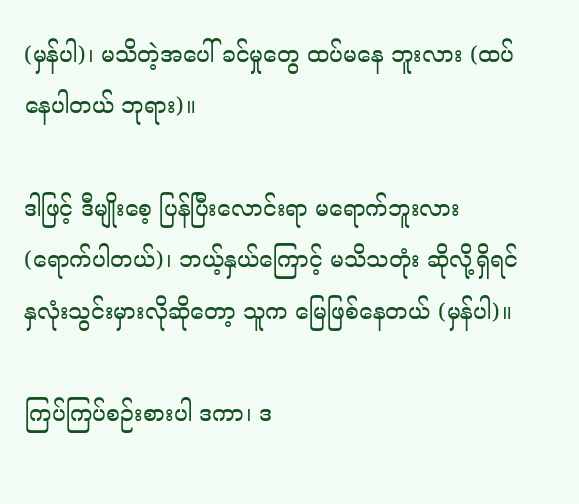(မှန်ပါ)၊ မသိတဲ့အပေါ် ခင်မှုတွေ ထပ်မနေ ဘူးလား (ထပ်နေပါတယ် ဘုရား)။

ဒါဖြင့် ဒီမျိုးစေ့ ပြန်ပြီးလောင်းရာ မရောက်ဘူးလား (ရောက်ပါတယ်)၊ ဘယ့်နှယ်ကြောင့် မသိသတုံး ဆိုလို့ရှိရင် နှလုံးသွင်းမှားလိုဆိုတော့ သူက မြေဖြစ်နေတယ် (မှန်ပါ)။

ကြပ်ကြပ်စဉ်းစားပါ ဒကာ၊ ဒ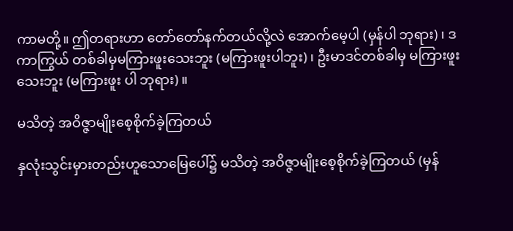ကာမတို့။ ဤတရားဟာ တော်တော်နက်တယ်လို့လဲ အောက်မေ့ပါ (မှန်ပါ ဘုရား)၊ ဒကာကြွယ် တစ်ခါမှမကြားဖူးသေးဘူး (မကြားဖူးပါဘူး)၊ ဦးမာဒင်တစ်ခါမှ မကြားဖူးသေးဘူး (မကြားဖူး ပါ ဘုရား)။

မသိတဲ့ အဝိဇ္ဇာမျိုးစေ့စိုက်ခဲ့ကြတယ်

နှလုံးသွင်းမှားတည်းဟူသောမြေပေါ်၌ မသိတဲ့ အဝိဇ္ဇာမျိုးစေ့စိုက်ခဲ့ကြတယ် (မှန်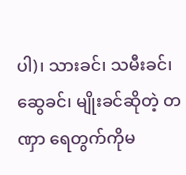ပါ)၊ သားခင်၊ သမီးခင်၊ ဆွေခင်၊ မျိုးခင်ဆိုတဲ့ တဏှာ ရေတွက်ကိုမ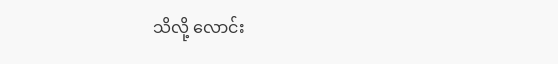သိလို့ လောင်း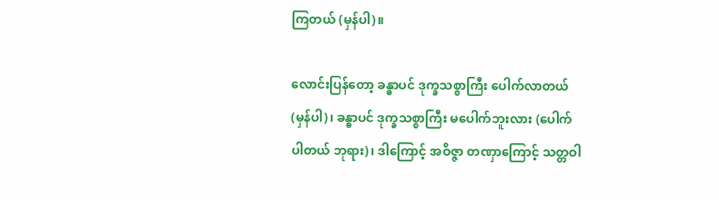ကြတယ် (မှန်ပါ)။

လောင်းပြန်တော့ ခန္ဓာပင် ဒုက္ခသစ္စာကြီး ပေါက်လာတယ် (မှန်ပါ)၊ ခန္ဓာပင် ဒုက္ခသစ္စာကြီး မပေါက်ဘူးလား (ပေါက်ပါတယ် ဘုရား)၊ ဒါကြောင့် အဝိဇ္ဇာ တဏှာကြောင့် သတ္တဝါ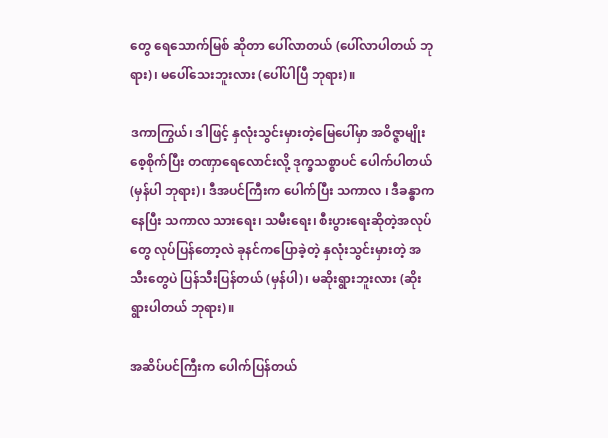တွေ ရေသောက်မြစ် ဆိုတာ ပေါ်လာတယ် (ပေါ်လာပါတယ် ဘုရား)၊ မပေါ်သေးဘူးလား (ပေါ်ပါပြီ ဘုရား)။

ဒကာကြွယ်၊ ဒါဖြင့် နှလုံးသွင်းမှားတဲ့မြေပေါ်မှာ အဝိဇ္ဇာမျိုးစေ့စိုက်ပြီး တဏှာရေလောင်းလို့ ဒုက္ခသစ္စာပင် ပေါက်ပါတယ် (မှန်ပါ ဘုရား)၊ ဒီအပင်ကြီးက ပေါက်ပြီး သကာလ ၊ ဒီခန္ဓာကနေပြီး သကာလ သားရေး၊ သမီးရေး၊ စီးပွားရေးဆိုတဲ့အလုပ်တွေ လုပ်ပြန်တော့လဲ ခုနင်ကပြောခဲ့တဲ့ နှလုံးသွင်းမှားတဲ့ အသီးတွေပဲ ပြန်သီးပြန်တယ် (မှန်ပါ)၊ မဆိုးရွားဘူးလား (ဆိုးရွားပါတယ် ဘုရား)။

အဆိပ်ပင်ကြီးက ပေါက်ပြန်တယ်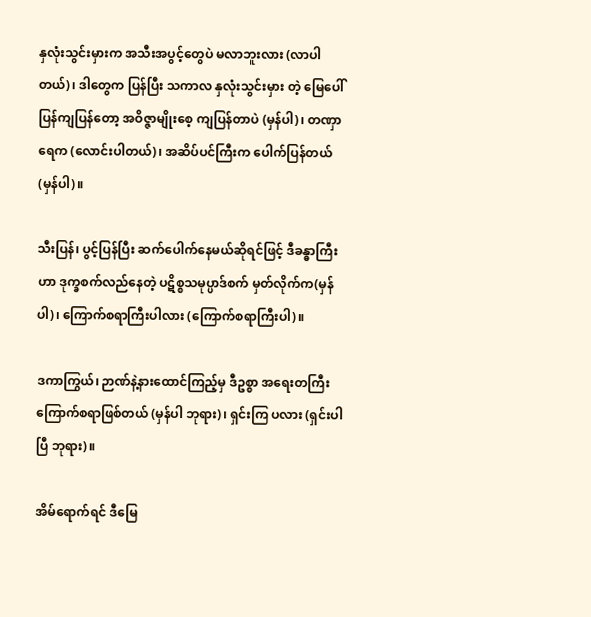နှလုံးသွင်းမှားက အသီးအပွင့်တွေပဲ မလာဘူးလား (လာပါတယ်)၊ ဒါတွေက ပြန်ပြီး သကာလ နှလုံးသွင်းမှား တဲ့ မြေပေါ်ပြန်ကျပြန်တော့ အဝိဇ္ဇာမျိုးစေ့ ကျပြန်တာပဲ (မှန်ပါ)၊ တဏှာရေက (လောင်းပါတယ်)၊ အဆိပ်ပင်ကြီးက ပေါက်ပြန်တယ် (မှန်ပါ)။

သီးပြန်၊ ပွင့်ပြန်ပြီး ဆက်ပေါက်နေမယ်ဆိုရင်ဖြင့် ဒီခန္ဓာကြီးဟာ ဒုက္ခစက်လည်နေတဲ့ ပဋိစ္စသမုပ္ပာဒ်စက် မှတ်လိုက်က(မှန်ပါ)၊ ကြောက်စရာကြီးပါလား (ကြောက်စရာကြီးပါ)။

ဒကာကြွယ်၊ ဉာဏ်နဲ့နားထောင်ကြည့်မှ ဒီဥစ္စာ အရေးတကြီးကြောက်စရာဖြစ်တယ် (မှန်ပါ ဘုရား)၊ ရှင်းကြ ပလား (ရှင်းပါပြီ ဘုရား)။

အိမ်ရောက်ရင် ဒီမြေ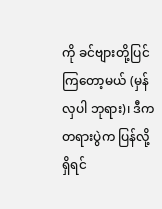ကို ခင်ဗျားတို့ပြင်ကြတော့မယ် (မှန်လှပါ ဘုရား)၊ ဒီက တရားပွဲက ပြန်လို့ရှိရင်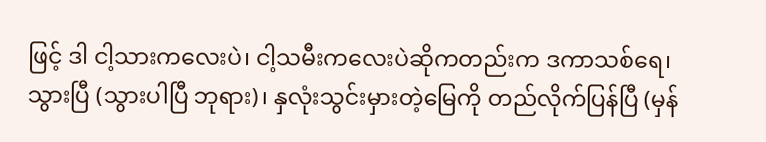ဖြင့် ဒါ ငါ့သားကလေးပဲ၊ ငါ့သမီးကလေးပဲဆိုကတည်းက ဒကာသစ်ရေ၊ သွားပြီ (သွားပါပြီ ဘုရား)၊ နှလုံးသွင်းမှားတဲ့မြေကို တည်လိုက်ပြန်ပြီ (မှန်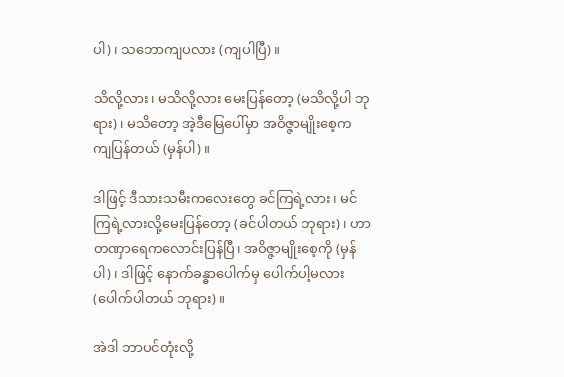ပါ)၊ သဘောကျပလား (ကျပါပြီ)။

သိလို့လား၊ မသိလို့လား မေးပြန်တော့ (မသိလို့ပါ ဘုရား)၊ မသိတော့ အဲ့ဒီမြေပေါ်မှာ အဝိဇ္ဇာမျိုးစေ့က ကျပြန်တယ် (မှန်ပါ)။

ဒါဖြင့် ဒီသားသမီးကလေးတွေ ခင်ကြရဲ့လား၊ မင်ကြရဲ့လားလို့မေးပြန်တော့ (ခင်ပါတယ် ဘုရား)၊ ဟာ တဏှာရေကလောင်းပြန်ပြီ၊ အဝိဇ္ဇာမျိုးစေ့ကို (မှန်ပါ)၊ ဒါဖြင့် နောက်ခန္ဓာပေါက်မှ ပေါက်ပါ့မလား (ပေါက်ပါတယ် ဘုရား)။

အဲဒါ ဘာပင်တုံးလို့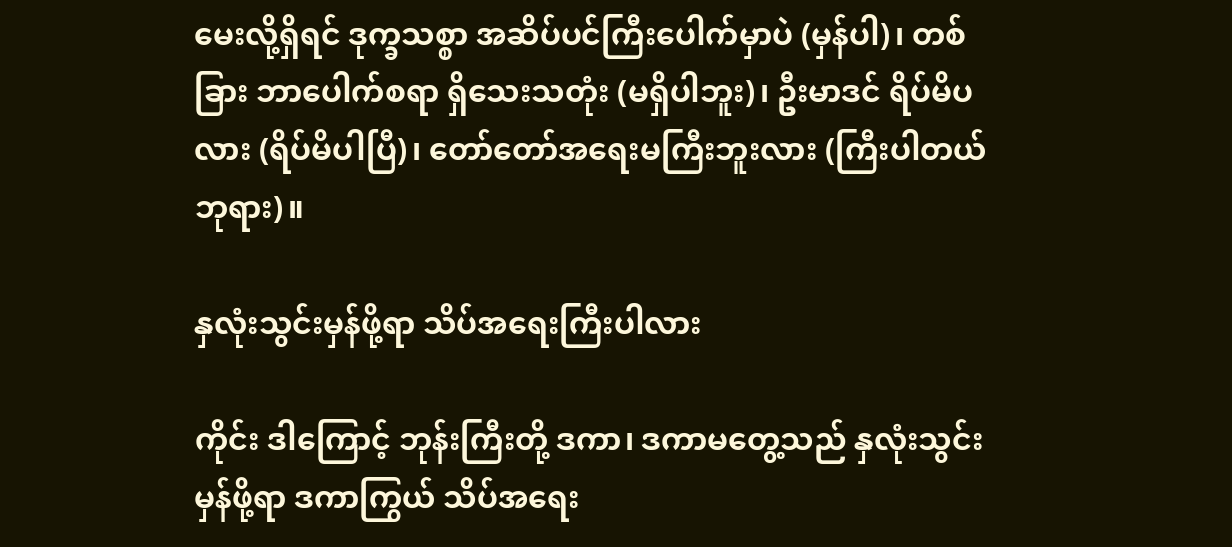မေးလို့ရှိရင် ဒုက္ခသစ္စာ အဆိပ်ပင်ကြီးပေါက်မှာပဲ (မှန်ပါ)၊ တစ်ခြား ဘာပေါက်စရာ ရှိသေးသတုံး (မရှိပါဘူး)၊ ဦးမာဒင် ရိပ်မိပလား (ရိပ်မိပါပြီ)၊ တော်တော်အရေးမကြီးဘူးလား (ကြီးပါတယ် ဘုရား)။

နှလုံးသွင်းမှန်ဖို့ရာ သိပ်အရေးကြီးပါလား

ကိုင်း ဒါကြောင့် ဘုန်းကြီးတို့ ဒကာ၊ ဒကာမတွေ့သည် နှလုံးသွင်းမှန်ဖို့ရာ ဒကာကြွယ် သိပ်အရေး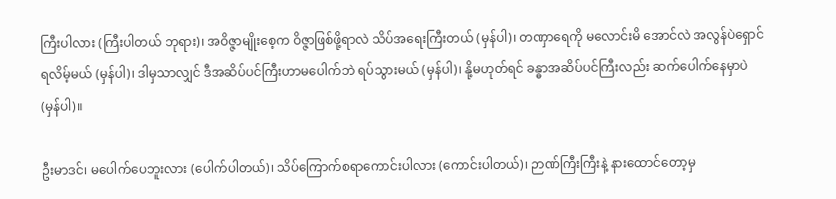ကြီးပါလား (ကြီးပါတယ် ဘုရား)၊ အဝိဇ္ဇာမျိုးစေ့က ဝိဇ္ဇာဖြစ်ဖို့ရာလဲ သိပ်အရေးကြီးတယ် (မှန်ပါ)၊ တဏှာရေကို မလောင်းမိ အောင်လဲ အလွန်ပဲရှောင်ရလိမ့်မယ် (မှန်ပါ)၊ ဒါမှသာလျှင် ဒီအဆိပ်ပင်ကြီးဟာမပေါက်ဘဲ ရပ်သွားမယ် (မှန်ပါ)၊ နို့မဟုတ်ရင် ခန္ဓာအဆိပ်ပင်ကြီးလည်း ဆက်ပေါက်နေမှာပဲ (မှန်ပါ)။

ဦးမာဒင်၊ မပေါက်ပေဘူးလား (ပေါက်ပါတယ်)၊ သိပ်ကြောက်စရာကောင်းပါလား (ကောင်းပါတယ်)၊ ဉာဏ်ကြီးကြီးနဲ့ နားထောင်တော့မှ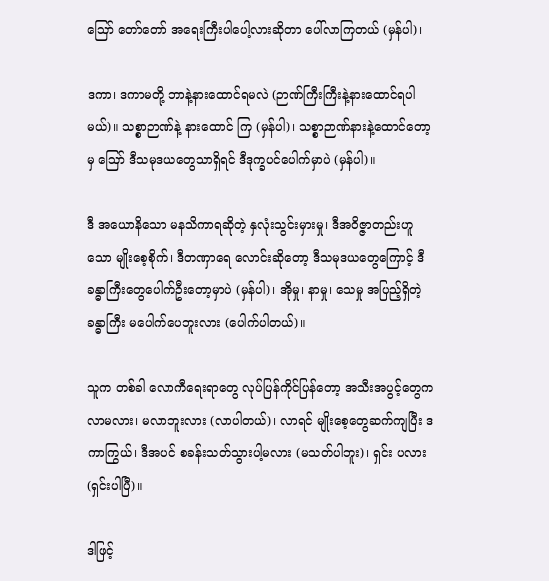ဪ တော်တော် အရေးကြီးပါပေါ့လားဆိုတာ ပေါ်လာကြတယ် (မှန်ပါ)၊

ဒကာ၊ ဒကာမတို့ ဘာနဲ့နားထောင်ရမလဲ (ဉာဏ်ကြီးကြီးနဲ့နားထောင်ရပါမယ်)။ သစ္စာဉာဏ်နဲ့ နားထောင် ကြ (မှန်ပါ)၊ သစ္စာဉာဏ်နားနဲ့ထောင်တော့မှ ဪ ဒီသမုဒယတွေသာရှိရင် ဒီဒုက္ခပင်ပေါက်မှာပဲ (မှန်ပါ)။

ဒီ အယောနိသော မနသိကာရဆိုတဲ့ နှလုံးသွင်းမှားမှု၊ ဒီအဝိဇ္ဇာတည်းဟူသော မျိုးစေ့စိုက်၊ ဒီတဏှာရေ လောင်းဆိုတော့ ဒီသမုဒယတွေကြောင့် ဒီခန္ဓာကြီးတွေပေါက်ဦးတော့မှာပဲ (မှန်ပါ)၊ အိုမှု၊ နာမှု၊ သေမှု အပြည့်ရှိတဲ့ ခန္ဓာကြီး မပေါက်ပေဘူးလား (ပေါက်ပါတယ်)။

သူက တစ်ခါ လောကီရေးရာတွေ လုပ်ပြန်ကိုင်ပြန်တော့ အသီးအပွင့်တွေက လာမလား၊ မလာဘူးလား (လာပါတယ်)၊ လာရင် မျိုးစေ့တွေဆက်ကျပြီး ဒကာကြွယ်၊ ဒီအပင် စခန်းသတ်သွားပါ့မလား (မသတ်ပါဘူး)၊ ရှင်း ပလား (ရှင်းပါပြီ)။

ဒါဖြင့်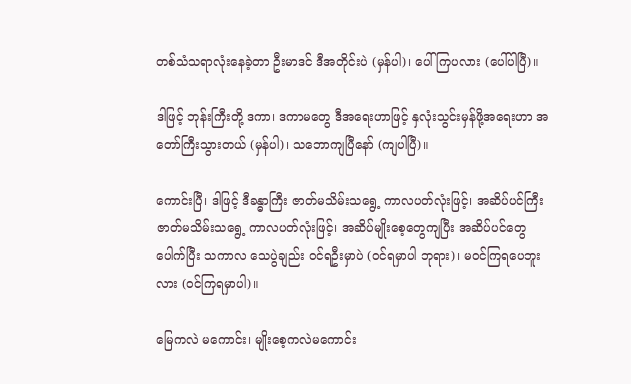တစ်သံသရာလုံးနေခဲ့တာ ဦးမာဒင် ဒီအတိုင်းပဲ (မှန်ပါ)၊ ပေါ်ကြပလား (ပေါ်ပါပြီ)။

ဒါဖြင့် ဘုန်းကြီးတို့ ဒကာ၊ ဒကာမတွေ ဒီအရေးဟာဖြင့် နှလုံးသွင်းမှန်ဖို့အရေးဟာ အတော်ကြီးသွားတယ် (မှန်ပါ)၊ သဘောကျပြီနော် (ကျပါပြီ)။

ကောင်းပြီ၊ ဒါဖြင့် ဒီခန္ဓာကြီး ဇာတ်မသိမ်းသရွေ့ ကာလပတ်လုံးဖြင့်၊ အဆိပ်ပင်ကြီး ဇာတ်မသိမ်းသရွေ့ ကာလပတ်လုံးဖြင့်၊ အဆိပ်မျိုးစေ့တွေကျပြီး အဆိပ်ပင်တွေပေါက်ပြီး သကာလ သေပွဲချည်း ဝင်ရဦးမှာပဲ (ဝင်ရမှာပါ ဘုရား)၊ မဝင်ကြရပေဘူးလား (ဝင်ကြရမှာပါ)။

မြေကလဲ မကောင်း၊ မျိုးစေ့ကလဲမကောင်း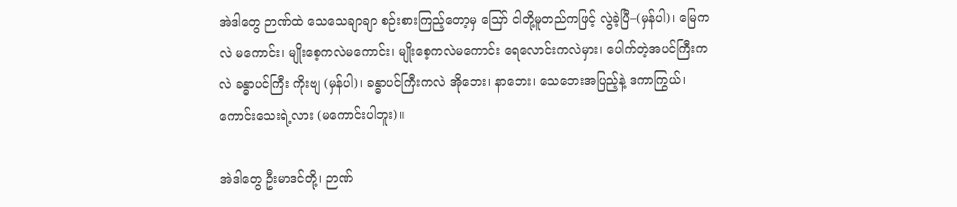အဲဒါတွေ ဉာဏ်ထဲ သေသေချာချာ စဉ်းစားကြည့်တော့မှ ဪ ငါတို့မူတည်ကဖြင့် လွဲခဲ့ပြီ–(မှန်ပါ)၊ မြေကလဲ မကောင်း၊ မျိုးစေ့ကလဲမကောင်း၊ မျိုးစေ့ကလဲမကောင်း ရေလောင်းကလဲမှား၊ ပေါက်တဲ့အပင်ကြီးကလဲ ခန္ဓာပင်ကြီး ကိုးဗျ (မှန်ပါ)၊ ခန္ဓာပင်ကြီးကလဲ အိုဘေး၊ နာဘေး၊ သေဘေးအပြည့်နဲ့ ဒကာကြွယ်၊ ကောင်းသေးရဲ့လား (မကောင်းပါဘူး)။

အဲဒါတွေ ဦးမာဒင်တို့၊ ဉာဏ်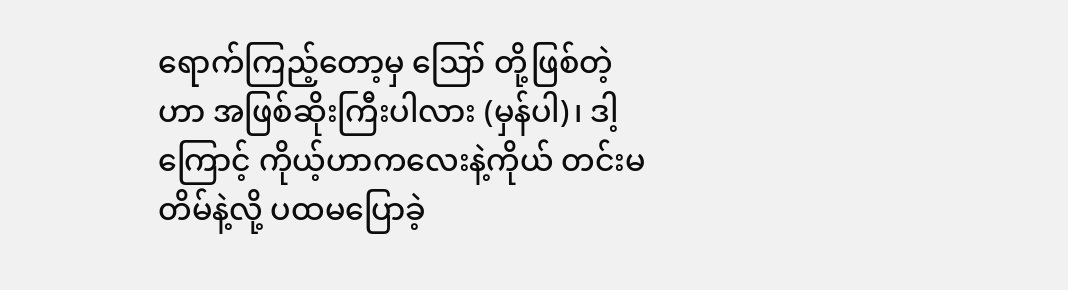ရောက်ကြည့်တော့မှ ဪ တို့ဖြစ်တဲ့ဟာ အဖြစ်ဆိုးကြီးပါလား (မှန်ပါ)၊ ဒါ့ကြောင့် ကိုယ့်ဟာကလေးနဲ့ကိုယ် တင်းမတိမ်နဲ့လို့ ပထမပြောခဲ့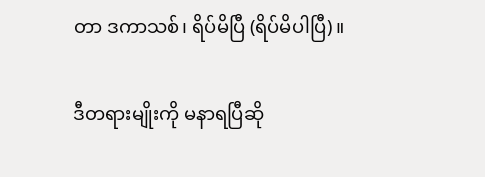တာ ဒကာသစ်၊ ရိပ်မိပြီ (ရိပ်မိပါပြီ)။

ဒီတရားမျိုးကို မနာရပြီဆို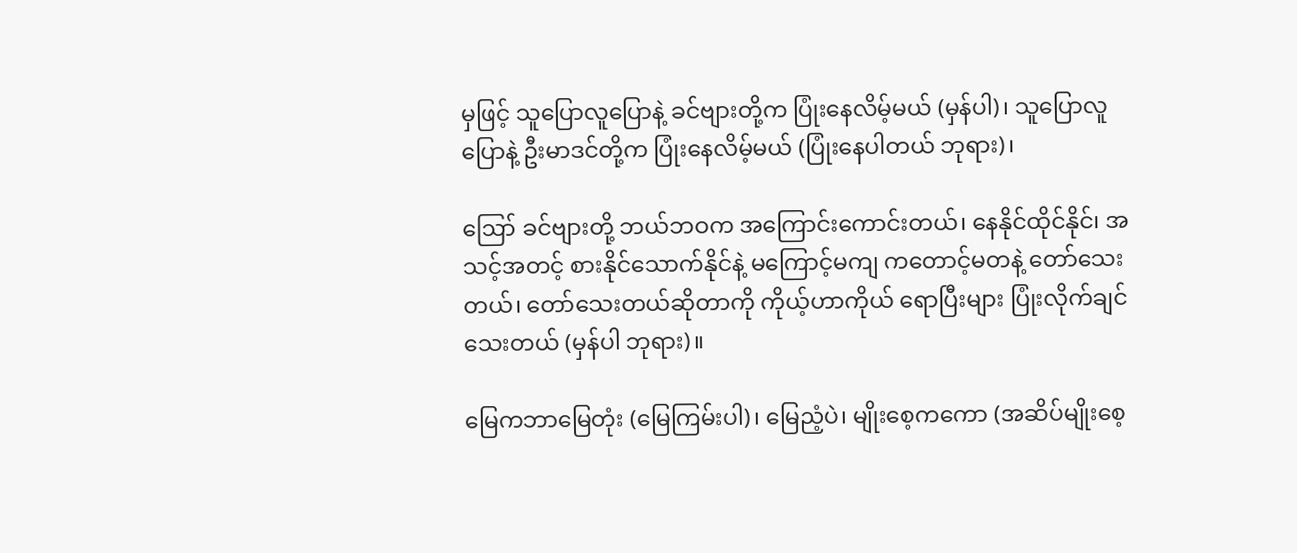မှဖြင့် သူပြောလူပြောနဲ့ ခင်ဗျားတို့က ပြုံးနေလိမ့်မယ် (မှန်ပါ)၊ သူပြောလူပြောနဲ့ ဦးမာဒင်တို့က ပြုံးနေလိမ့်မယ် (ပြုံးနေပါတယ် ဘုရား)၊

ဪ ခင်ဗျားတို့ ဘယ်ဘဝက အကြောင်းကောင်းတယ်၊ နေနိုင်ထိုင်နိုင်၊ အသင့်အတင့် စားနိုင်သောက်နိုင်နဲ့ မကြောင့်မကျ ကတောင့်မတနဲ့ တော်သေးတယ်၊ တော်သေးတယ်ဆိုတာကို ကိုယ့်ဟာကိုယ် ရောပြီးများ ပြုံးလိုက်ချင် သေးတယ် (မှန်ပါ ဘုရား)။

မြေကဘာမြေတုံး (မြေကြမ်းပါ)၊ မြေညံ့ပဲ၊ မျိုးစေ့ကကော (အဆိပ်မျိုးစေ့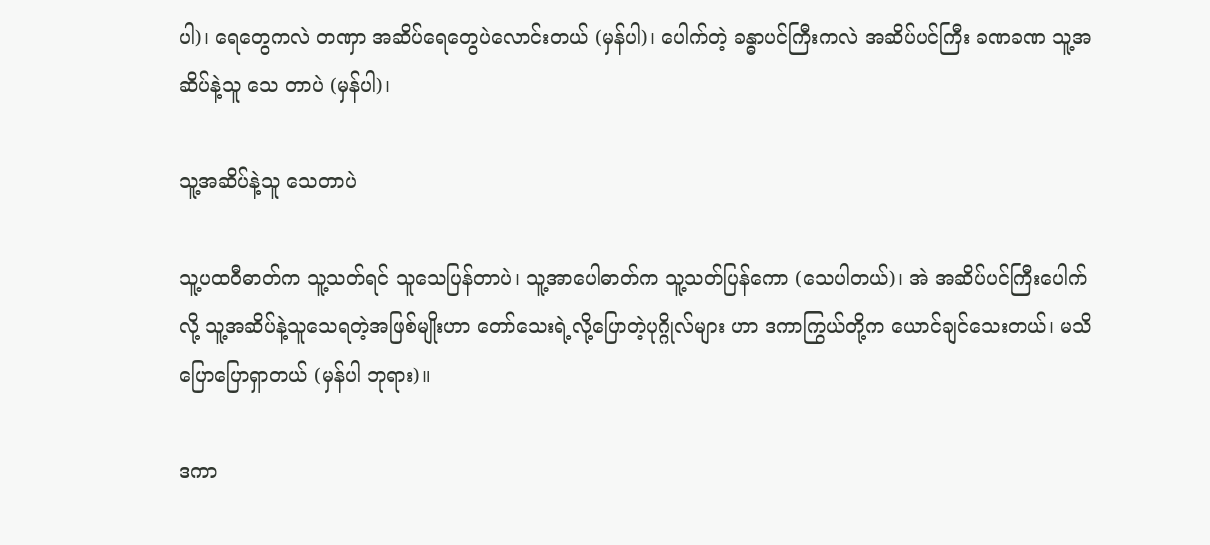ပါ)၊ ရေတွေကလဲ တဏှာ အဆိပ်ရေတွေပဲလောင်းတယ် (မှန်ပါ)၊ ပေါက်တဲ့ ခန္ဓာပင်ကြီးကလဲ အဆိပ်ပင်ကြီး ခဏခဏ သူ့အဆိပ်နဲ့သူ သေ တာပဲ (မှန်ပါ)၊

သူ့အဆိပ်နဲ့သူ သေတာပဲ

သူ့ပထဝီဓာတ်က သူ့သတ်ရင် သူသေပြန်တာပဲ၊ သူ့အာပေါဓာတ်က သူ့သတ်ပြန်ကော (သေပါတယ်)၊ အဲ အဆိပ်ပင်ကြီးပေါက်လို့ သူ့အဆိပ်နဲ့သူသေရတဲ့အဖြစ်မျိုးဟာ တော်သေးရဲ့လို့ပြောတဲ့ပုဂ္ဂိုလ်များ ဟာ ဒကာကြွယ်တို့က ယောင်ချင်သေးတယ်၊ မသိပြောပြောရှာတယ် (မှန်ပါ ဘုရား)။

ဒကာ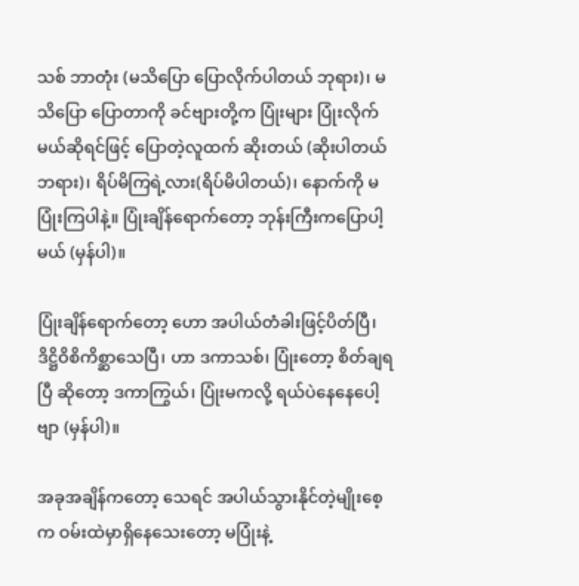သစ် ဘာတုံး (မသိပြော ပြောလိုက်ပါတယ် ဘုရား)၊ မသိပြော ပြောတာကို ခင်ဗျားတို့က ပြုံးများ ပြုံးလိုက်မယ်ဆိုရင်ဖြင့် ပြောတဲ့လူထက် ဆိုးတယ် (ဆိုးပါတယ်ဘရား)၊ ရိပ်မိကြရဲ့လား(ရိပ်မိပါတယ်)၊ နောက်ကို မပြုံးကြပါနဲ့။ ပြုံးချိန်ရောက်တော့ ဘုန်းကြီးကပြောပါ့မယ် (မှန်ပါ)။

ပြုံးချိန်ရောက်တော့ ဟော အပါယ်တံခါးဖြင့်ပိတ်ပြီ၊ ဒိဋ္ဌိဝိစိကိစ္ဆာသေပြီ၊ ဟာ ဒကာသစ်၊ ပြုံးတော့ စိတ်ချရပြီ ဆိုတော့ ဒကာကြွယ်၊ ပြုံးမကလို့ ရယ်ပဲနေနေပေါ့ဗျာ (မှန်ပါ)။

အခုအချိန်ကတော့ သေရင် အပါယ်သွားနိုင်တဲ့မျိုးစေ့က ဝမ်းထဲမှာရှိနေသေးတော့ မပြုံးနဲ့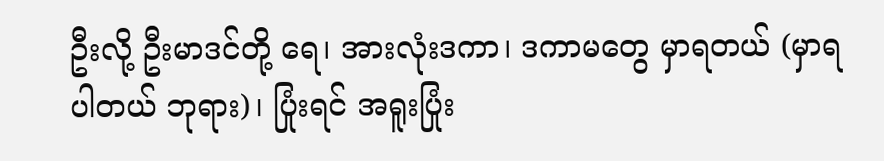ဦးလို့ ဦးမာဒင်တို့ ရေ၊ အားလုံးဒကာ၊ ဒကာမတွေ မှာရတယ် (မှာရပါတယ် ဘုရား)၊ ပြုံးရင် အရူးပြုံး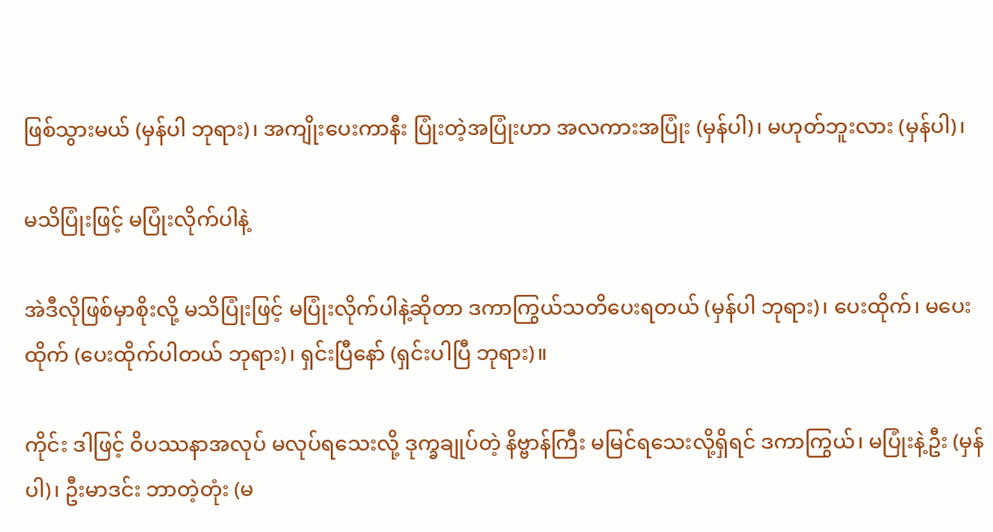ဖြစ်သွားမယ် (မှန်ပါ ဘုရား)၊ အကျိုးပေးကာနီး ပြုံးတဲ့အပြုံးဟာ အလကားအပြုံး (မှန်ပါ)၊ မဟုတ်ဘူးလား (မှန်ပါ)၊

မသိပြုံးဖြင့် မပြုံးလိုက်ပါနဲ့

အဲဒီလိုဖြစ်မှာစိုးလို့ မသိပြုံးဖြင့် မပြုံးလိုက်ပါနဲ့ဆိုတာ ဒကာကြွယ်သတိပေးရတယ် (မှန်ပါ ဘုရား)၊ ပေးထိုက်၊ မပေးထိုက် (ပေးထိုက်ပါတယ် ဘုရား)၊ ရှင်းပြီနော် (ရှင်းပါပြီ ဘုရား)။

ကိုင်း ဒါဖြင့် ဝိပဿနာအလုပ် မလုပ်ရသေးလို့ ဒုက္ခချုပ်တဲ့ နိဗ္ဗာန်ကြီး မမြင်ရသေးလို့ရှိရင် ဒကာကြွယ်၊ မပြုံးနဲ့ဦး (မှန်ပါ)၊ ဦးမာဒင်း ဘာတဲ့တုံး (မ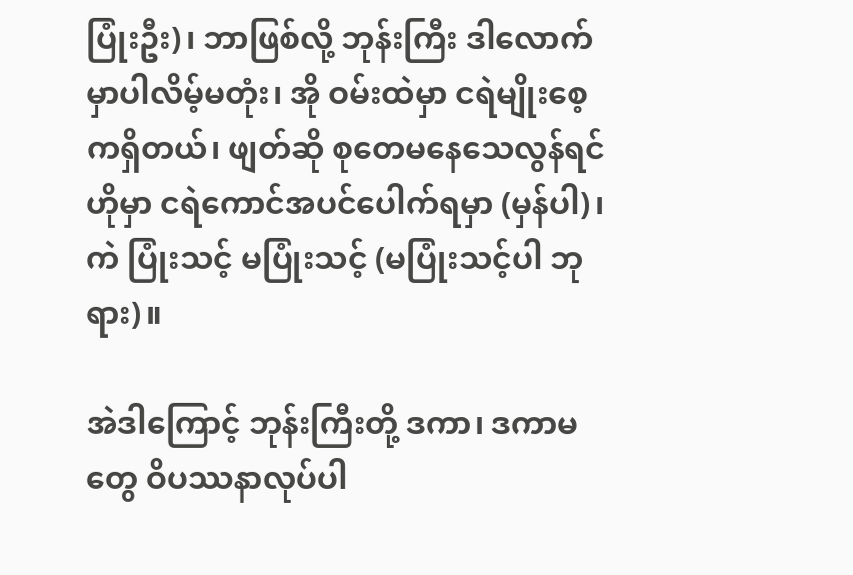ပြုံးဦး)၊ ဘာဖြစ်လို့ ဘုန်းကြီး ဒါလောက်မှာပါလိမ့်မတုံး၊ အို ဝမ်းထဲမှာ ငရဲမျိုးစေ့ကရှိတယ်၊ ဖျတ်ဆို စုတေမနေသေလွန်ရင် ဟိုမှာ ငရဲကောင်အပင်ပေါက်ရမှာ (မှန်ပါ)၊ ကဲ ပြုံးသင့် မပြုံးသင့် (မပြုံးသင့်ပါ ဘုရား)။

အဲဒါကြောင့် ဘုန်းကြီးတို့ ဒကာ၊ ဒကာမတွေ ဝိပဿနာလုပ်ပါ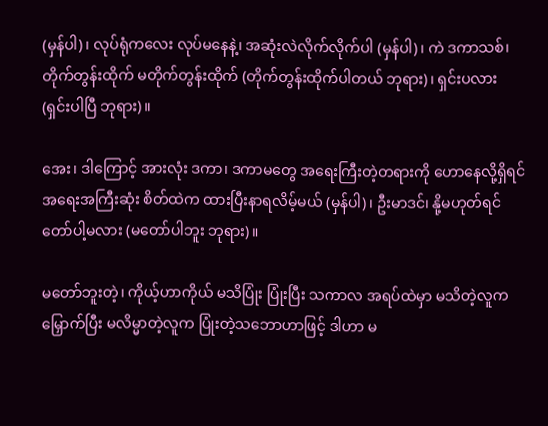(မှန်ပါ)၊ လုပ်ရုံကလေး လုပ်မနေနဲ့၊ အဆုံးလဲလိုက်လိုက်ပါ (မှန်ပါ)၊ ကဲ ဒကာသစ်၊ တိုက်တွန်းထိုက် မတိုက်တွန်းထိုက် (တိုက်တွန်းထိုက်ပါတယ် ဘုရား)၊ ရှင်းပလား (ရှင်းပါပြီ ဘုရား)။

အေး၊ ဒါကြောင့် အားလုံး ဒကာ၊ ဒကာမတွေ အရေးကြီးတဲ့တရားကို ဟောနေလို့ရှိရင် အရေးအကြီးဆုံး စိတ်ထဲက ထားပြီးနာရလိမ့်မယ် (မှန်ပါ)၊ ဦးမာဒင်၊ နို့မဟုတ်ရင် တော်ပါ့မလား (မတော်ပါဘူး ဘုရား)။

မတော်ဘူးတဲ့၊ ကိုယ့်ဟာကိုယ် မသိပြုံး ပြုံးပြီး သကာလ အရပ်ထဲမှာ မသိတဲ့လူကမြှောက်ပြီး မလိမ္မာတဲ့လူက ပြုံးတဲ့သဘောဟာဖြင့် ဒါဟာ မ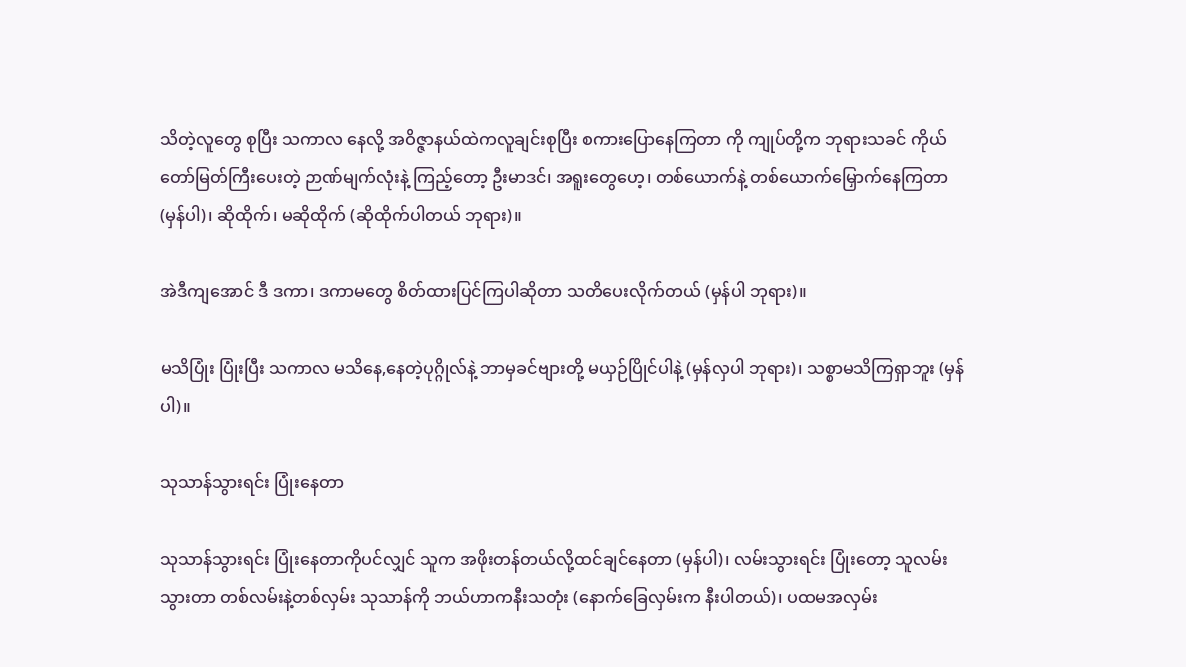သိတဲ့လူတွေ စုပြီး သကာလ နေလို့ အဝိဇ္ဇာနယ်ထဲကလူချင်းစုပြီး စကားပြောနေကြတာ ကို ကျုပ်တို့က ဘုရားသခင် ကိုယ်တော်မြတ်ကြီးပေးတဲ့ ဉာဏ်မျက်လုံးနဲ့ ကြည့်တော့ ဦးမာဒင်၊ အရူးတွေဟေ့၊ တစ်ယောက်နဲ့ တစ်ယောက်မြှောက်နေကြတာ (မှန်ပါ)၊ ဆိုထိုက်၊ မဆိုထိုက် (ဆိုထိုက်ပါတယ် ဘုရား)။

အဲဒီကျအောင် ဒီ ဒကာ၊ ဒကာမတွေ စိတ်ထားပြင်ကြပါဆိုတာ သတိပေးလိုက်တယ် (မှန်ပါ ဘုရား)။

မသိပြုံး ပြုံးပြီး သကာလ မသိနေ,နေတဲ့ပုဂ္ဂိုလ်နဲ့ ဘာမှခင်ဗျားတို့ မယှဉ်ပြိုင်ပါနဲ့ (မှန်လှပါ ဘုရား)၊ သစ္စာမသိကြရှာဘူး (မှန်ပါ)။

သုသာန်သွားရင်း ပြုံးနေတာ

သုသာန်သွားရင်း ပြုံးနေတာကိုပင်လျှင် သူက အဖိုးတန်တယ်လို့ထင်ချင်နေတာ (မှန်ပါ)၊ လမ်းသွားရင်း ပြုံးတော့ သူလမ်းသွားတာ တစ်လမ်းနဲ့တစ်လှမ်း သုသာန်ကို ဘယ်ဟာကနီးသတုံး (နောက်ခြေလှမ်းက နီးပါတယ်)၊ ပထမအလှမ်း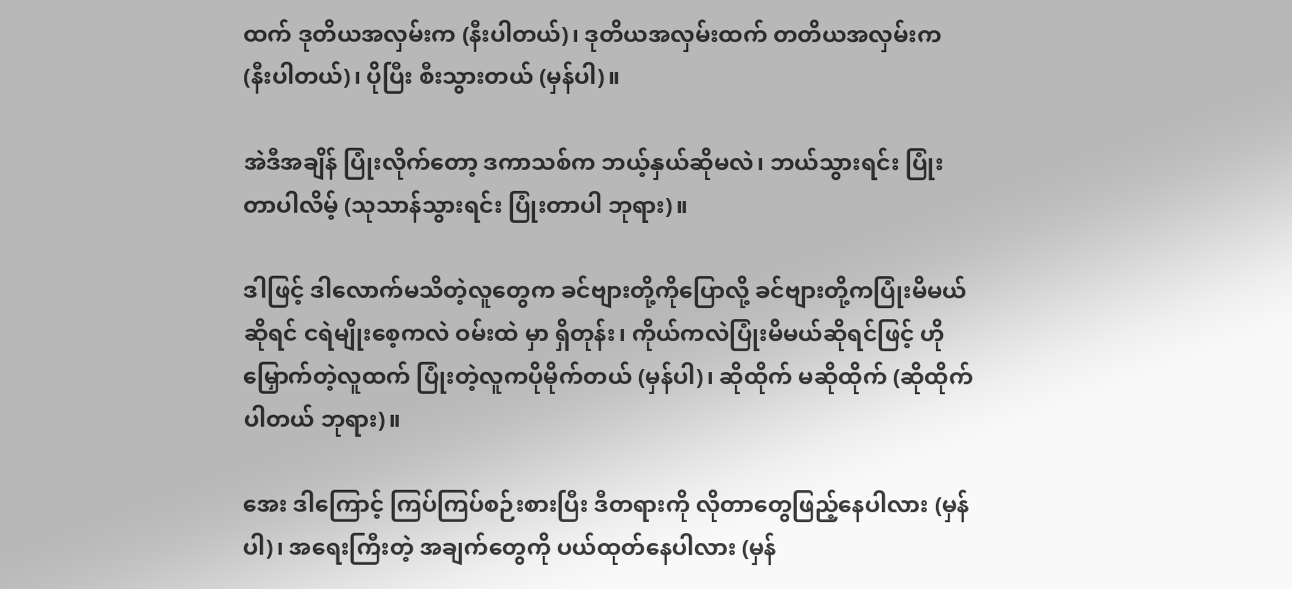ထက် ဒုတိယအလှမ်းက (နီးပါတယ်)၊ ဒုတိယအလှမ်းထက် တတိယအလှမ်းက (နီးပါတယ်)၊ ပိုပြီး စီးသွားတယ် (မှန်ပါ)။

အဲဒီအချိန် ပြုံးလိုက်တော့ ဒကာသစ်က ဘယ့်နှယ်ဆိုမလဲ၊ ဘယ်သွားရင်း ပြုံးတာပါလိမ့် (သုသာန်သွားရင်း ပြုံးတာပါ ဘုရား)။

ဒါဖြင့် ဒါလောက်မသိတဲ့လူတွေက ခင်ဗျားတို့ကိုပြောလို့ ခင်ဗျားတို့ကပြုံးမိမယ်ဆိုရင် ငရဲမျိုးစေ့ကလဲ ဝမ်းထဲ မှာ ရှိတုန်း၊ ကိုယ်ကလဲပြုံးမိမယ်ဆိုရင်ဖြင့် ဟိုမြှောက်တဲ့လူထက် ပြုံးတဲ့လူကပိုမိုက်တယ် (မှန်ပါ)၊ ဆိုထိုက် မဆိုထိုက် (ဆိုထိုက်ပါတယ် ဘုရား)။

အေး ဒါကြောင့် ကြပ်ကြပ်စဉ်းစားပြီး ဒီတရားကို လိုတာတွေဖြည့်နေပါလား (မှန်ပါ)၊ အရေးကြီးတဲ့ အချက်တွေကို ပယ်ထုတ်နေပါလား (မှန်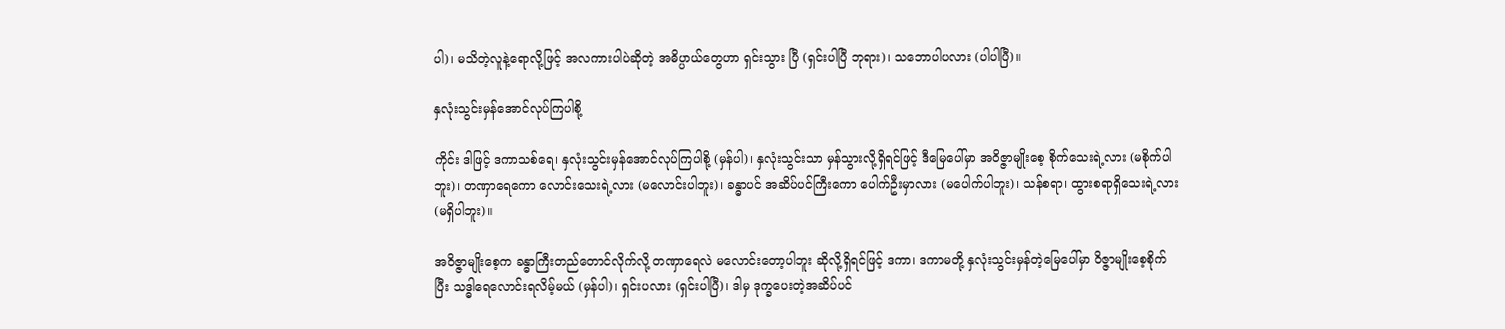ပါ)၊ မသိတဲ့လူနဲ့ရောလို့ဖြင့် အလကားပါပဲဆိုတဲ့ အဓိပ္ပာယ်တွေဟာ ရှင်းသွား ပြီ (ရှင်းပါပြီ ဘုရား)၊ သဘောပါပလား (ပါပါပြီ)။

နှလုံးသွင်းမှန်အောင်လုပ်ကြပါစို့

ကိုင်း ဒါဖြင့် ဒကာသစ်ရေ၊ နှလုံးသွင်းမှန်အောင်လုပ်ကြပါစို့ (မှန်ပါ)၊ နှလုံးသွင်းသာ မှန်သွားလို့ရှိရင်ဖြင့် ဒီမြေပေါ်မှာ အဝိဇ္ဇာမျိုးစေ့ စိုက်သေးရဲ့လား (မစိုက်ပါဘူး)၊ တဏှာရေကော လောင်းသေးရဲ့လား (မလောင်းပါဘူး)၊ ခန္ဓာပင် အဆိပ်ပင်ကြီးကော ပေါက်ဦးမှာလား (မပေါက်ပါဘူး)၊ သန်စရာ၊ ထွားစရာရှိသေးရဲ့လား (မရှိပါဘူး)။

အဝိဇ္ဇာမျိုးစေ့က ခန္ဓာကြီးတည်တောင်လိုက်လို့ တဏှာရေလဲ မလောင်းတော့ပါဘူး ဆိုလို့ရှိရင်ဖြင့် ဒကာ၊ ဒကာမတို့ နှလုံးသွင်းမှန်တဲ့မြေပေါ်မှာ ဝိဇ္ဇာမျိုးစေ့စိုက်ပြီး သဒ္ဓါရေလောင်းရလိမ့်မယ် (မှန်ပါ)၊ ရှင်းပလား (ရှင်းပါပြီ)၊ ဒါမှ ဒုက္ခပေးတဲ့အဆိပ်ပင်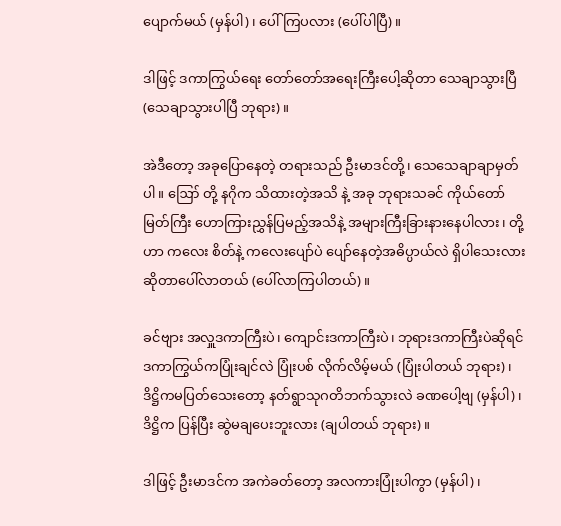ပျောက်မယ် (မှန်ပါ)၊ ပေါ်ကြပလား (ပေါ်ပါပြီ)။

ဒါဖြင့် ဒကာကြွယ်ရေး တော်တော်အရေးကြီးပေါ့ဆိုတာ သေချာသွားပြီ (သေချာသွားပါပြီ ဘုရား)။

အဲဒီတော့ အခုပြောနေတဲ့ တရားသည် ဦးမာဒင်တို့၊ သေသေချာချာမှတ်ပါ။ ဪ တို့ နဂိုက သိထားတဲ့အသိ နဲ့ အခု ဘုရားသခင် ကိုယ်တော်မြတ်ကြီး ဟောကြားညွှန်ပြမည့်အသိနဲ့ အများကြီးခြားနားနေပါလား၊ တို့ဟာ ကလေး စိတ်နဲ့ ကလေးပျော်ပဲ ပျော်နေတဲ့အဓိပ္ပာယ်လဲ ရှိပါသေးလားဆိုတာပေါ်လာတယ် (ပေါ်လာကြပါတယ်)။

ခင်ဗျား အလှူဒကာကြီးပဲ၊ ကျောင်းဒကာကြီးပဲ၊ ဘုရားဒကာကြီးပဲဆိုရင် ဒကာကြွယ်ကပြုံးချင်လဲ ပြုံးပစ် လိုက်လိမ့်မယ် (ပြုံးပါတယ် ဘုရား)၊ ဒိဋ္ဌိကမပြတ်သေးတော့ နတ်ရွာသုဂတိဘက်သွားလဲ ခဏပေါ့ဗျ (မှန်ပါ)၊ ဒိဋ္ဌိက ပြန်ပြီး ဆွဲမချပေးဘူးလား (ချပါတယ် ဘုရား)။

ဒါဖြင့် ဦးမာဒင်က အကဲခတ်တော့ အလကားပြုံးပါကွာ (မှန်ပါ)၊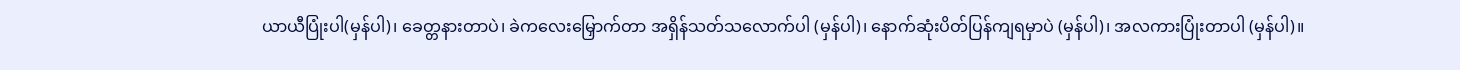ယာယီပြုံးပါ(မှန်ပါ)၊ ခေတ္တနားတာပဲ၊ ခဲကလေးမြှောက်တာ အရှိန်သတ်သလောက်ပါ (မှန်ပါ)၊ နောက်ဆုံးပိတ်ပြန်ကျရမှာပဲ (မှန်ပါ)၊ အလကားပြုံးတာပါ (မှန်ပါ)။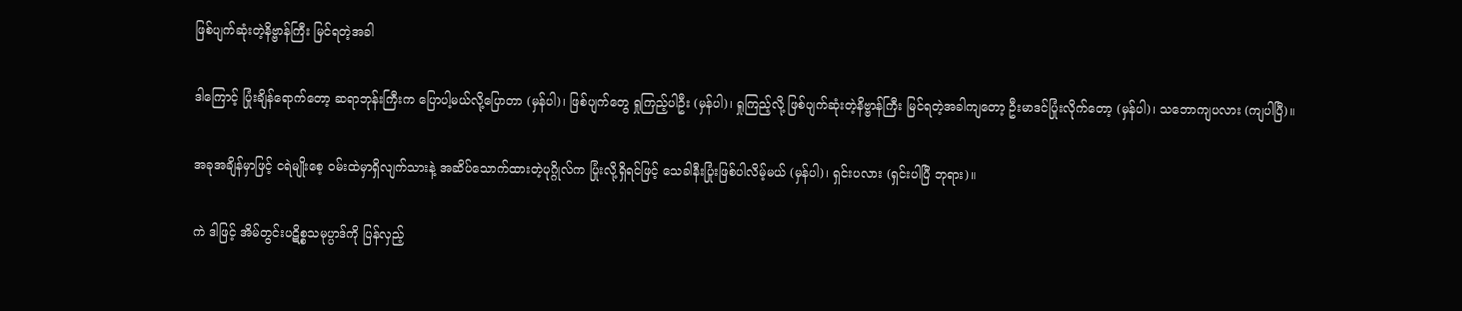ဖြစ်ပျက်ဆုံးတဲ့နိဗ္ဗာန်ကြီး မြင်ရတဲ့အခါ

ဒါကြောင့် ပြုံးချိန်ရောက်တော့ ဆရာဘုန်းကြီးက ပြောပါ့မယ်လို့ပြောတာ (မှန်ပါ)၊ ဖြစ်ပျက်တွေ ရှုကြည့်ပါဦး (မှန်ပါ)၊ ရှုကြည့်လို့ ဖြစ်ပျက်ဆုံးတဲ့နိဗ္ဗာန်ကြီး မြင်ရတဲ့အခါကျတော့ ဦးမာဒင်ပြုံးလိုက်တော့ (မှန်ပါ)၊ သဘောကျပလား (ကျပါပြီ)။

အခုအချိန်မှာဖြင့် ငရဲမျိုးစေ့ ဝမ်းထဲမှာရှိလျက်သားနဲ့ အဆိပ်သောက်ထားတဲ့ပုဂ္ဂိုလ်က ပြုံးလို့ရှိရင်ဖြင့် သေခါနီးပြုံးဖြစ်ပါလိမ့်မယ် (မှန်ပါ)၊ ရှင်းပလား (ရှင်းပါပြီ ဘုရား)။

ကဲ ဒါဖြင့် အိမ်တွင်းပဋိစ္စသမုပ္ပာဒ်ကို ပြန်လှည့်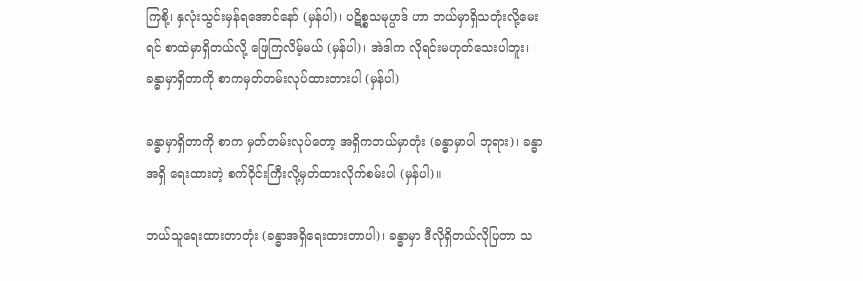ကြစို့၊ နှလုံးသွင်းမှန်ရအောင်နော် (မှန်ပါ)၊ ပဋိစ္စသမုပ္ပာဒ် ဟာ ဘယ်မှာရှိသတုံးလို့မေးရင် စာထဲမှာရှိတယ်လို့ ဖြေကြလိမ့်မယ် (မှန်ပါ)၊ အဲဒါက လိုရင်းမဟုတ်သေးပါဘူး၊ ခန္ဓာမှာရှိတာကို စာကမှတ်တမ်းလုပ်ထားတားပါ (မှန်ပါ)

ခန္ဓာမှာရှိတာကို စာက မှတ်တမ်းလုပ်တော့ အရှိကဘယ်မှာတုံး (ခန္ဓာမှာပါ ဘုရား)၊ ခန္ဓာအရှိ ရေးထားတဲ့ စက်ဝိုင်းကြီးလို့မှတ်ထားလိုက်စမ်းပါ (မှန်ပါ)။

ဘယ်သူရေးထားတာတုံး (ခန္ဓာအရှိရေးထားတာပါ)၊ ခန္ဓာမှာ ဒီလိုရှိတယ်လိုပြတာ သ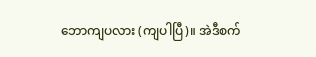ဘောကျပလား (ကျပါပြီ)။ အဲဒီစက်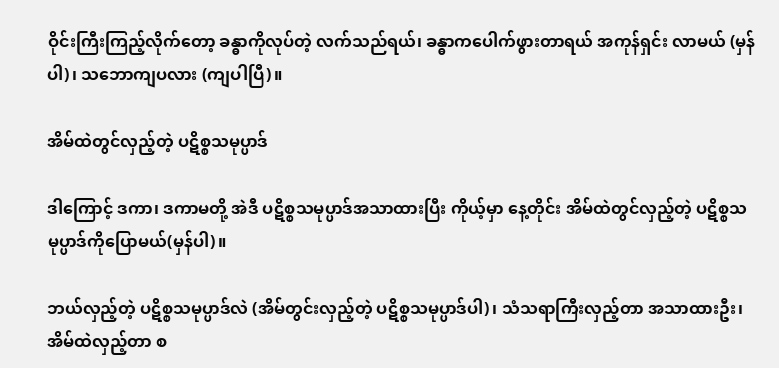ဝိုင်းကြီးကြည့်လိုက်တော့ ခန္ဓာကိုလုပ်တဲ့ လက်သည်ရယ်၊ ခန္ဓာကပေါက်ဖွားတာရယ် အကုန်ရှင်း လာမယ် (မှန်ပါ)၊ သဘောကျပလား (ကျပါပြီ)။

အိမ်ထဲတွင်လှည့်တဲ့ ပဋိစ္စသမုပ္ပာဒ်

ဒါကြောင့် ဒကာ၊ ဒကာမတို့ အဲဒီ ပဋိစ္စသမုပ္ပာဒ်အသာထားပြီး ကိုယ့်မှာ နေ့တိုင်း အိမ်ထဲတွင်လှည့်တဲ့ ပဋိစ္စသမုပ္ပာဒ်ကိုပြောမယ်(မှန်ပါ)။

ဘယ်လှည့်တဲ့ ပဋိစ္စသမုပ္ပာဒ်လဲ (အိမ်တွင်းလှည့်တဲ့ ပဋိစ္စသမုပ္ပာဒ်ပါ)၊ သံသရာကြီးလှည့်တာ အသာထားဦး၊ အိမ်ထဲလှည့်တာ စ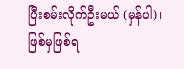ပြီးစမ်းလိုက်ဦးမယ် (မှန်ပါ)၊ ဖြစ်မှဖြစ်ရ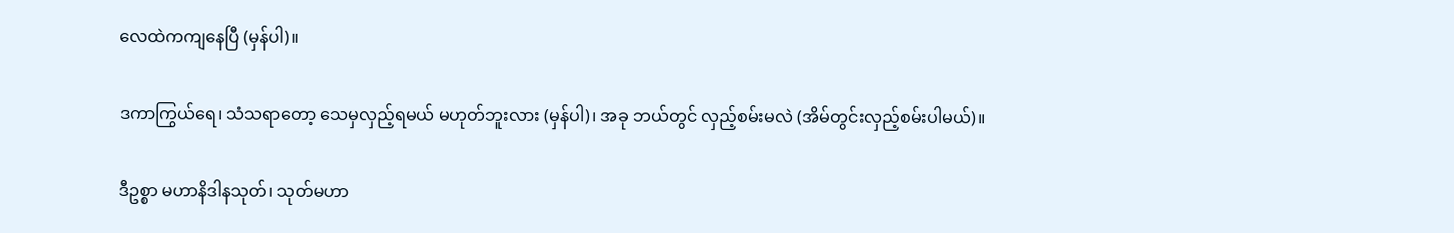လေထဲကကျနေပြီ (မှန်ပါ)။

ဒကာကြွယ်ရေ၊ သံသရာတော့ သေမှလှည့်ရမယ် မဟုတ်ဘူးလား (မှန်ပါ)၊ အခု ဘယ်တွင် လှည့်စမ်းမလဲ (အိမ်တွင်းလှည့်စမ်းပါမယ်)။

ဒီဥစ္စာ မဟာနိဒါနသုတ်၊ သုတ်မဟာ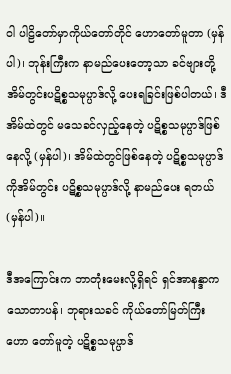ဝါ ပါဠိတော်မှာကိုယ်တော်တိုင် ဟောတော်မူတာ (မှန်ပါ)၊ ဘုန်းကြီးက နာမည်ပေးတော့သာ ခင်ဗျားတို့ အိမ်တွင်းပဋိစ္စသမုပ္ပာဒ်လို့ ပေးရခြင်းဖြစ်ပါတယ်၊ ဒီအိမ်ထဲတွင် မသေခင်လှည့်နေတဲ့ ပဋိစ္စသမုပ္ပာဒ်ဖြစ်နေလို့ (မှန်ပါ)၊ အိမ်ထဲတွင်ဖြစ်နေတဲ့ ပဋိစ္စသမုပ္ပာဒ်ကိုအိမ်တွင်း ပဋိစ္စသမုပ္ပာဒ်လို့ နာမည်ပေး ရတယ် (မှန်ပါ)။

ဒီအကြောင်းက ဘာတုံးမေးလို့ရှိရင် ရှင်အာနန္ဒာက သောတာပန်၊ ဘုရားသခင် ကိုယ်တော်မြတ်ကြီး ဟော တော်မူတဲ့ ပဋိစ္စသမုပ္ပာဒ်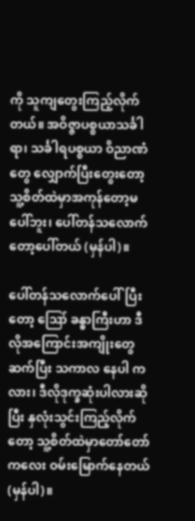ကို သူကျတွေးကြည့်လိုက်တယ်။ အဝိဇ္ဇာပစ္စယာသင်္ခါရာ၊ သင်္ခါရပစ္စယာ ဝိညာဏံတွေ လျှောက်ပြီးတွေးတော့ သူ့စိတ်ထဲမှာအကုန်တော့မပေါ်ဘူး၊ ပေါ်တန်သလောက်တော့ပေါ်တယ် (မှန်ပါ)။

ပေါ်တန်သလောက်ပေါ်ပြီးတော့ ဪ ခန္ဓာကြီးဟာ ဒီလိုအကြောင်းအကျိုးတွေ ဆက်ပြီး သကာလ နေပါ ကလား၊ ဒီလိုဒုက္ခဆုံးပါလားဆိုပြီး နှလုံးသွင်းကြည့်လိုက်တော့ သူ့စိတ်ထဲမှာတော်တော်ကလေး ဝမ်းမြောက်နေတယ် (မှန်ပါ)။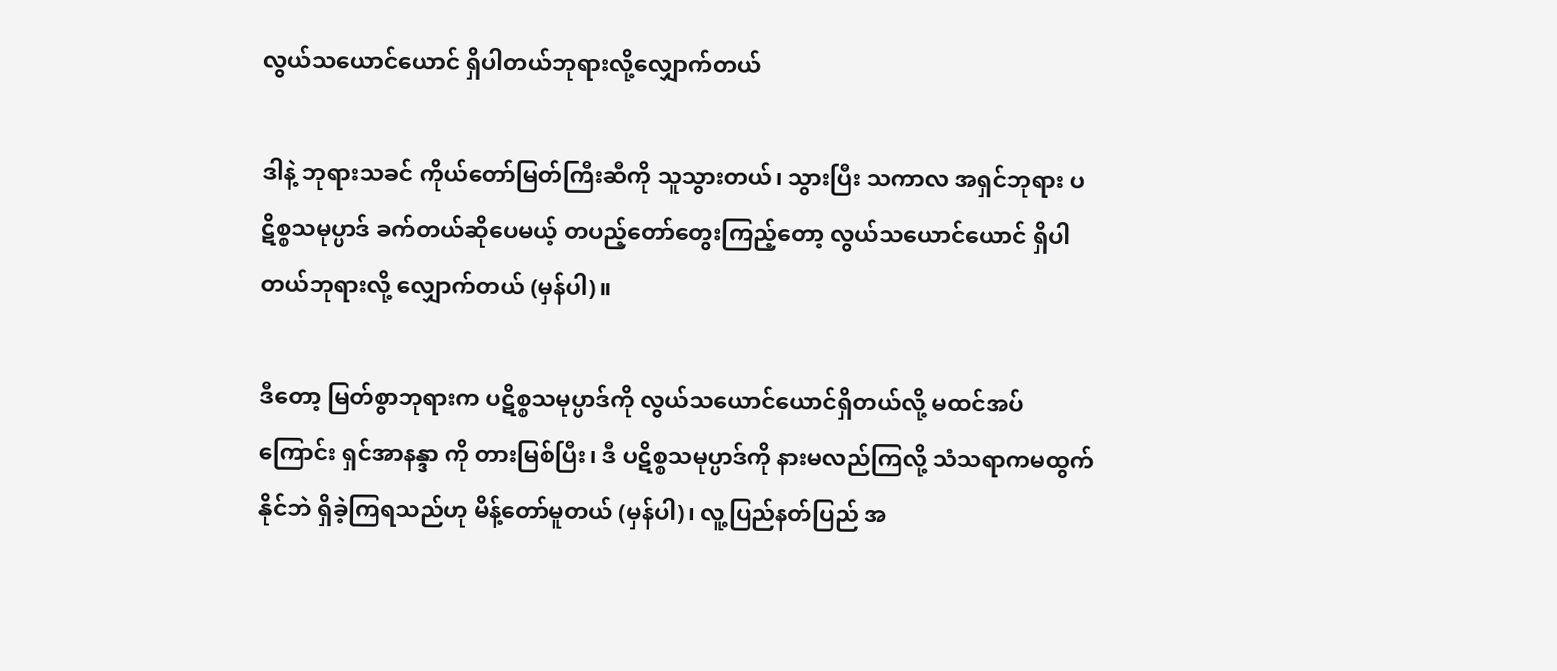လွယ်သယောင်ယောင် ရှိပါတယ်ဘုရားလို့လျှောက်တယ်

ဒါနဲ့ ဘုရားသခင် ကိုယ်တော်မြတ်ကြီးဆီကို သူသွားတယ်၊ သွားပြီး သကာလ အရှင်ဘုရား ပဋိစ္စသမုပ္ပာဒ် ခက်တယ်ဆိုပေမယ့် တပည့်တော်တွေးကြည့်တော့ လွယ်သယောင်ယောင် ရှိပါတယ်ဘုရားလို့ လျှောက်တယ် (မှန်ပါ)။

ဒီတော့ မြတ်စွာဘုရားက ပဋိစ္စသမုပ္ပာဒ်ကို လွယ်သယောင်ယောင်ရှိတယ်လို့ မထင်အပ်ကြောင်း ရှင်အာနန္ဒာ ကို တားမြစ်ပြီး၊ ဒီ ပဋိစ္စသမုပ္ပာဒ်ကို နားမလည်ကြလို့ သံသရာကမထွက်နိုင်ဘဲ ရှိခဲ့ကြရသည်ဟု မိန့်တော်မူတယ် (မှန်ပါ)၊ လူ့ပြည်နတ်ပြည် အ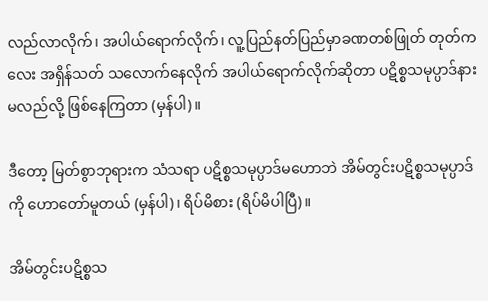လည်လာလိုက်၊ အပါယ်ရောက်လိုက်၊ လူ့ပြည်နတ်ပြည်မှာခဏတစ်ဖြုတ် တုတ်ကလေး အရှိန်သတ် သလောက်နေလိုက် အပါယ်ရောက်လိုက်ဆိုတာ ပဋိစ္စသမုပ္ပာဒ်နားမလည်လို့ ဖြစ်နေကြတာ (မှန်ပါ)။

ဒီတော့ မြတ်စွာဘုရားက သံသရာ ပဋိစ္စသမုပ္ပာဒ်မဟောဘဲ အိမ်တွင်းပဋိစ္စသမုပ္ပာဒ်ကို ဟောတော်မူတယ် (မှန်ပါ)၊ ရိပ်မိစား (ရိပ်မိပါပြီ)။

အိမ်တွင်းပဋိစ္စသ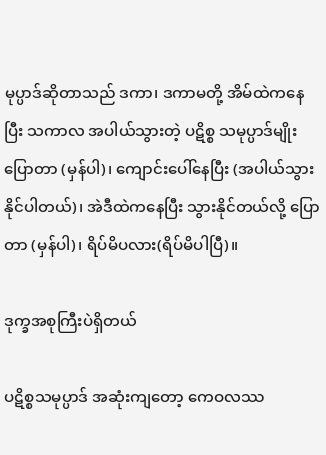မုပ္ပာဒ်ဆိုတာသည် ဒကာ၊ ဒကာမတို့ အိမ်ထဲကနေပြီး သကာလ အပါယ်သွားတဲ့ ပဋိစ္စ သမုပ္ပာဒ်မျိုးပြောတာ (မှန်ပါ)၊ ကျောင်းပေါ်နေပြီး (အပါယ်သွားနိုင်ပါတယ်)၊ အဲဒီထဲကနေပြီး သွားနိုင်တယ်လို့ ပြောတာ (မှန်ပါ)၊ ရိပ်မိပလား(ရိပ်မိပါပြီ)။

ဒုက္ခအစုကြီးပဲရှိတယ်

ပဋိစ္စသမုပ္ပာဒ် အဆုံးကျတော့ ကေဝလဿ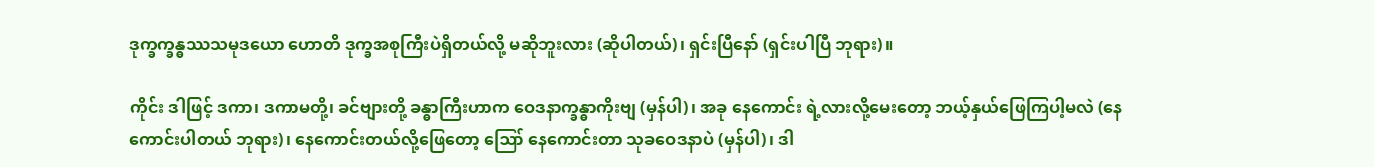ဒုက္ခက္ခန္ဓဿသမုဒယော ဟောတိ ဒုက္ခအစုကြီးပဲရှိတယ်လို့ မဆိုဘူးလား (ဆိုပါတယ်)၊ ရှင်းပြီနော် (ရှင်းပါပြီ ဘုရား)။

ကိုင်း ဒါဖြင့် ဒကာ၊ ဒကာမတို့၊ ခင်ဗျားတို့ ခန္ဓာကြီးဟာက ဝေဒနာက္ခန္ဓာကိုးဗျ (မှန်ပါ)၊ အခု နေကောင်း ရဲ့လားလို့မေးတော့ ဘယ့်နှယ်ဖြေကြပါ့မလဲ (နေကောင်းပါတယ် ဘုရား)၊ နေကောင်းတယ်လို့ဖြေတော့ ဪ နေကောင်းတာ သုခဝေဒနာပဲ (မှန်ပါ)၊ ဒါ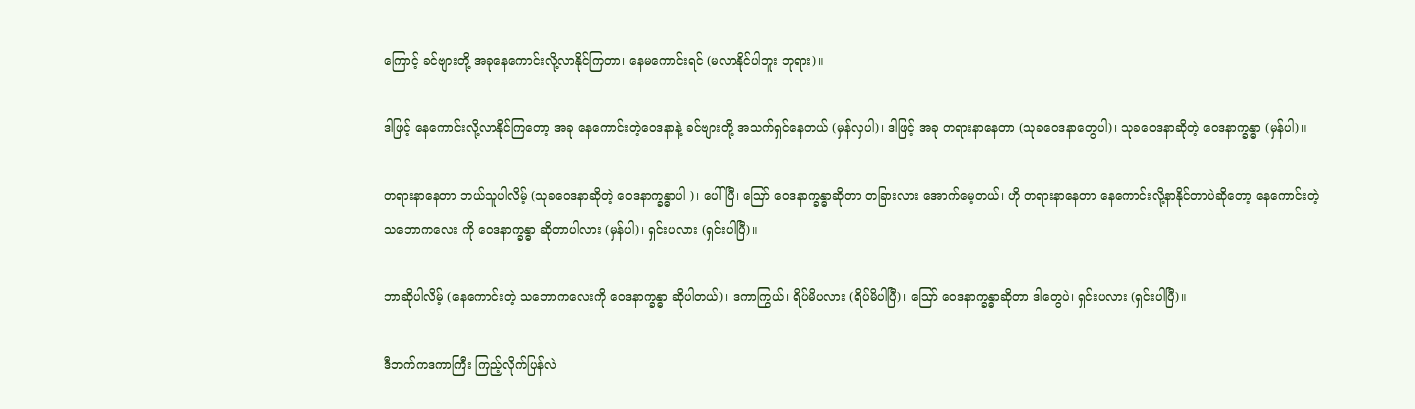ကြောင့် ခင်ဗျားတို့ အခုနေကောင်းလို့လာနိုင်ကြတာ၊ နေမကောင်းရင် (မလာနိုင်ပါဘူး ဘုရား)။

ဒါဖြင့် နေကောင်းလို့လာနိုင်ကြတော့ အခု နေကောင်းတဲ့ဝေဒနာနဲ့ ခင်ဗျားတို့ အသက်ရှင်နေတယ် (မှန်လှပါ)၊ ဒါဖြင့် အခု တရားနာနေတာ (သုခဝေဒနာတွေပါ)၊ သုခဝေဒနာဆိုတဲ့ ဝေဒနာက္ခန္ဓာ (မှန်ပါ)။

တရားနာနေတာ ဘယ်သူပါလိမ့် (သုခဝေဒနာဆိုတဲ့ ဝေဒနာက္ခန္ဓာပါ )၊ ပေါ်ပြီ၊ ဪ ဝေဒနာက္ခန္ဓာဆိုတာ တခြားလား အောက်မေ့တယ်၊ ဟို တရားနာနေတာ နေကောင်းလို့နာနိုင်တာပဲဆိုတော့ နေကောင်းတဲ့သဘောကလေး ကို ဝေဒနာက္ခန္ဓာ ဆိုတာပါလား (မှန်ပါ)၊ ရှင်းပလား (ရှင်းပါပြီ)။

ဘာဆိုပါလိမ့် (နေကောင်းတဲ့ သဘောကလေးကို ဝေဒနာက္ခန္ဓာ ဆိုပါတယ်)၊ ဒကာကြွယ်၊ ရိပ်မိပလား (ရိပ်မိပါပြီ)၊ ဪ ဝေဒနာက္ခန္ဓာဆိုတာ ဒါတွေပဲ၊ ရှင်းပလား (ရှင်းပါပြီ)။

ဒီဘက်ကဒကာကြီး ကြည့်လိုက်ပြန်လဲ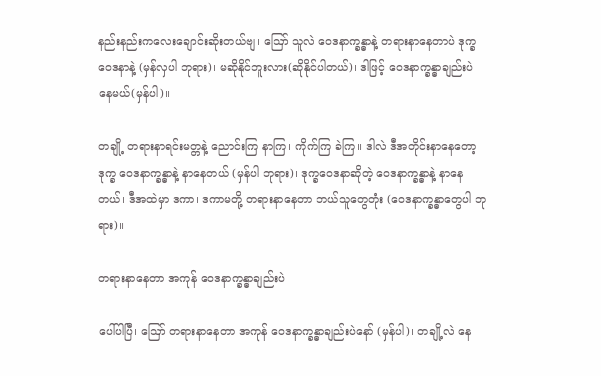နည်းနည်းကလေးချောင်းဆိုးတယ်ဗျ၊ ဪ သူလဲ ဝေဒနာက္ခန္ဓာနဲ့ တရားနာနေတာပဲ ဒုက္ခဝေဒနာနဲ့ (မှန်လှပါ ဘုရား)၊ မဆိုနိုင်ဘူးလား(ဆိုနိုင်ပါတယ်)၊ ဒါဖြင့် ဝေဒနာက္ခန္ဓာချည်းပဲ နေမယ်(မှန်ပါ)။

တချို့ တရားနာရင်းမတ္တနဲ့ ညောင်းကြ နာကြ၊ ကိုက်ကြ ခဲကြ။ ဒါလဲ ဒီအတိုင်းနာနေတော့ ဒုက္ခ ဝေဒနာက္ခန္ဓာနဲ့ နာနေတယ် (မှန်ပါ ဘုရား)၊ ဒုက္ခဝေဒနာဆိုတဲ့ ဝေဒနာက္ခန္ဓာနဲ့ နာနေတယ်၊ ဒီအထဲမှာ ဒကာ၊ ဒကာမတို့ တရားနာနေတာ ဘယ်သူတွေတုံး (ဝေဒနာက္ခန္ဓာတွေပါ ဘုရား)။

တရားနာနေတာ အကုန် ဝေဒနာက္ခန္ဓာချည်းပဲ

ပေါ်ပါပြီ၊ ဪ တရားနာနေတာ အကုန် ဝေဒနာက္ခန္ဓာချည်းပဲနော် (မှန်ပါ)၊ တချို့လဲ နေ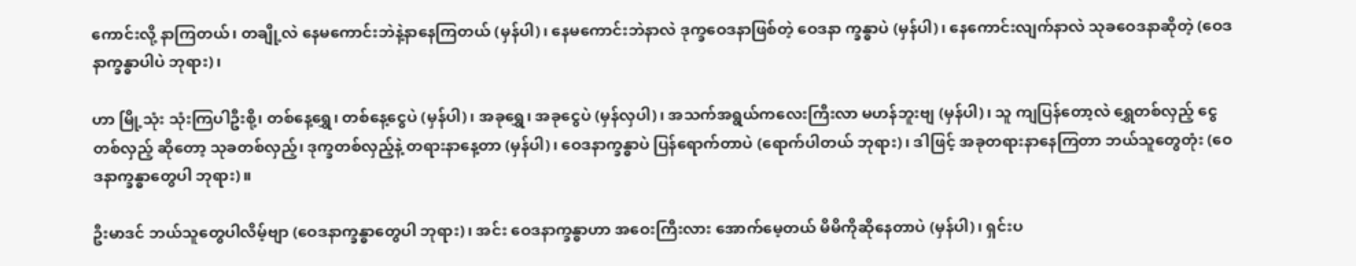ကောင်းလို့ နာကြတယ်၊ တချို့လဲ နေမကောင်းဘဲနဲ့နာနေကြတယ် (မှန်ပါ)၊ နေမကောင်းဘဲနာလဲ ဒုက္ခဝေဒနာဖြစ်တဲ့ ဝေဒနာ က္ခန္ဓာပဲ (မှန်ပါ)၊ နေကောင်းလျက်နာလဲ သုခဝေဒနာဆိုတဲ့ (ဝေဒနာက္ခန္ဓာပါပဲ ဘုရား)၊

ဟာ မြို့သုံး သုံးကြပါဦးစို့၊ တစ်နေ့ရွှေ၊ တစ်နေ့ငွေပဲ (မှန်ပါ)၊ အခုရွှေ၊ အခုငွေပဲ (မှန်လှပါ)၊ အသက်အရွယ်ကလေးကြီးလာ မဟန်ဘူးဗျ (မှန်ပါ)၊ သူ ကျပြန်တော့လဲ ရွှေတစ်လှည့် ငွေတစ်လှည့် ဆိုတော့ သုခတစ်လှည့်၊ ဒုက္ခတစ်လှည့်နဲ့ တရားနာနေ့တာ (မှန်ပါ)၊ ဝေဒနာက္ခန္ဓာပဲ ပြန်ရောက်တာပဲ (ရောက်ပါတယ် ဘုရား)၊ ဒါဖြင့် အခုတရားနာနေကြတာ ဘယ်သူတွေတုံး (ဝေဒနာက္ခန္ဓာတွေပါ ဘုရား)။

ဦးမာဒင် ဘယ်သူတွေပါလိမ့်ဗျာ (ဝေဒနာက္ခန္ဓာတွေပါ ဘုရား)၊ အင်း ဝေဒနာက္ခန္ဓာဟာ အဝေးကြီးလား အောက်မေ့တယ် မိမိကိုဆိုနေတာပဲ (မှန်ပါ)၊ ရှင်းပ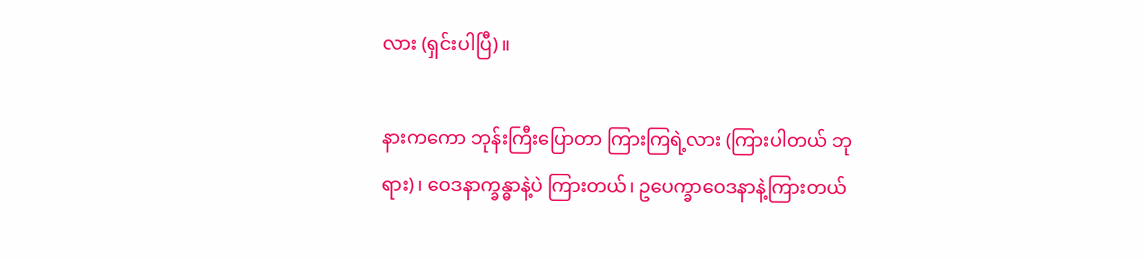လား (ရှင်းပါပြီ)။

နားကကော ဘုန်းကြီးပြောတာ ကြားကြရဲ့လား (ကြားပါတယ် ဘုရား)၊ ဝေဒနာက္ခန္ဓာနဲ့ပဲ ကြားတယ်၊ ဥပေက္ခာဝေဒနာနဲ့ကြားတယ်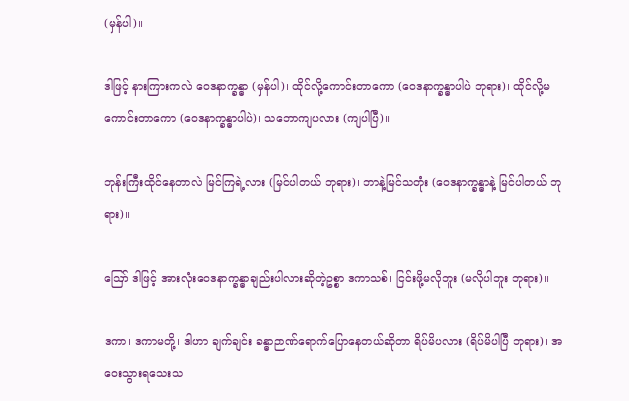(မှန်ပါ)။

ဒါဖြင့် နားကြားကလဲ ဝေဒနာက္ခန္ဓာ (မှန်ပါ)၊ ထိုင်လို့ကောင်းတာကော (ဝေဒနာက္ခန္ဓာပါပဲ ဘုရား)၊ ထိုင်လို့မကောင်းတာကော (ဝေဒနာက္ခန္ဓာပါပဲ)၊ သဘောကျပလား (ကျပါပြီ)။

ဘုန်းကြီးထိုင်နေတာလဲ မြင်ကြရဲ့လား (မြင်ပါတယ် ဘုရား)၊ ဘာနဲ့မြင်သတုံး (ဝေဒနာက္ခန္ဓာနဲ့ မြင်ပါတယ် ဘုရား)။

ဪ ဒါဖြင့် အားလုံးဝေဒနာက္ခန္ဓာချည်းပါလားဆိုတဲ့ဥစ္စာ ဒကာသစ်၊ ငြင်းဖို့မလိုဘူး (မလိုပါဘူး ဘုရား)။

ဒကာ၊ ဒကာမတို့၊ ဒါဟာ ချက်ချင်း ခန္ဓာဉာဏ်ရောက်ပြောနေတယ်ဆိုတာ ရိပ်မိပလား (ရိပ်မိပါပြီ ဘုရား)၊ အဝေးသွားရသေးသ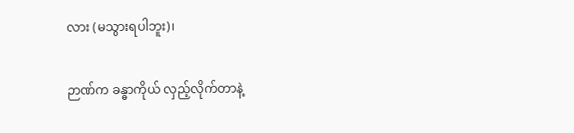လား (မသွားရပါဘူး)၊

ဉာဏ်က ခန္ဓာကိုယ် လှည့်လိုက်တာနဲ့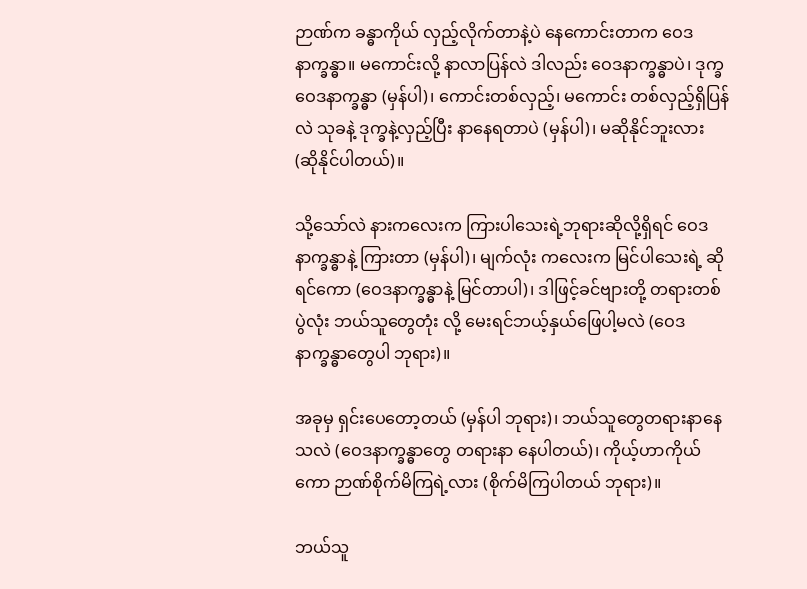ဉာဏ်က ခန္ဓာကိုယ် လှည့်လိုက်တာနဲ့ပဲ နေကောင်းတာက ဝေဒနာက္ခန္ဓာ။ မကောင်းလို့ နာလာပြန်လဲ ဒါလည်း ဝေဒနာက္ခန္ဓာပဲ၊ ဒုက္ခဝေဒနာက္ခန္ဓာ (မှန်ပါ)၊ ကောင်းတစ်လှည့်၊ မကောင်း တစ်လှည့်ရှိပြန်လဲ သုခနဲ့ ဒုက္ခနဲ့လှည့်ပြီး နာနေရတာပဲ (မှန်ပါ)၊ မဆိုနိုင်ဘူးလား (ဆိုနိုင်ပါတယ်)။

သို့သော်လဲ နားကလေးက ကြားပါသေးရဲ့ဘုရားဆိုလို့ရှိရင် ဝေဒနာက္ခန္ဓာနဲ့ ကြားတာ (မှန်ပါ)၊ မျက်လုံး ကလေးက မြင်ပါသေးရဲ့ ဆိုရင်ကော (ဝေဒနာက္ခန္ဓာနဲ့ မြင်တာပါ)၊ ဒါဖြင့်ခင်ဗျားတို့ တရားတစ်ပွဲလုံး ဘယ်သူတွေတုံး လို့ မေးရင်ဘယ့်နှယ်ဖြေပါ့မလဲ (ဝေဒနာက္ခန္ဓာတွေပါ ဘုရား)။

အခုမှ ရှင်းပေတော့တယ် (မှန်ပါ ဘုရား)၊ ဘယ်သူတွေတရားနာနေသလဲ (ဝေဒနာက္ခန္ဓာတွေ တရားနာ နေပါတယ်)၊ ကိုယ့်ဟာကိုယ်ကော ဉာဏ်စိုက်မိကြရဲ့လား (စိုက်မိကြပါတယ် ဘုရား)။

ဘယ်သူ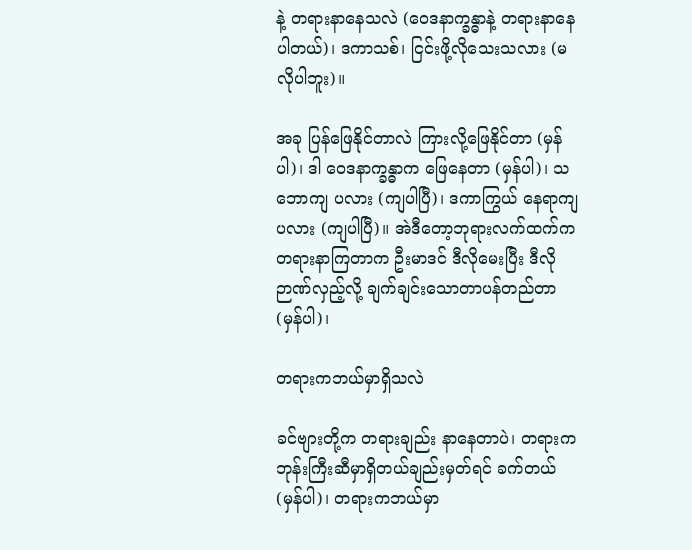နဲ့ တရားနာနေသလဲ (ဝေဒနာက္ခန္ဓာနဲ့ တရားနာနေပါတယ်)၊ ဒကာသစ်၊ ငြင်းဖို့လိုသေးသလား (မလိုပါဘူး)။

အခု ပြန်ဖြေနိုင်တာလဲ ကြားလို့ဖြေနိုင်တာ (မှန်ပါ)၊ ဒါ ဝေဒနာက္ခန္ဓာက ဖြေနေတာ (မှန်ပါ)၊ သဘောကျ ပလား (ကျပါပြီ)၊ ဒကာကြွယ် နေရာကျပလား (ကျပါပြီ)။ အဲဒီတော့ဘုရားလက်ထက်က တရားနာကြတာက ဦးမာဒင် ဒီလိုမေးပြီး ဒီလိုဉာဏ်လှည့်လို့ ချက်ချင်းသောတာပန်တည်တာ (မှန်ပါ)၊

တရားကဘယ်မှာရှိသလဲ

ခင်ဗျားတို့က တရားချည်း နာနေတာပဲ၊ တရားက ဘုန်းကြီးဆီမှာရှိတယ်ချည်းမှတ်ရင် ခက်တယ် (မှန်ပါ)၊ တရားကဘယ်မှာ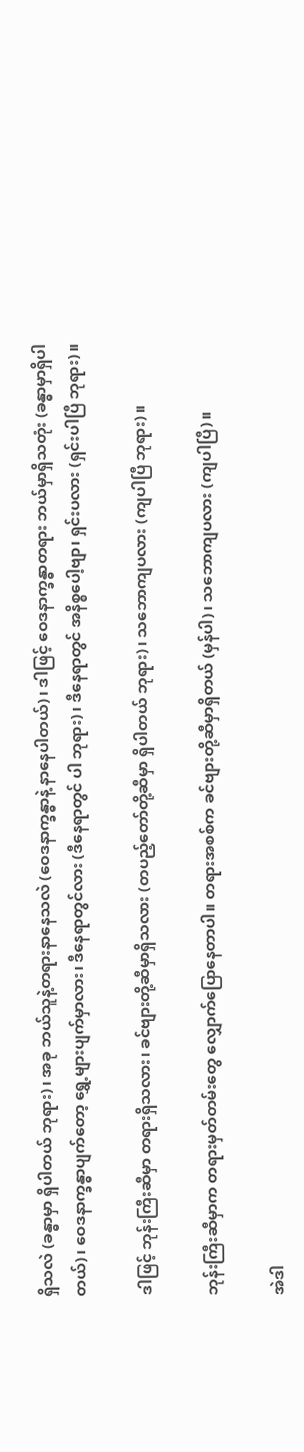ရှိသလဲ (ခန္ဓာမှာ ရှိပါတယ် ဘုရား)၊ အခု ဘယ်သူနဲ့တရားနာနေသလဲ (ဝေဒနာက္ခန္ဓာနဲ့ နာနေပါတယ်)၊ ဒါဖြင့် ဝေဒနာက္ခန္ဓာတရား ဘယ်မှာရှိသတုံး (ခန္ဓာမှာရှိပါတယ်)၊ ဝေဒနာက္ခန္ဓာပျက်တော့ ရွှေ့များပျက်မှာလား၊ ဒီနေရာတွင်လား (ဒီနေရာတွင် ပါ ဘုရား)၊ ဒီနေရာတွင် အနိစ္စပေါ့ဗျာ၊ ရှင်းပလား (ရှင်းပါပြီ ဘုရား)။

ဒါဖြင့် ဘုန်းကြီးဆီမှာ တရားရှိသလား၊ ခင်ဗျားတို့ဆီမှာရှိသလား (တပည့်တော်တို့ဆီမှာ ရှိပါတယ် ဘုရား)၊ သဘောကျပလား (ကျပါပြီ ဘုရား)။

ဘုန်းကြီးဆီမှာက တရားမှတ်တမ်းတွေ လျှောက်ပြောနေတာပါ။ တရားအစစ်က ခင်ဗျားတို့ဆီမှာရှိတယ် (မှန်ပါ)၊ သဘောကျပလား (ကျပါပြီ)။

အဲဒါ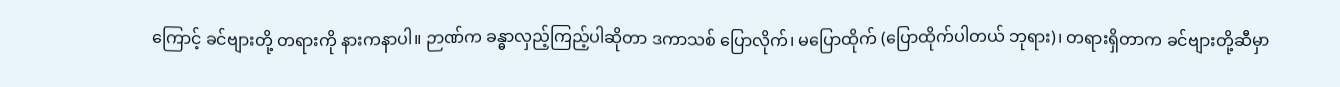ကြောင့် ခင်ဗျားတို့ တရားကို နားကနာပါ။ ဉာဏ်က ခန္ဓာလှည့်ကြည့်ပါဆိုတာ ဒကာသစ် ပြောလိုက်၊ မပြောထိုက် (ပြောထိုက်ပါတယ် ဘုရား)၊ တရားရှိတာက ခင်ဗျားတို့ဆီမှာ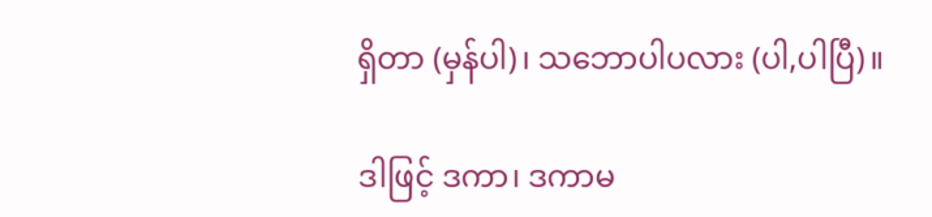ရှိတာ (မှန်ပါ)၊ သဘောပါပလား (ပါ,ပါပြီ)။

ဒါဖြင့် ဒကာ၊ ဒကာမ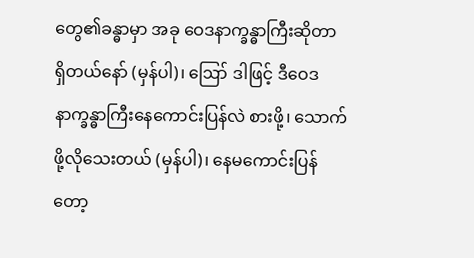တွေ၏ခန္ဓာမှာ အခု ဝေဒနာက္ခန္ဓာကြီးဆိုတာ ရှိတယ်နော် (မှန်ပါ)၊ ဪ ဒါဖြင့် ဒီဝေဒနာက္ခန္ဓာကြီးနေကောင်းပြန်လဲ စားဖို့၊ သောက်ဖို့လိုသေးတယ် (မှန်ပါ)၊ နေမကောင်းပြန်တော့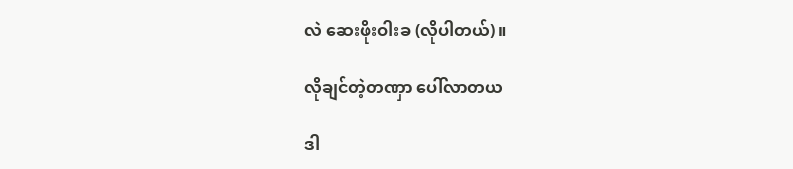လဲ ဆေးဖိုးဝါးခ (လိုပါတယ်)။

လိုချင်တဲ့တဏှာ ပေါ်လာတယ

ဒါ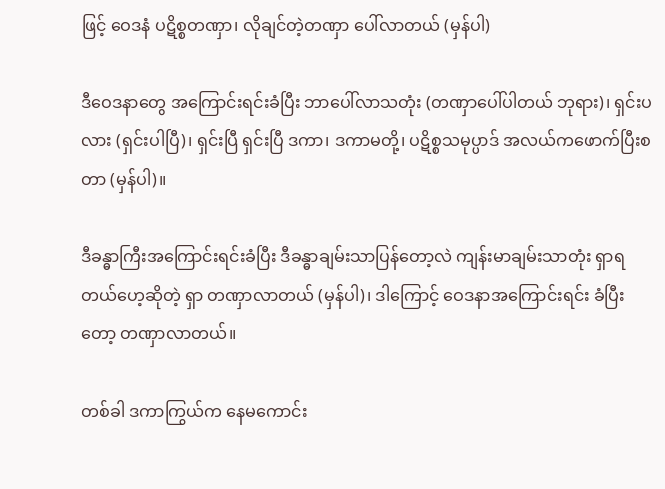ဖြင့် ဝေဒနံ ပဋိစ္စတဏှာ၊ လိုချင်တဲ့တဏှာ ပေါ်လာတယ် (မှန်ပါ)

ဒီဝေဒနာတွေ အကြောင်းရင်းခံပြီး ဘာပေါ်လာသတုံး (တဏှာပေါ်ပါတယ် ဘုရား)၊ ရှင်းပလား (ရှင်းပါပြီ)၊ ရှင်းပြီ ရှင်းပြီ ဒကာ၊ ဒကာမတို့၊ ပဋိစ္စသမုပ္ပာဒ် အလယ်ကဖောက်ပြီးစတာ (မှန်ပါ)။

ဒီခန္ဓာကြီးအကြောင်းရင်းခံပြီး ဒီခန္ဓာချမ်းသာပြန်တော့လဲ ကျန်းမာချမ်းသာတုံး ရှာရတယ်ဟေ့ဆိုတဲ့ ရှာ တဏှာလာတယ် (မှန်ပါ)၊ ဒါကြောင့် ဝေဒနာအကြောင်းရင်း ခံပြီးတော့ တဏှာလာတယ်။

တစ်ခါ ဒကာကြွယ်က နေမကောင်း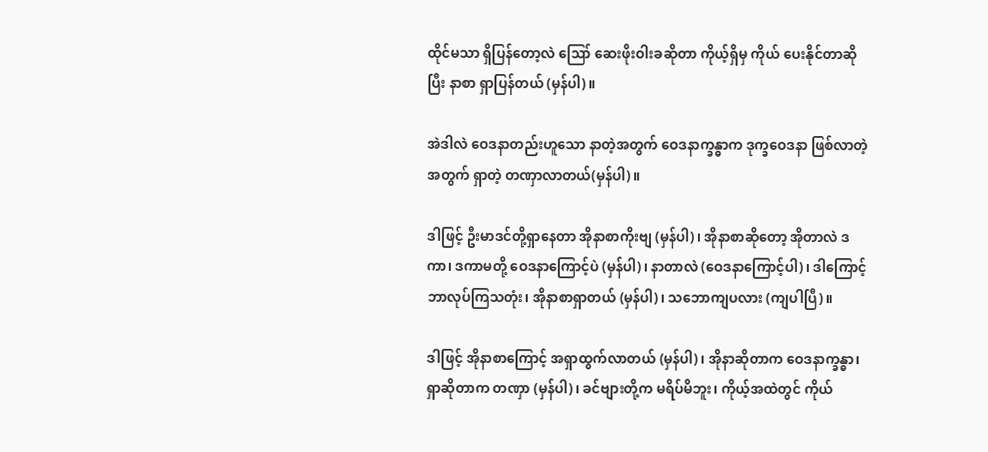ထိုင်မသာ ရှိပြန်တော့လဲ ဪ ဆေးဖိုးဝါးခဆိုတာ ကိုယ့်ရှိမှ ကိုယ် ပေးနိုင်တာဆိုပြီး နာစာ ရှာပြန်တယ် (မှန်ပါ)။

အဲဒါလဲ ဝေဒနာတည်းဟူသော နာတဲ့အတွက် ဝေဒနာက္ခန္ဓာက ဒုက္ခဝေဒနာ ဖြစ်လာတဲ့အတွက် ရှာတဲ့ တဏှာလာတယ်(မှန်ပါ)။

ဒါဖြင့် ဦးမာဒင်တို့ရှာနေတာ အိုနာစာကိုးဗျ (မှန်ပါ)၊ အိုနာစာဆိုတော့ အိုတာလဲ ဒကာ၊ ဒကာမတို့ ဝေဒနာကြောင့်ပဲ (မှန်ပါ)၊ နာတာလဲ (ဝေဒနာကြောင့်ပါ)၊ ဒါကြောင့် ဘာလုပ်ကြသတုံး၊ အိုနာစာရှာတယ် (မှန်ပါ)၊ သဘောကျပလား (ကျပါပြီ)။

ဒါဖြင့် အိုနာစာကြောင့် အရှာထွက်လာတယ် (မှန်ပါ)၊ အိုနာဆိုတာက ဝေဒနာက္ခန္ဓာ၊ ရှာဆိုတာက တဏှာ (မှန်ပါ)၊ ခင်ဗျားတို့က မရိပ်မိဘူး၊ ကိုယ့်အထဲတွင် ကိုယ်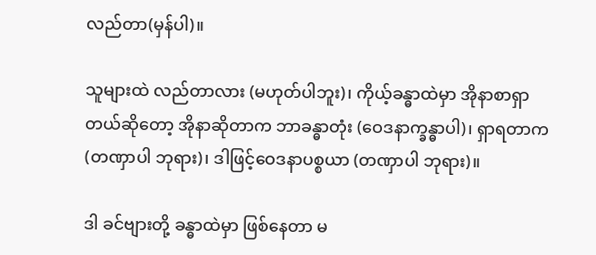လည်တာ(မှန်ပါ)။

သူများထဲ လည်တာလား (မဟုတ်ပါဘူး)၊ ကိုယ့်ခန္ဓာထဲမှာ အိုနာစာရှာတယ်ဆိုတော့ အိုနာဆိုတာက ဘာခန္ဓာတုံး (ဝေဒနာက္ခန္ဓာပါ)၊ ရှာရတာက (တဏှာပါ ဘုရား)၊ ဒါဖြင့်ဝေဒနာပစ္စယာ (တဏှာပါ ဘုရား)။

ဒါ ခင်ဗျားတို့ ခန္ဓာထဲမှာ ဖြစ်နေတာ မ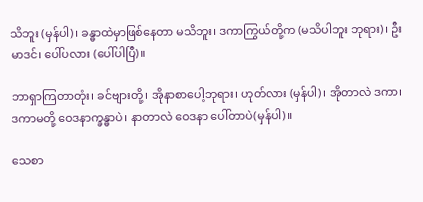သိဘူး (မှန်ပါ)၊ ခန္ဓာထဲမှာဖြစ်နေတာ မသိဘူး၊ ဒကာကြွယ်တို့က (မသိပါဘူး ဘုရား)၊ ဦးမာဒင်၊ ပေါ်ပလား (ပေါ်ပါပြီ)။

ဘာရှာကြတာတုံး၊ ခင်ဗျားတို့၊ အိုနာစာပေါ့ဘုရား၊ ဟုတ်လား (မှန်ပါ)၊ အိုတာလဲ ဒကာ၊ ဒကာမတို့ ဝေဒနာက္ခန္ဓာပဲ၊ နာတာလဲ ဝေဒနာ ပေါ်တာပဲ(မှန်ပါ)။

သေစာ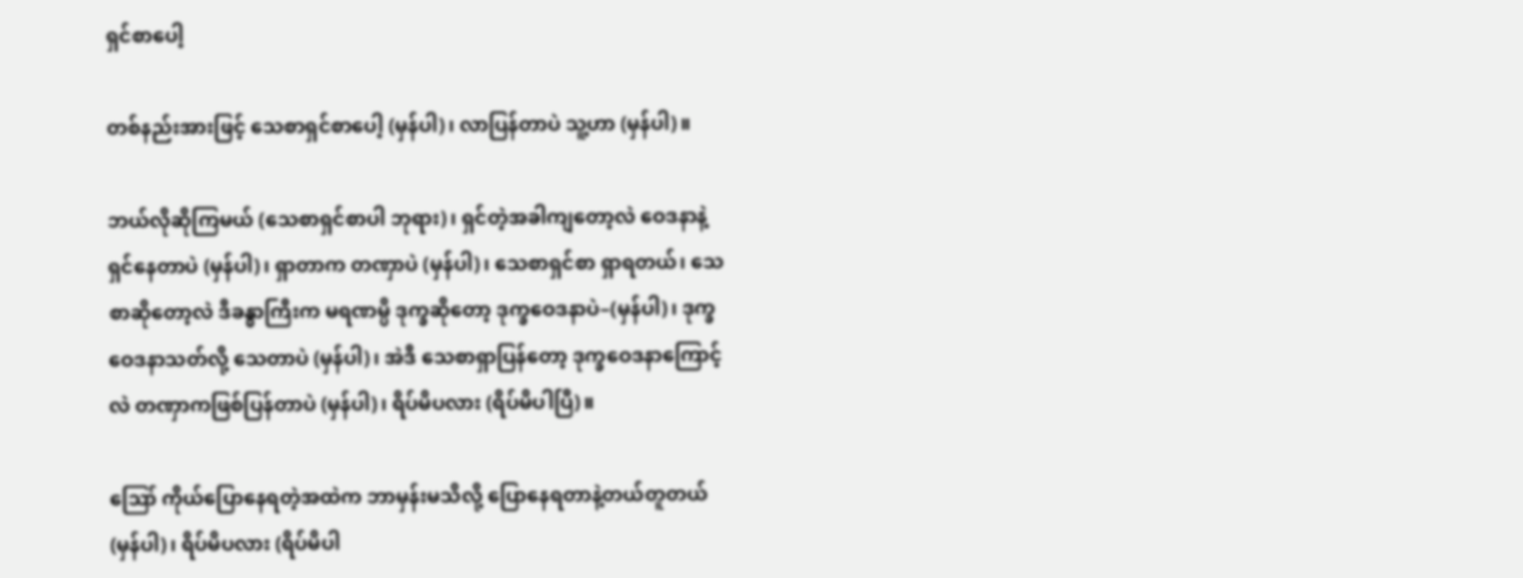ရှင်စာပေါ့

တစ်နည်းအားဖြင့် သေစာရှင်စာပေါ့ (မှန်ပါ)၊ လာပြန်တာပဲ သူ့ဟာ (မှန်ပါ)။

ဘယ်လိုဆိုကြမယ် (သေစာရှင်စာပါ ဘုရား)၊ ရှင်တဲ့အခါကျတော့လဲ ဝေဒနာနဲ့ ရှင်နေတာပဲ (မှန်ပါ)၊ ရှာတာက တဏှာပဲ (မှန်ပါ)၊ သေစာရှင်စာ ရှာရတယ်၊ သေစာဆိုတော့လဲ ဒီခန္ဓာကြီးက မရဏမ္ပိ ဒုက္ခဆိုတော့ ဒုက္ခဝေဒနာပဲ–(မှန်ပါ)၊ ဒုက္ခဝေဒနာသတ်လို့ သေတာပဲ (မှန်ပါ)၊ အဲဒီ သေစာရှာပြန်တော့ ဒုက္ခဝေဒနာကြောင့်လဲ တဏှာကဖြစ်ပြန်တာပဲ (မှန်ပါ)၊ ရိပ်မိပလား (ရိပ်မိပါပြီ)။

ဪ ကိုယ်ပြောနေရတဲ့အထဲက ဘာမှန်းမသိလို့ ပြောနေရတာနဲ့တယ်တူတယ် (မှန်ပါ)၊ ရိပ်မိပလား (ရိပ်မိပါ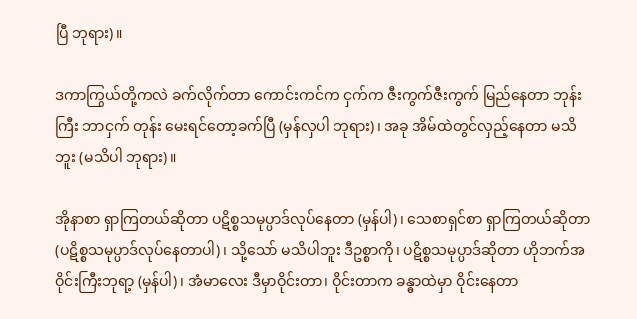ပြီ ဘုရား)။

ဒကာကြွယ်တို့ကလဲ ခက်လိုက်တာ ကောင်းကင်က ငှက်က ဇီးကွက်ဇီးကွက် မြည်နေတာ ဘုန်းကြီး ဘာငှက် တုန်း မေးရင်တော့ခက်ပြီ (မှန်လှပါ ဘုရား)၊ အခု အိမ်ထဲတွင်လှည့်နေတာ မသိဘူး (မသိပါ ဘုရား)။

အိုနာစာ ရှာကြတယ်ဆိုတာ ပဋိစ္စသမုပ္ပာဒ်လုပ်နေတာ (မှန်ပါ)၊ သေစာရှင်စာ ရှာကြတယ်ဆိုတာ (ပဋိစ္စသမုပ္ပာဒ်လုပ်နေတာပါ)၊ သို့သော် မသိပါဘူး ဒီဥစ္စာကို၊ ပဋိစ္စသမုပ္ပာဒ်ဆိုတာ ဟိုဘက်အဝိုင်းကြီးဘုရာ့ (မှန်ပါ)၊ အံမာလေး ဒီမှာဝိုင်းတာ၊ ဝိုင်းတာက ခန္ဓာထဲမှာ ဝိုင်းနေတာ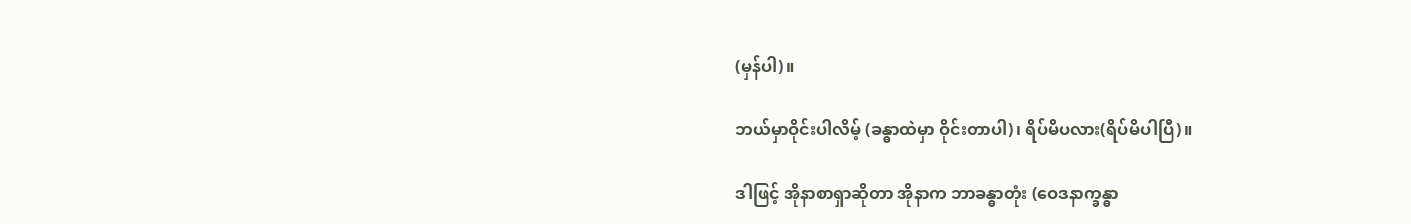(မှန်ပါ)။

ဘယ်မှာဝိုင်းပါလိမ့် (ခန္ဓာထဲမှာ ဝိုင်းတာပါ)၊ ရိပ်မိပလား(ရိပ်မိပါပြီ)။

ဒါဖြင့် အိုနာစာရှာဆိုတာ အိုနာက ဘာခန္ဓာတုံး (ဝေဒနာက္ခန္ဓာ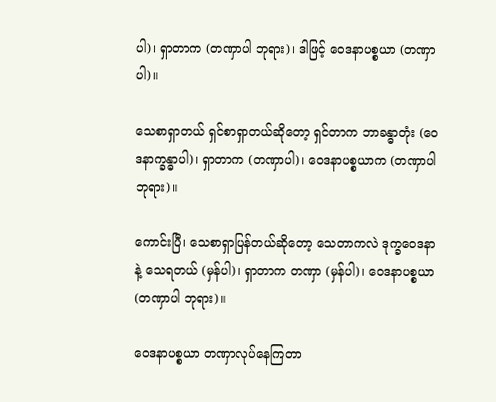ပါ)၊ ရှာတာက (တဏှာပါ ဘုရား)၊ ဒါဖြင့် ဝေဒနာပစ္စယာ (တဏှာပါ)။

သေစာရှာတယ် ရှင်စာရှာတယ်ဆိုတော့ ရှင်တာက ဘာခန္ဓာတုံး (ဝေဒနာက္ခန္ဓာပါ)၊ ရှာတာက (တဏှာပါ)၊ ဝေဒနာပစ္စယာက (တဏှာပါ ဘုရား)။

ကောင်းပြီ၊ သေစာရှာပြန်တယ်ဆိုတော့ သေတာကလဲ ဒုက္ခဝေဒနာနဲ့ သေရတယ် (မှန်ပါ)၊ ရှာတာက တဏှာ (မှန်ပါ)၊ ဝေဒနာပစ္စယာ (တဏှာပါ ဘုရား)။

ဝေဒနာပစ္စယာ တဏှာလုပ်နေကြတာ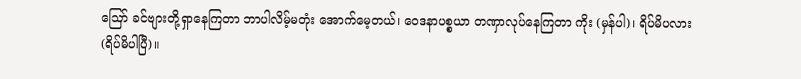ဪ ခင်ဗျားတို့ရှာနေကြတာ ဘာပါလိမ့်မတုံး အောက်မေ့တယ်၊ ဝေဒနာပစ္စယာ တဏှာလုပ်နေကြတာ ကိုး (မှန်ပါ)၊ ရိပ်မိပလား (ရိပ်မိပါပြီ)။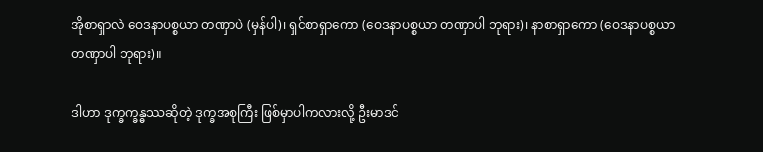အိုစာရှာလဲ ဝေဒနာပစ္စယာ တဏှာပဲ (မှန်ပါ)၊ ရှင်စာရှာကော (ဝေဒနာပစ္စယာ တဏှာပါ ဘုရား)၊ နာစာရှာကော (ဝေဒနာပစ္စယာ တဏှာပါ ဘုရား)။

ဒါဟာ ဒုက္ခက္ခန္ဓဿဆိုတဲ့ ဒုက္ခအစုကြီး ဖြစ်မှာပါကလားလို့ ဦးမာဒင်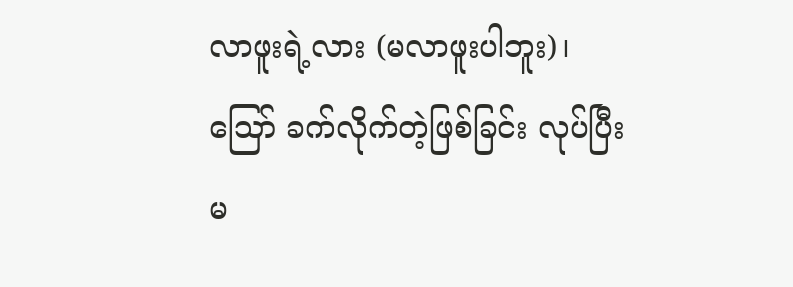လာဖူးရဲ့လား (မလာဖူးပါဘူး)၊ ဪ ခက်လိုက်တဲ့ဖြစ်ခြင်း လုပ်ပြီးမ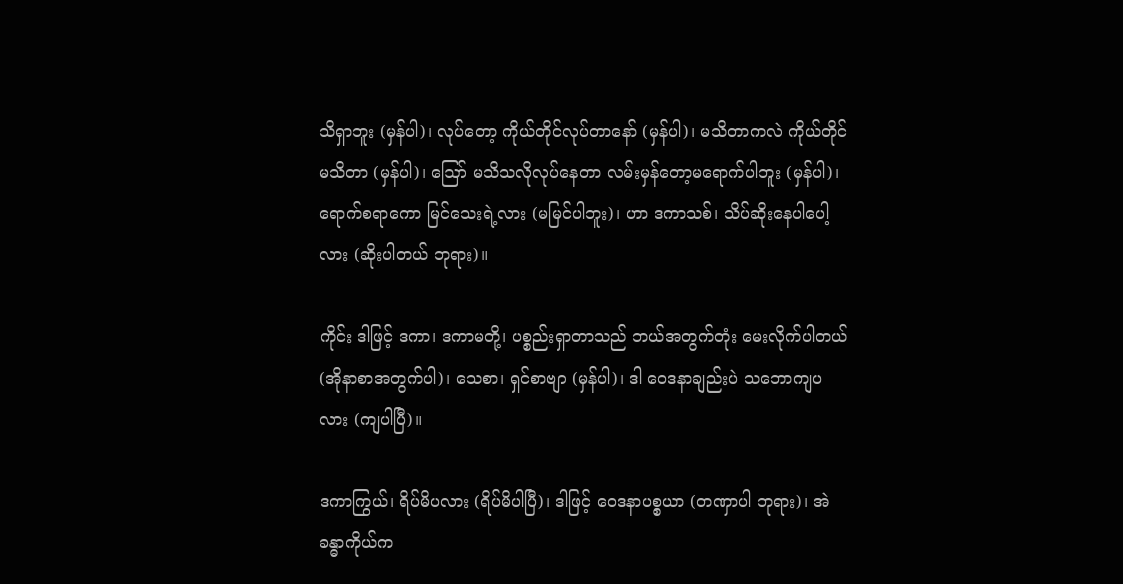သိရှာဘူး (မှန်ပါ)၊ လုပ်တော့ ကိုယ်တိုင်လုပ်တာနော် (မှန်ပါ)၊ မသိတာကလဲ ကိုယ်တိုင်မသိတာ (မှန်ပါ)၊ ဪ မသိသလိုလုပ်နေတာ လမ်းမှန်တော့မရောက်ပါဘူး (မှန်ပါ)၊ ရောက်စရာကော မြင်သေးရဲ့လား (မမြင်ပါဘူး)၊ ဟာ ဒကာသစ်၊ သိပ်ဆိုးနေပါပေါ့လား (ဆိုးပါတယ် ဘုရား)။

ကိုင်း ဒါဖြင့် ဒကာ၊ ဒကာမတို့၊ ပစ္စည်းရှာတာသည် ဘယ်အတွက်တုံး မေးလိုက်ပါတယ် (အိုနာစာအတွက်ပါ)၊ သေစာ၊ ရှင်စာဗျာ (မှန်ပါ)၊ ဒါ ဝေဒနာချည်းပဲ သဘောကျပလား (ကျပါပြီ)။

ဒကာကြွယ်၊ ရိပ်မိပလား (ရိပ်မိပါပြီ)၊ ဒါဖြင့် ဝေဒနာပစ္စယာ (တဏှာပါ ဘုရား)၊ အဲ ခန္ဓာကိုယ်က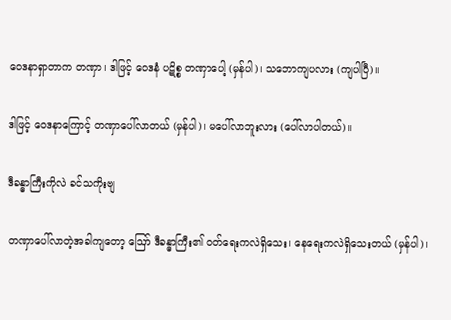ဝေဒနာရှာတာက တဏှာ၊ ဒါဖြင့် ဝေဒနံ ပဋိစ္စ တဏှာပေါ့ (မှန်ပါ)၊ သဘောကျပလား (ကျပါပြီ)။

ဒါဖြင့် ဝေဒနာကြောင့် တဏှာပေါ်လာတယ် (မှန်ပါ)၊ မပေါ်လာဘူးလား (ပေါ်လာပါတယ်)။

ဒီခန္ဓာကြီးကိုလဲ ခင်သကိုးဗျ

တဏှာပေါ်လာတဲ့အခါကျတော့ ဪ ဒီခန္ဓာကြီး၏ ဝတ်ရေးကလဲရှိသေး၊ နေရေးကလဲရှိသေးတယ် (မှန်ပါ)၊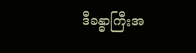ဒီခန္ဓာကြီးအ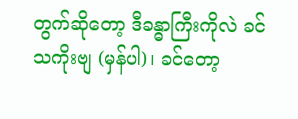တွက်ဆိုတော့ ဒီခန္ဓာကြီးကိုလဲ ခင်သကိုးဗျ (မှန်ပါ)၊ ခင်တော့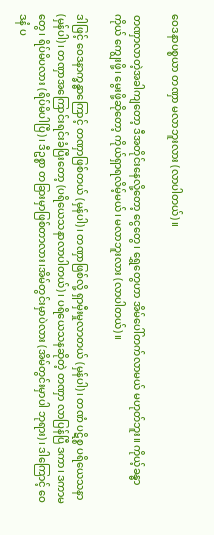ဝေဒနာပစ္စယာ တဏှာ မလာဘူးလား (လာပါတယ်)။

တဏှာလာတဲ့အခါကျတော့ ဒီအတိုင်းနေလို့တော့ ငွေတွေ၊ ရွှေတွေဟာ အိမ်ပေါ်တက်လာမယ် မဟုတ်ဘူး။ ကိုယ့်ခန္ဓာကိုယ် ကျွေးဖို့၊ မွေးဖို့ဆိုတော့ ကိုယ်ရှာရလိမ့်မယ်၊ မလာဘူးလား (လာပါတယ်)။

ဒါဖြင့် ဝေဒနာက္ခန္ဓာကြောင့် တဏှာဖြစ်တယ် (မှန်ပါ)၊ တဏှာဖြစ်လို့ ရှာမှီးမှုလာတယ် (မှန်ပါ)၊ တဏံ ပဋိစ္စ ပရိယေသနာ (မှန်ပါ)၊ တဏှာအကြောင်းရင်းခံပြီးတော့ (ပရိယေသနာလာပါတယ်)၊ ပရိယေသနဆိုတဲ့ တဏှာ လာပြန်ပြီ ဒကာ၊ ဒကာမတွေ၊ ရိပ်မိပလား (ရိပ်မိပါပြီ)၊ ဒီဥစ္စာ တခြားမှာဖြစ်တာလား၊အိမ်တွင်းမှာပဲလား (အိမ်တွင်းမှာပါ ဘုရား)၊ ဒါကြောင့် ဝေဒနံ ပ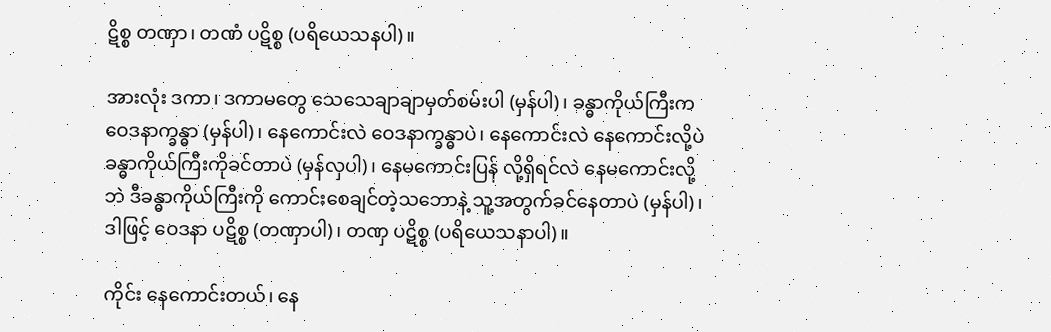ဋိစ္စ တဏှာ၊ တဏံ ပဋိစ္စ (ပရိယေသနပါ)။

အားလုံး ဒကာ၊ ဒကာမတွေ သေသေချာချာမှတ်စမ်းပါ (မှန်ပါ)၊ ခန္ဓာကိုယ်ကြီးက ဝေဒနာက္ခန္ဓာ (မှန်ပါ)၊ နေကောင်းလဲ ဝေဒနာက္ခန္ဓာပဲ၊ နေကောင်းလဲ နေကောင်းလို့ပဲ ခန္ဓာကိုယ်ကြီးကိုခင်တာပဲ (မှန်လှပါ)၊ နေမကောင်းပြန် လို့ရှိရင်လဲ နေမကောင်းလို့ဘဲ ဒီခန္ဓာကိုယ်ကြီးကို ကောင်းစေချင်တဲ့သဘောနဲ့ သူ့အတွက်ခင်နေတာပဲ (မှန်ပါ)၊ ဒါဖြင့် ဝေဒနာ ပဋိစ္စ (တဏှာပါ)၊ တဏှ ပဋိစ္စ (ပရိယေသနာပါ)။

ကိုင်း နေကောင်းတယ်၊ နေ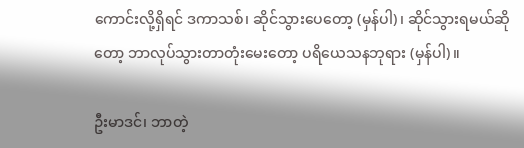ကောင်းလို့ရှိရင် ဒကာသစ်၊ ဆိုင်သွားပေတော့ (မှန်ပါ)၊ ဆိုင်သွားရမယ်ဆိုတော့ ဘာလုပ်သွားတာတုံးမေးတော့ ပရိယေသနဘုရား (မှန်ပါ)။

ဦးမာဒင်၊ ဘာတဲ့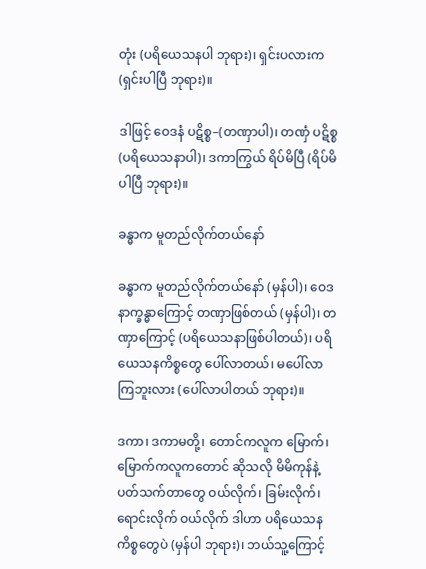တုံး (ပရိယေသနပါ ဘုရား)၊ ရှင်းပလားက (ရှင်းပါပြီ ဘုရား)။

ဒါဖြင့် ဝေဒနံ ပဋိစ္စ–(တဏှာပါ)၊ တဏှံ ပဋိစ္စ (ပရိယေသနာပါ)၊ ဒကာကြွယ် ရိပ်မိပြီ (ရိပ်မိပါပြီ ဘုရား)။

ခန္ဓာက မူတည်လိုက်တယ်နော်

ခန္ဓာက မူတည်လိုက်တယ်နော် (မှန်ပါ)၊ ဝေဒနာက္ခန္ဓာကြောင့် တဏှာဖြစ်တယ် (မှန်ပါ)၊ တဏှာကြောင့် (ပရိယေသနာဖြစ်ပါတယ်)၊ ပရိယေသနကိစ္စတွေ ပေါ်လာတယ်၊ မပေါ်လာကြဘူးလား (ပေါ်လာပါတယ် ဘုရား)။

ဒကာ၊ ဒကာမတို့၊ တောင်ကလူက မြောက်၊ မြောက်ကလူကတောင် ဆိုသလို မိမိကုန်နဲ့ ပတ်သက်တာတွေ ဝယ်လိုက်၊ ခြမ်းလိုက်၊ ရောင်းလိုက် ဝယ်လိုက် ဒါဟာ ပရိယေသနကိစ္စတွေပဲ (မှန်ပါ ဘုရား)၊ ဘယ်သူ့ကြောင့်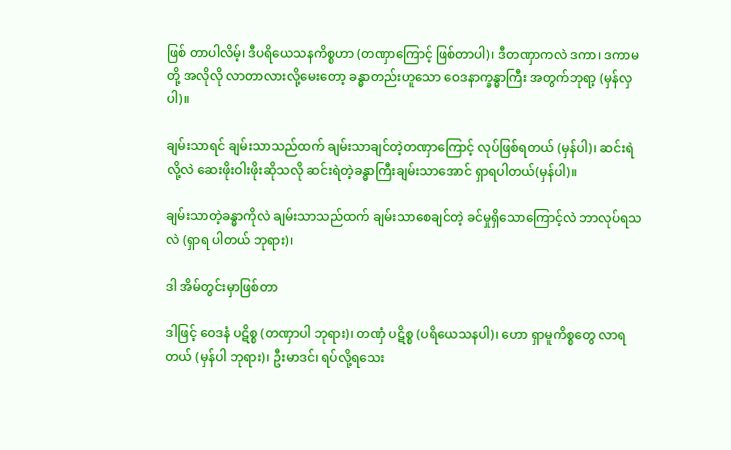ဖြစ် တာပါလိမ့်၊ ဒီပရိယေသနကိစ္စဟာ (တဏှာကြောင့် ဖြစ်တာပါ)၊ ဒီတဏှာကလဲ ဒကာ၊ ဒကာမတို့ အလိုလို လာတာလားလို့မေးတော့ ခန္ဓာတည်းဟူသော ဝေဒနာက္ခန္ဓာကြီး အတွက်ဘုရာ့ (မှန်လှပါ)။

ချမ်းသာရင် ချမ်းသာသည်ထက် ချမ်းသာချင်တဲ့တဏှာကြောင့် လုပ်ဖြစ်ရတယ် (မှန်ပါ)၊ ဆင်းရဲလို့လဲ ဆေးဖိုးဝါးဖိုးဆိုသလို ဆင်းရဲတဲ့ခန္ဓာကြီးချမ်းသာအောင် ရှာရပါတယ်(မှန်ပါ)။

ချမ်းသာတဲ့ခန္ဓာကိုလဲ ချမ်းသာသည်ထက် ချမ်းသာစေချင်တဲ့ ခင်မှုရှိသောကြောင့်လဲ ဘာလုပ်ရသလဲ (ရှာရ ပါတယ် ဘုရား)၊

ဒါ အိမ်တွင်းမှာဖြစ်တာ

ဒါဖြင့် ဝေဒနံ ပဋိစ္စ (တဏှာပါ ဘုရား)၊ တဏှံ ပဋိစ္စ (ပရိယေသနပါ)၊ ဟော ရှာမူကိစ္စတွေ လာရတယ် (မှန်ပါ ဘုရား)၊ ဦးမာဒင်၊ ရပ်လို့ရသေး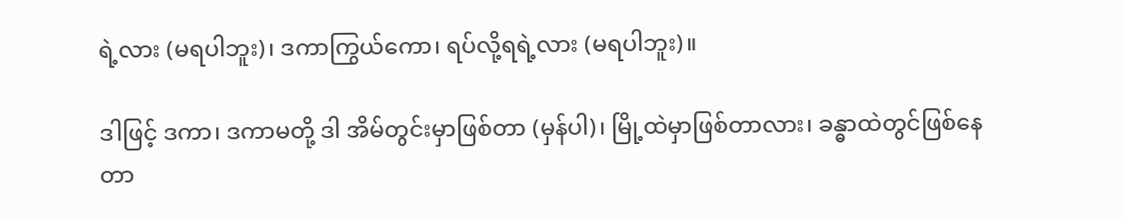ရဲ့လား (မရပါဘူး)၊ ဒကာကြွယ်ကော၊ ရပ်လို့ရရဲ့လား (မရပါဘူး)။

ဒါဖြင့် ဒကာ၊ ဒကာမတို့ ဒါ အိမ်တွင်းမှာဖြစ်တာ (မှန်ပါ)၊ မြို့ထဲမှာဖြစ်တာလား၊ ခန္ဓာထဲတွင်ဖြစ်နေ တာ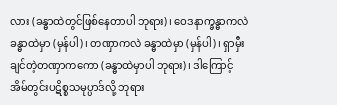လား (ခန္ဓာထဲတွင်ဖြစ်နေတာပါ ဘုရား)၊ ဝေဒနာက္ခန္ဓာကလဲ ခန္ဓာထဲမှာ (မှန်ပါ)၊ တဏှာကလဲ ခန္ဓာထဲမှာ (မှန်ပါ)၊ ရှာမှီးချင်တဲ့တဏှာကကော (ခန္ဓာထဲမှာပါ ဘုရား)၊ ဒါကြောင့် အိမ်တွင်းပဋိစ္စသမုပ္ပာဒ်လို့ ဘုရား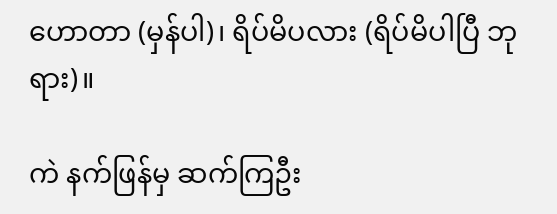ဟောတာ (မှန်ပါ)၊ ရိပ်မိပလား (ရိပ်မိပါပြီ ဘုရား)။

ကဲ နက်ဖြန်မှ ဆက်ကြဦး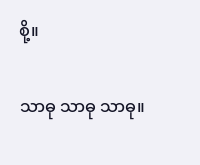စို့။

သာဓု သာဓု သာဓု။